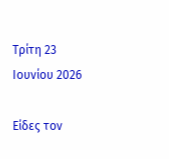Τρίτη 23 Ιουνίου 2026

Είδες τον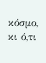κόσμο, κι ό,τι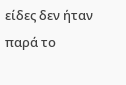είδες δεν ήταν παρά το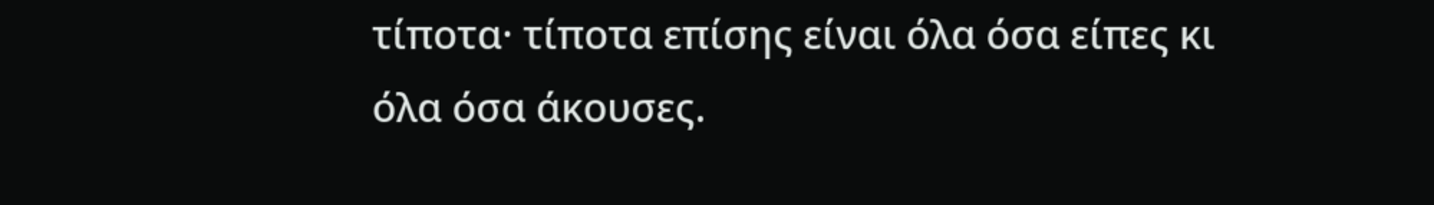τίποτα· τίποτα επίσης είναι όλα όσα είπες κι όλα όσα άκουσες.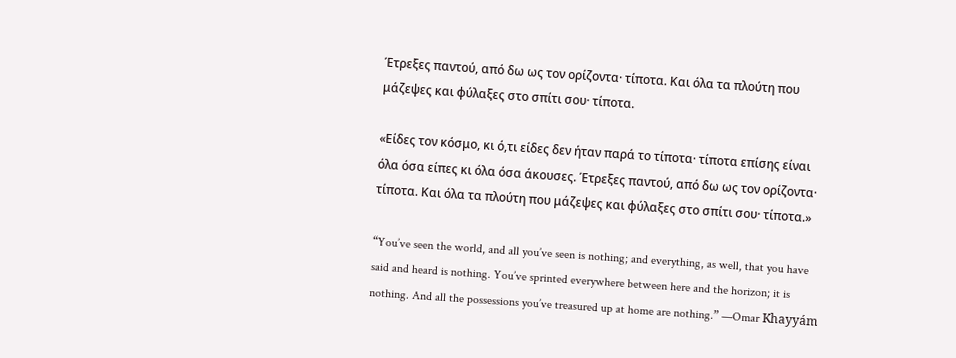Έτρεξες παντού, από δω ως τον ορίζοντα· τίποτα. Και όλα τα πλούτη που μάζεψες και φύλαξες στο σπίτι σου· τίποτα.

«Είδες τον κόσμο, κι ό,τι είδες δεν ήταν παρά το τίποτα· τίποτα επίσης είναι όλα όσα είπες κι όλα όσα άκουσες. Έτρεξες παντού, από δω ως τον ορίζοντα· τίποτα. Και όλα τα πλούτη που μάζεψες και φύλαξες στο σπίτι σου· τίποτα.»

“You’ve seen the world, and all you’ve seen is nothing; and everything, as well, that you have said and heard is nothing. You’ve sprinted everywhere between here and the horizon; it is nothing. And all the possessions you’ve treasured up at home are nothing.” —Omar Khayyám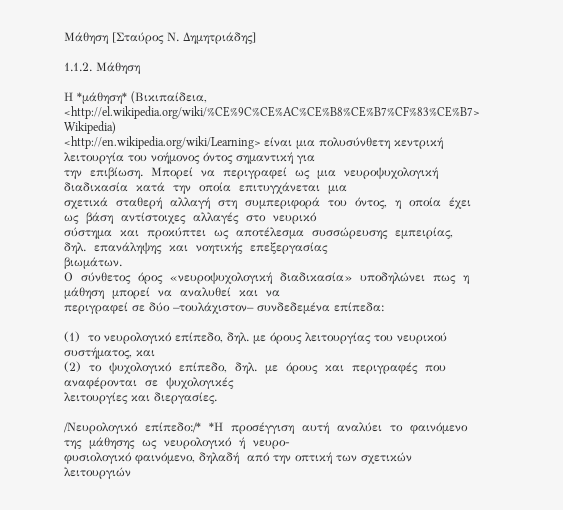Μάθηση [Σταύρος Ν. Δημητριάδης]

1.1.2. Μάθηση

Η *μάθηση* (Bικιπαίδεια,
<http://el.wikipedia.org/wiki/%CE%9C%CE%AC%CE%B8%CE%B7%CF%83%CE%B7> Wikipedia)
<http://en.wikipedia.org/wiki/Learning> είναι μια πολυσύνθετη κεντρική λειτουργία του νοήμονος όντος σημαντική για
την  επιβίωση.  Μπορεί  να  περιγραφεί  ως  μια  νευροψυχολογική  διαδικασία  κατά  την  οποία  επιτυγχάνεται  μια
σχετικά  σταθερή  αλλαγή  στη  συμπεριφορά  του  όντος,  η  οποία  έχει  ως  βάση  αντίστοιχες  αλλαγές  στο  νευρικό
σύστημα  και  προκύπτει  ως  αποτέλεσμα  συσσώρευσης  εμπειρίας,  δηλ.  επανάληψης  και  νοητικής  επεξεργασίας
βιωμάτων.
Ο  σύνθετος  όρος  «νευροψυχολογική  διαδικασία»  υποδηλώνει  πως  η  μάθηση  μπορεί  να  αναλυθεί  και  να
περιγραφεί σε δύο –τουλάχιστον– συνδεδεμένα επίπεδα:

(1)  το νευρολογικό επίπεδο, δηλ. με όρους λειτουργίας του νευρικού
συστήματος, και
(2)  το  ψυχολογικό  επίπεδο,  δηλ.  με  όρους  και  περιγραφές  που  αναφέρονται  σε  ψυχολογικές
λειτουργίες και διεργασίες.

/Νευρολογικό  επίπεδο:/*  *Η  προσέγγιση  αυτή  αναλύει  το  φαινόμενο  της  μάθησης  ως  νευρολογικό  ή  νευρο-
φυσιολογικό φαινόμενο, δηλαδή  από την οπτική των σχετικών λειτουργιών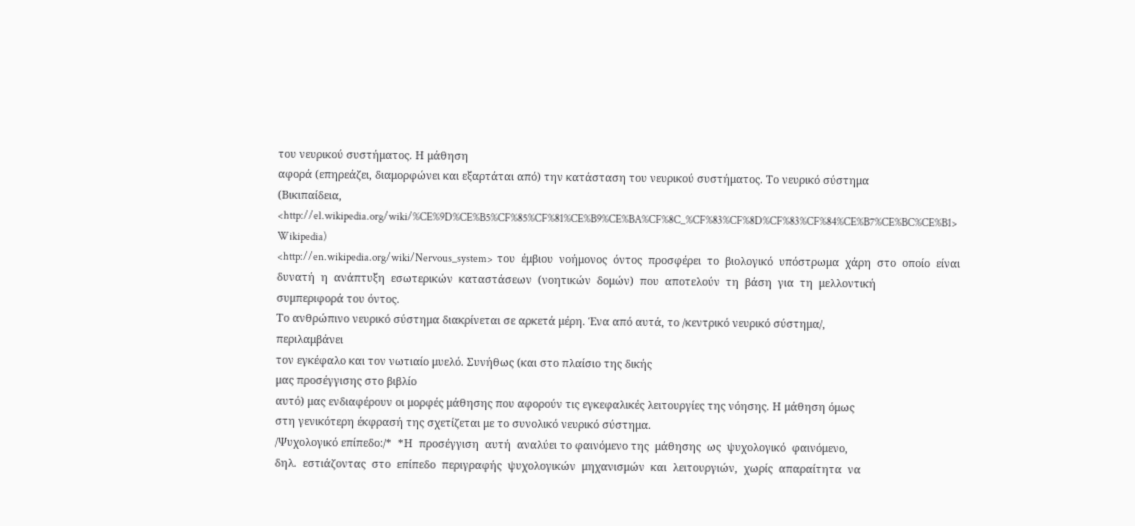του νευρικού συστήματος. Η μάθηση
αφορά (επηρεάζει, διαμορφώνει και εξαρτάται από) την κατάσταση του νευρικού συστήματος. Το νευρικό σύστημα
(Βικιπαίδεια,
<http://el.wikipedia.org/wiki/%CE%9D%CE%B5%CF%85%CF%81%CE%B9%CE%BA%CF%8C_%CF%83%CF%8D%CF%83%CF%84%CE%B7%CE%BC%CE%B1> Wikipedia)
<http://en.wikipedia.org/wiki/Nervous_system>  του  έμβιου  νοήμονος  όντος  προσφέρει  το  βιολογικό  υπόστρωμα  χάρη  στο  οποίο  είναι
δυνατή  η  ανάπτυξη  εσωτερικών  καταστάσεων  (νοητικών  δομών)  που  αποτελούν  τη  βάση  για  τη  μελλοντική
συμπεριφορά του όντος.
Το ανθρώπινο νευρικό σύστημα διακρίνεται σε αρκετά μέρη. Ένα από αυτά, το /κεντρικό νευρικό σύστημα/,
περιλαμβάνει
τον εγκέφαλο και τον νωτιαίο μυελό. Συνήθως (και στο πλαίσιο της δικής
μας προσέγγισης στο βιβλίο
αυτό) μας ενδιαφέρουν οι μορφές μάθησης που αφορούν τις εγκεφαλικές λειτουργίες της νόησης. Η μάθηση όμως
στη γενικότερη έκφρασή της σχετίζεται με το συνολικό νευρικό σύστημα.
/Ψυχολογικό επίπεδο:/*  *Η  προσέγγιση  αυτή  αναλύει το φαινόμενο της  μάθησης  ως  ψυχολογικό  φαινόμενο,
δηλ.  εστιάζοντας  στο  επίπεδο  περιγραφής  ψυχολογικών  μηχανισμών  και  λειτουργιών,  χωρίς  απαραίτητα  να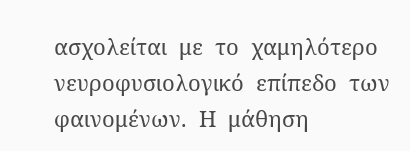ασχολείται  με  το  χαμηλότερο  νευροφυσιολογικό  επίπεδο  των  φαινομένων.  Η  μάθηση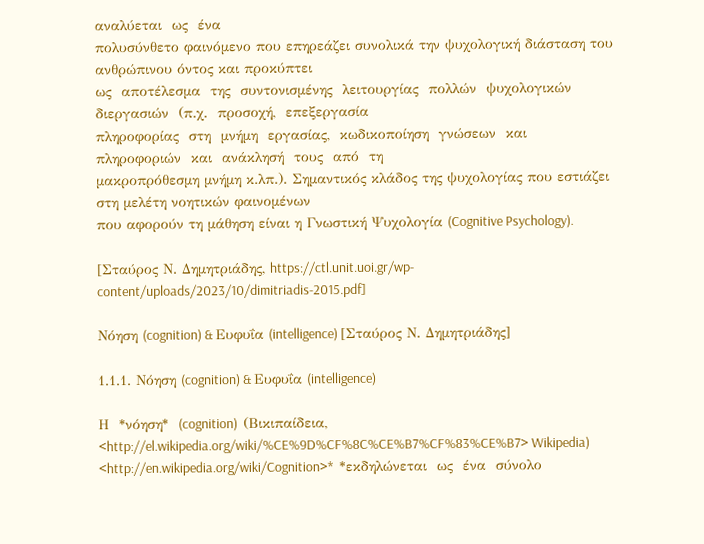αναλύεται  ως  ένα
πολυσύνθετο φαινόμενο που επηρεάζει συνολικά την ψυχολογική διάσταση του ανθρώπινου όντος και προκύπτει
ως  αποτέλεσμα  της  συντονισμένης  λειτουργίας  πολλών  ψυχολογικών  διεργασιών  (π.χ.  προσοχή,  επεξεργασία
πληροφορίας  στη  μνήμη  εργασίας,  κωδικοποίηση  γνώσεων  και  πληροφοριών  και  ανάκλησή  τους  από  τη
μακροπρόθεσμη μνήμη κ.λπ.). Σημαντικός κλάδος της ψυχολογίας που εστιάζει στη μελέτη νοητικών φαινομένων
που αφορούν τη μάθηση είναι η Γνωστική Ψυχολογία (Cognitive Psychology).

[Σταύρος Ν. Δημητριάδης, https://ctl.unit.uoi.gr/wp-content/uploads/2023/10/dimitriadis-2015.pdf]

Νόηση (cognition) & Ευφυΐα (intelligence) [Σταύρος Ν. Δημητριάδης]

1.1.1. Νόηση (cognition) & Ευφυΐα (intelligence)

Η  *νόηση*  (cognition)  (Βικιπαίδεια,
<http://el.wikipedia.org/wiki/%CE%9D%CF%8C%CE%B7%CF%83%CE%B7> Wikipedia)
<http://en.wikipedia.org/wiki/Cognition>*  *εκδηλώνεται  ως  ένα  σύνολο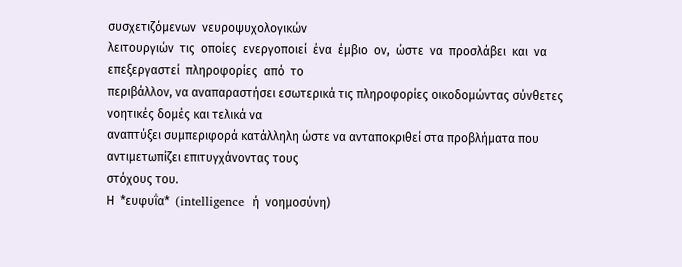συσχετιζόμενων  νευροψυχολογικών
λειτουργιών  τις  οποίες  ενεργοποιεί  ένα  έμβιο  ον,  ώστε  να  προσλάβει  και  να  επεξεργαστεί  πληροφορίες  από  το
περιβάλλον, να αναπαραστήσει εσωτερικά τις πληροφορίες οικοδομώντας σύνθετες νοητικές δομές και τελικά να
αναπτύξει συμπεριφορά κατάλληλη ώστε να ανταποκριθεί στα προβλήματα που αντιμετωπίζει επιτυγχάνοντας τους
στόχους του.
Η  *ευφυΐα*  (intelligence  ή  νοημοσύνη)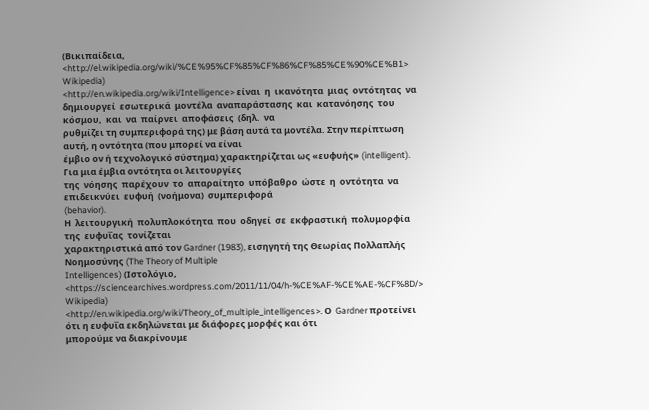(Βικιπαίδεια,
<http://el.wikipedia.org/wiki/%CE%95%CF%85%CF%86%CF%85%CE%90%CE%B1> Wikipedia)
<http://en.wikipedia.org/wiki/Intelligence> είναι  η  ικανότητα  μιας  οντότητας  να
δημιουργεί  εσωτερικά  μοντέλα  αναπαράστασης  και  κατανόησης  του  κόσμου,  και  να  παίρνει  αποφάσεις  (δηλ.  να
ρυθμίζει τη συμπεριφορά της) με βάση αυτά τα μοντέλα. Στην περίπτωση αυτή, η οντότητα (που μπορεί να είναι
έμβιο ον ή τεχνολογικό σύστημα) χαρακτηρίζεται ως «ευφυής» (intelligent). Για μια έμβια οντότητα οι λειτουργίες
της  νόησης  παρέχουν  το  απαραίτητο  υπόβαθρο  ώστε  η  οντότητα  να  επιδεικνύει  ευφυή  (νοήμονα)  συμπεριφορά
(behavior).
Η  λειτουργική  πολυπλοκότητα  που  οδηγεί  σε  εκφραστική  πολυμορφία  της  ευφυΐας  τονίζεται
χαρακτηριστικά από τον Gardner (1983), εισηγητή της Θεωρίας Πολλαπλής Νοημοσύνης (The Theory of Multiple
Intelligences) (Ιστολόγιο,
<https://sciencearchives.wordpress.com/2011/11/04/h-%CE%AF-%CE%AE-%CF%8D/> Wikipedia)
<http://en.wikipedia.org/wiki/Theory_of_multiple_intelligences>. Ο  Gardner προτείνει ότι η ευφυΐα εκδηλώνεται με διάφορες μορφές και ότι
μπορούμε να διακρίνουμε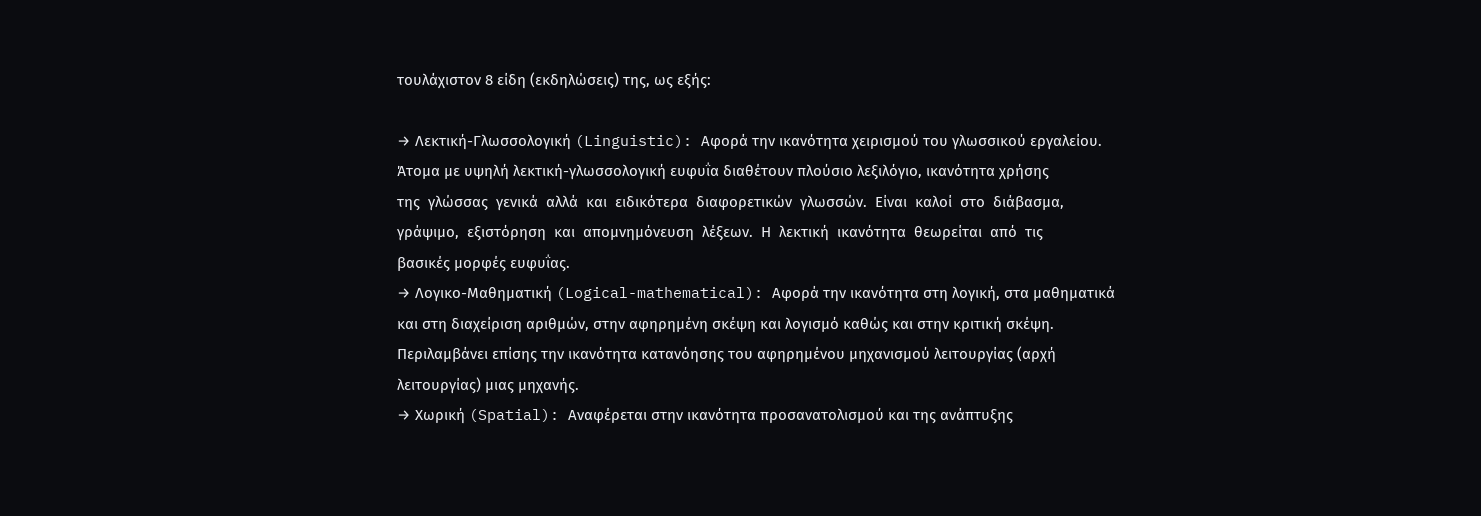τουλάχιστον 8 είδη (εκδηλώσεις) της, ως εξής:

→ Λεκτική-Γλωσσολογική (Linguistic): Αφορά την ικανότητα χειρισμού του γλωσσικού εργαλείου.
Άτομα με υψηλή λεκτική-γλωσσολογική ευφυΐα διαθέτουν πλούσιο λεξιλόγιο, ικανότητα χρήσης
της  γλώσσας  γενικά  αλλά  και  ειδικότερα  διαφορετικών  γλωσσών.  Είναι  καλοί  στο  διάβασμα,
γράψιμο,  εξιστόρηση  και  απομνημόνευση  λέξεων.  Η  λεκτική  ικανότητα  θεωρείται  από  τις
βασικές μορφές ευφυΐας.
→ Λογικο-Μαθηματική (Logical-mathematical): Αφορά την ικανότητα στη λογική, στα μαθηματικά
και στη διαχείριση αριθμών, στην αφηρημένη σκέψη και λογισμό καθώς και στην κριτική σκέψη.
Περιλαμβάνει επίσης την ικανότητα κατανόησης του αφηρημένου μηχανισμού λειτουργίας (αρχή
λειτουργίας) μιας μηχανής.
→ Χωρική (Spatial): Αναφέρεται στην ικανότητα προσανατολισμού και της ανάπτυξης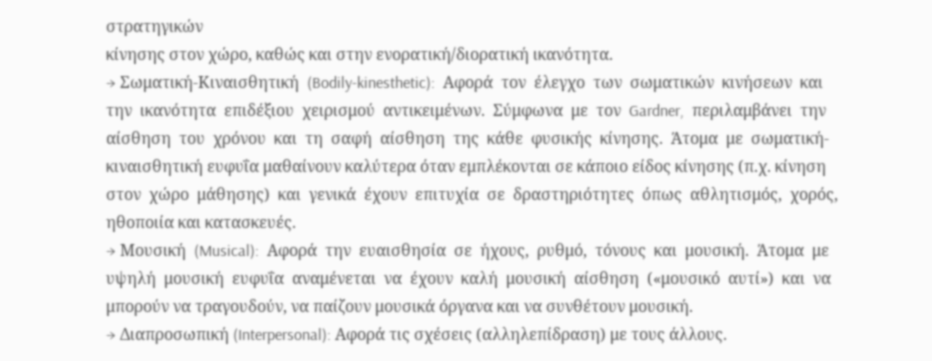στρατηγικών
κίνησης στον χώρο, καθώς και στην ενορατική/διορατική ικανότητα.
→ Σωματική-Κιναισθητική  (Bodily-kinesthetic):  Αφορά  τον  έλεγχο  των  σωματικών  κινήσεων  και
την  ικανότητα  επιδέξιου  χειρισμού  αντικειμένων.  Σύμφωνα  με  τον  Gardner,  περιλαμβάνει  την
αίσθηση  του  χρόνου  και  τη  σαφή  αίσθηση  της  κάθε  φυσικής  κίνησης.  Άτομα  με  σωματική-
κιναισθητική ευφυΐα μαθαίνουν καλύτερα όταν εμπλέκονται σε κάποιο είδος κίνησης (π.χ. κίνηση
στον  χώρο  μάθησης)  και  γενικά  έχουν  επιτυχία  σε  δραστηριότητες  όπως  αθλητισμός,  χορός,
ηθοποιία και κατασκευές.
→ Μουσική  (Musical):  Αφορά  την  ευαισθησία  σε  ήχους,  ρυθμό,  τόνους  και  μουσική.  Άτομα  με
υψηλή  μουσική  ευφυΐα  αναμένεται  να  έχουν  καλή  μουσική  αίσθηση  («μουσικό  αυτί»)  και  να
μπορούν να τραγουδούν, να παίζουν μουσικά όργανα και να συνθέτουν μουσική.
→ Διαπροσωπική (Interpersonal): Αφορά τις σχέσεις (αλληλεπίδραση) με τους άλλους.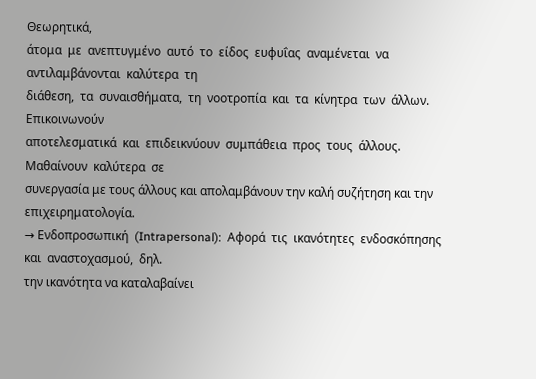Θεωρητικά,
άτομα  με  ανεπτυγμένο  αυτό  το  είδος  ευφυΐας  αναμένεται  να  αντιλαμβάνονται  καλύτερα  τη
διάθεση,  τα  συναισθήματα,  τη  νοοτροπία  και  τα  κίνητρα  των  άλλων.  Επικοινωνούν
αποτελεσματικά  και  επιδεικνύουν  συμπάθεια  προς  τους  άλλους.  Μαθαίνουν  καλύτερα  σε
συνεργασία με τους άλλους και απολαμβάνουν την καλή συζήτηση και την επιχειρηματολογία.
→ Ενδοπροσωπική  (Intrapersonal):  Αφορά  τις  ικανότητες  ενδοσκόπησης  και  αναστοχασμού,  δηλ.
την ικανότητα να καταλαβαίνει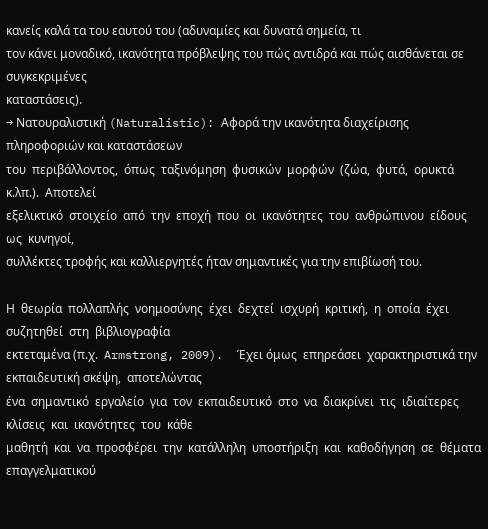κανείς καλά τα του εαυτού του (αδυναμίες και δυνατά σημεία, τι
τον κάνει μοναδικό, ικανότητα πρόβλεψης του πώς αντιδρά και πώς αισθάνεται σε συγκεκριμένες
καταστάσεις).
→ Νατουραλιστική (Naturalistic): Αφορά την ικανότητα διαχείρισης πληροφοριών και καταστάσεων
του  περιβάλλοντος,  όπως  ταξινόμηση  φυσικών  μορφών  (ζώα,  φυτά,  ορυκτά  κ.λπ.).  Αποτελεί
εξελικτικό  στοιχείο  από  την  εποχή  που  οι  ικανότητες  του  ανθρώπινου  είδους  ως  κυνηγοί,
συλλέκτες τροφής και καλλιεργητές ήταν σημαντικές για την επιβίωσή του.

Η  θεωρία  πολλαπλής  νοημοσύνης  έχει  δεχτεί  ισχυρή  κριτική,  η  οποία  έχει  συζητηθεί  στη  βιβλιογραφία
εκτεταμένα (π.χ.  Armstrong, 2009).  Έχει όμως  επηρεάσει  χαρακτηριστικά την εκπαιδευτική σκέψη,  αποτελώντας
ένα  σημαντικό  εργαλείο  για  τον  εκπαιδευτικό  στο  να  διακρίνει  τις  ιδιαίτερες  κλίσεις  και  ικανότητες  του  κάθε
μαθητή  και  να  προσφέρει  την  κατάλληλη  υποστήριξη  και  καθοδήγηση  σε  θέματα  επαγγελματικού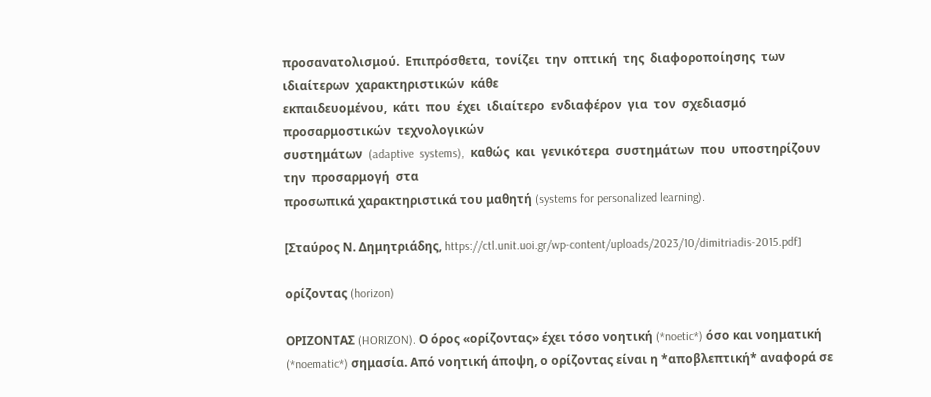προσανατολισμού.  Επιπρόσθετα,  τονίζει  την  οπτική  της  διαφοροποίησης  των  ιδιαίτερων  χαρακτηριστικών  κάθε
εκπαιδευομένου,  κάτι  που  έχει  ιδιαίτερο  ενδιαφέρον  για  τον  σχεδιασμό  προσαρμοστικών  τεχνολογικών
συστημάτων  (adaptive  systems),  καθώς  και  γενικότερα  συστημάτων  που  υποστηρίζουν  την  προσαρμογή  στα
προσωπικά χαρακτηριστικά του μαθητή (systems for personalized learning).

[Σταύρος Ν. Δημητριάδης, https://ctl.unit.uoi.gr/wp-content/uploads/2023/10/dimitriadis-2015.pdf]

ορίζοντας (horizon)

ΟΡΙΖΟΝΤΑΣ (HORIZON). Ο όρος «ορίζοντας» έχει τόσο νοητική (*noetic*) όσο και νοηματική (*noematic*) σημασία. Από νοητική άποψη, ο ορίζοντας είναι η *αποβλεπτική* αναφορά σε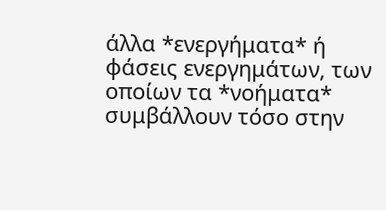άλλα *ενεργήματα* ή φάσεις ενεργημάτων, των οποίων τα *νοήματα* συμβάλλουν τόσο στην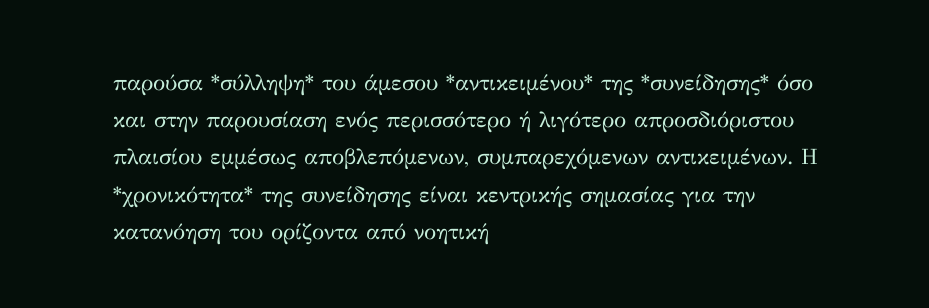παρούσα *σύλληψη* του άμεσου *αντικειμένου* της *συνείδησης* όσο και στην παρουσίαση ενός περισσότερο ή λιγότερο απροσδιόριστου πλαισίου εμμέσως αποβλεπόμενων, συμπαρεχόμενων αντικειμένων. Η *χρονικότητα* της συνείδησης είναι κεντρικής σημασίας για την κατανόηση του ορίζοντα από νοητική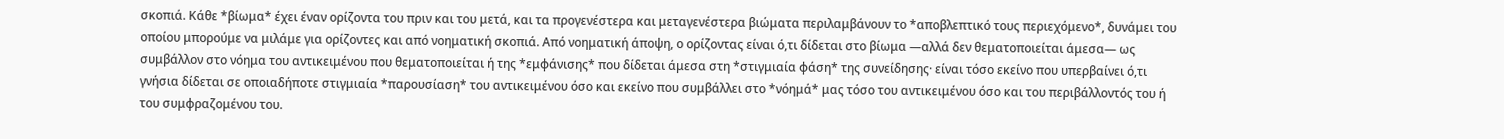σκοπιά. Κάθε *βίωμα* έχει έναν ορίζοντα του πριν και του μετά, και τα προγενέστερα και μεταγενέστερα βιώματα περιλαμβάνουν το *αποβλεπτικό τους περιεχόμενο*, δυνάμει του οποίου μπορούμε να μιλάμε για ορίζοντες και από νοηματική σκοπιά. Από νοηματική άποψη, ο ορίζοντας είναι ό,τι δίδεται στο βίωμα —αλλά δεν θεματοποιείται άμεσα— ως συμβάλλον στο νόημα του αντικειμένου που θεματοποιείται ή της *εμφάνισης* που δίδεται άμεσα στη *στιγμιαία φάση* της συνείδησης· είναι τόσο εκείνο που υπερβαίνει ό,τι γνήσια δίδεται σε οποιαδήποτε στιγμιαία *παρουσίαση* του αντικειμένου όσο και εκείνο που συμβάλλει στο *νόημά* μας τόσο του αντικειμένου όσο και του περιβάλλοντός του ή του συμφραζομένου του.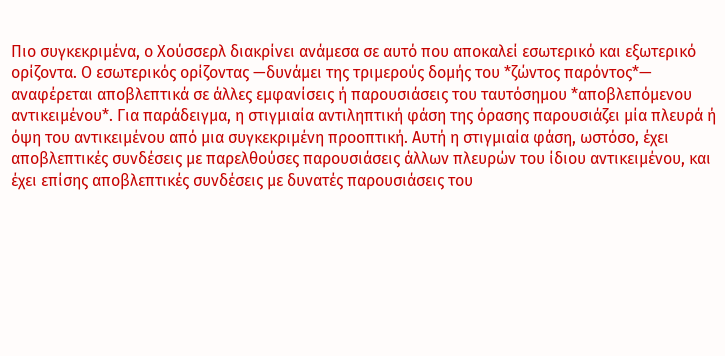Πιο συγκεκριμένα, ο Χούσσερλ διακρίνει ανάμεσα σε αυτό που αποκαλεί εσωτερικό και εξωτερικό ορίζοντα. Ο εσωτερικός ορίζοντας —δυνάμει της τριμερούς δομής του *ζώντος παρόντος*— αναφέρεται αποβλεπτικά σε άλλες εμφανίσεις ή παρουσιάσεις του ταυτόσημου *αποβλεπόμενου αντικειμένου*. Για παράδειγμα, η στιγμιαία αντιληπτική φάση της όρασης παρουσιάζει μία πλευρά ή όψη του αντικειμένου από μια συγκεκριμένη προοπτική. Αυτή η στιγμιαία φάση, ωστόσο, έχει αποβλεπτικές συνδέσεις με παρελθούσες παρουσιάσεις άλλων πλευρών του ίδιου αντικειμένου, και έχει επίσης αποβλεπτικές συνδέσεις με δυνατές παρουσιάσεις του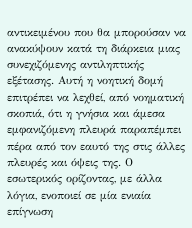αντικειμένου που θα μπορούσαν να ανακύψουν κατά τη διάρκεια μιας συνεχιζόμενης αντιληπτικής εξέτασης. Αυτή η νοητική δομή επιτρέπει να λεχθεί, από νοηματική σκοπιά, ότι η γνήσια και άμεσα εμφανιζόμενη πλευρά παραπέμπει πέρα από τον εαυτό της στις άλλες πλευρές και όψεις της. Ο εσωτερικός ορίζοντας, με άλλα λόγια, ενοποιεί σε μία ενιαία επίγνωση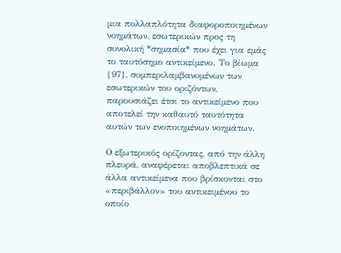μια πολλαπλότητα διαφοροποιημένων νοημάτων, εσωτερικών προς τη συνολική *σημασία* που έχει για εμάς το ταυτόσημο αντικείμενο. Το βίωμα {97}, συμπεριλαμβανομένων των εσωτερικών του οριζόντων, παρουσιάζει έτσι το αντικείμενο που αποτελεί την καθαυτό ταυτότητα αυτών των ενοποιημένων νοημάτων.

Ο εξωτερικός ορίζοντας, από την άλλη πλευρά, αναφέρεται αποβλεπτικά σε άλλα αντικείμενα που βρίσκονται στο «περιβάλλον» του αντικειμένου το οποίο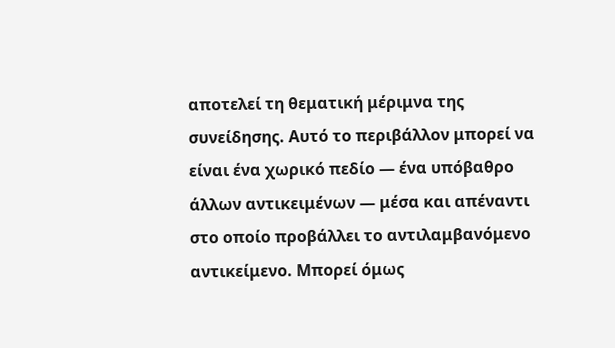αποτελεί τη θεματική μέριμνα της συνείδησης. Αυτό το περιβάλλον μπορεί να είναι ένα χωρικό πεδίο — ένα υπόβαθρο άλλων αντικειμένων — μέσα και απέναντι στο οποίο προβάλλει το αντιλαμβανόμενο αντικείμενο. Μπορεί όμως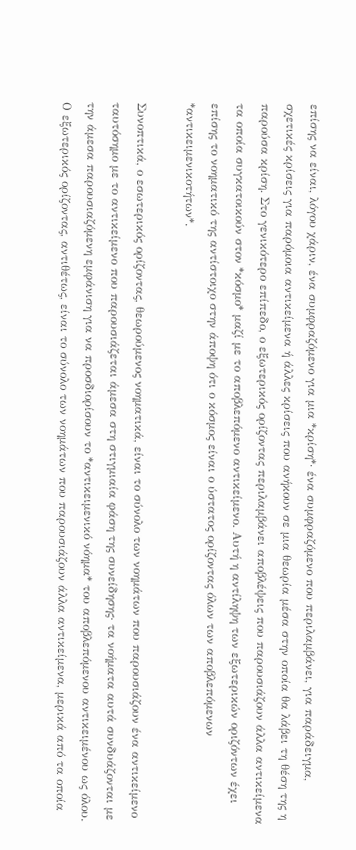επίσης να είναι, λόγου χάριν, ένα συμφραζόμενο για μια *κρίση*· ένα συμφραζόμενο που περιλαμβάνει, για παράδειγμα, σχετικές κρίσεις για παρόμοια αντικείμενα ή άλλες κρίσεις που ανήκουν σε μια θεωρία μέσα στην οποία θα λάβει τη θέση της η παρούσα κρίση. Στο γενικότερο επίπεδο, ο εξωτερικός ορίζοντας περιλαμβάνει αποβλέψεις που παρουσιάζουν άλλα αντικείμενα τα οποία συγκατοικούν στον *κόσμο* μαζί με το αποβλεπόμενο αντικείμενο. Αυτή η αντίληψη των εξωτερικών οριζόντων έχει επίσης το νοηματικό της αντίστοιχο στην άποψη ότι ο κόσμος είναι ο ύστατος ορίζοντας όλων των αποβλεπόμενων *αντικειμενικοτήτων*.

Συνοπτικά, ο εσωτερικός ορίζοντας, θεωρούμενος νοηματικά, είναι το σύνολο των νοημάτων που παρουσιάζουν ένα αντικείμενο ταυτόσημο με το αντικείμενο που παρουσιάζεται άμεσα στη στιγμιαία φάση της συνείδησης· τα νοήματα αυτά συνδυάζονται με την άμεσα παρουσιαζόμενη εμφάνιση για να προσδιορίσουν το *αντικειμενικό νόημα* του αποβλεπόμενου αντικειμένου ως όλου. Ο εξωτερικός ορίζοντας, αντιθέτως, είναι το σύνολο των νοημάτων που παρουσιάζουν άλλα αντικείμενα, μερικά από τα οποία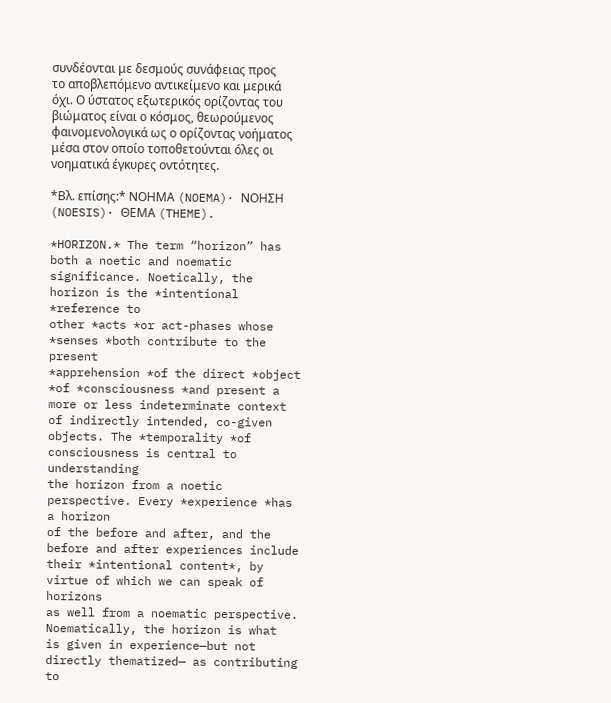συνδέονται με δεσμούς συνάφειας προς το αποβλεπόμενο αντικείμενο και μερικά όχι. Ο ύστατος εξωτερικός ορίζοντας του βιώματος είναι ο κόσμος, θεωρούμενος φαινομενολογικά ως ο ορίζοντας νοήματος μέσα στον οποίο τοποθετούνται όλες οι νοηματικά έγκυρες οντότητες.

*Βλ. επίσης:* ΝΟΗΜΑ (NOEMA)· ΝΟΗΣΗ (NOESIS)· ΘΕΜΑ (THEME).

*HORIZON.* The term “horizon” has both a noetic and noematic
significance. Noetically, the horizon is the *intentional *reference to
other *acts *or act-phases whose *senses *both contribute to the present
*apprehension *of the direct *object *of *consciousness *and present a
more or less indeterminate context of indirectly intended, co-given
objects. The *temporality *of consciousness is central to understanding
the horizon from a noetic perspective. Every *experience *has a horizon
of the before and after, and the before and after experiences include
their *intentional content*, by virtue of which we can speak of horizons
as well from a noematic perspective. Noematically, the horizon is what
is given in experience—but not directly thematized— as contributing to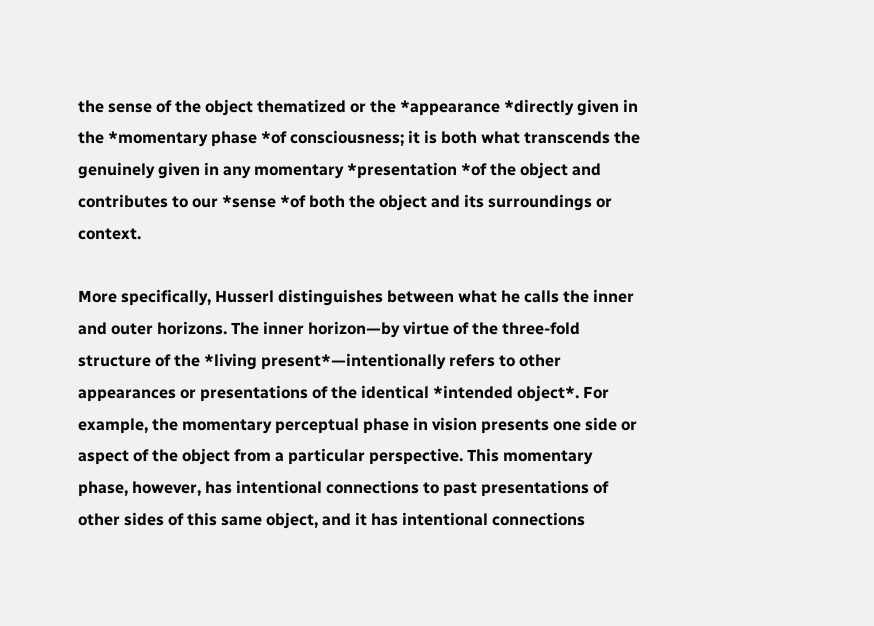the sense of the object thematized or the *appearance *directly given in
the *momentary phase *of consciousness; it is both what transcends the
genuinely given in any momentary *presentation *of the object and
contributes to our *sense *of both the object and its surroundings or
context.

More specifically, Husserl distinguishes between what he calls the inner
and outer horizons. The inner horizon—by virtue of the three-fold
structure of the *living present*—intentionally refers to other
appearances or presentations of the identical *intended object*. For
example, the momentary perceptual phase in vision presents one side or
aspect of the object from a particular perspective. This momentary
phase, however, has intentional connections to past presentations of
other sides of this same object, and it has intentional connections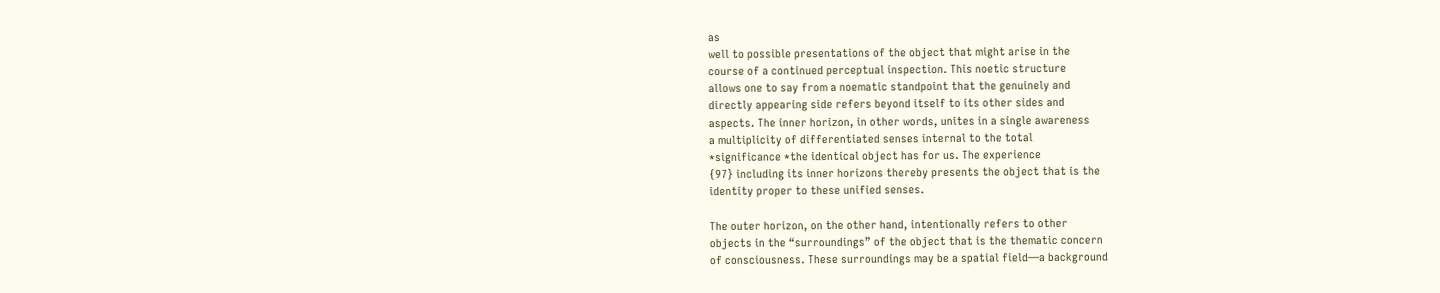as
well to possible presentations of the object that might arise in the
course of a continued perceptual inspection. This noetic structure
allows one to say from a noematic standpoint that the genuinely and
directly appearing side refers beyond itself to its other sides and
aspects. The inner horizon, in other words, unites in a single awareness
a multiplicity of differentiated senses internal to the total
*significance *the identical object has for us. The experience
{97} including its inner horizons thereby presents the object that is the
identity proper to these unified senses.

The outer horizon, on the other hand, intentionally refers to other
objects in the “surroundings” of the object that is the thematic concern
of consciousness. These surroundings may be a spatial field—a background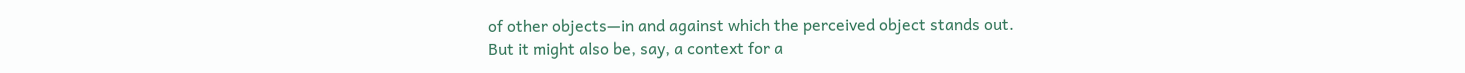of other objects—in and against which the perceived object stands out.
But it might also be, say, a context for a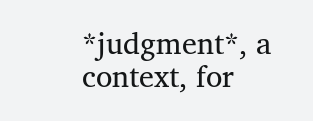*judgment*, a context, for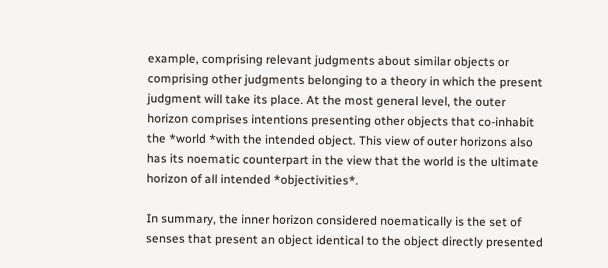example, comprising relevant judgments about similar objects or
comprising other judgments belonging to a theory in which the present
judgment will take its place. At the most general level, the outer
horizon comprises intentions presenting other objects that co-inhabit
the *world *with the intended object. This view of outer horizons also
has its noematic counterpart in the view that the world is the ultimate
horizon of all intended *objectivities*.

In summary, the inner horizon considered noematically is the set of
senses that present an object identical to the object directly presented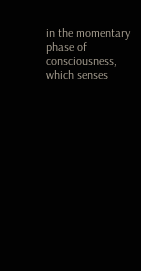in the momentary phase of consciousness, which senses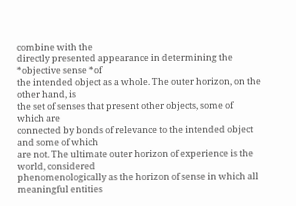combine with the
directly presented appearance in determining the *objective sense *of
the intended object as a whole. The outer horizon, on the other hand, is
the set of senses that present other objects, some of which are
connected by bonds of relevance to the intended object and some of which
are not. The ultimate outer horizon of experience is the world, considered
phenomenologically as the horizon of sense in which all meaningful entities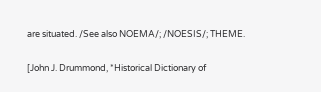are situated. /See also NOEMA/; /NOESIS/; THEME.

[John J. Drummond, *Historical Dictionary of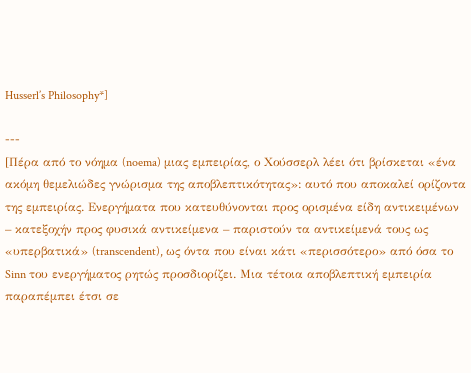Husserl’s Philosophy*]

---
[Πέρα από το νόημα (noema) μιας εμπειρίας, ο Χούσσερλ λέει ότι βρίσκεται «ένα ακόμη θεμελιώδες γνώρισμα της αποβλεπτικότητας»: αυτό που αποκαλεί ορίζοντα της εμπειρίας. Ενεργήματα που κατευθύνονται προς ορισμένα είδη αντικειμένων – κατεξοχήν προς φυσικά αντικείμενα – παριστούν τα αντικείμενά τους ως «υπερβατικά» (transcendent), ως όντα που είναι κάτι «περισσότερο» από όσα το Sinn του ενεργήματος ρητώς προσδιορίζει. Μια τέτοια αποβλεπτική εμπειρία παραπέμπει έτσι σε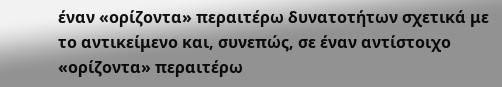έναν «ορίζοντα» περαιτέρω δυνατοτήτων σχετικά με το αντικείμενο και, συνεπώς, σε έναν αντίστοιχο «ορίζοντα» περαιτέρω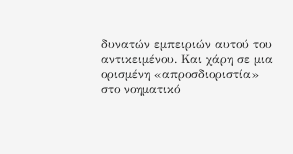δυνατών εμπειριών αυτού του αντικειμένου. Και χάρη σε μια ορισμένη «απροσδιοριστία» στο νοηματικό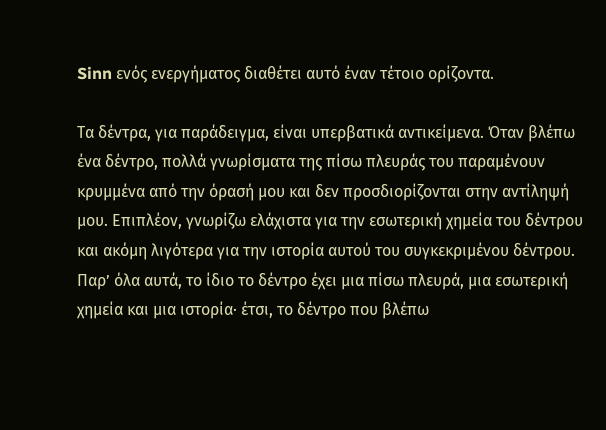Sinn ενός ενεργήματος διαθέτει αυτό έναν τέτοιο ορίζοντα.

Τα δέντρα, για παράδειγμα, είναι υπερβατικά αντικείμενα. Όταν βλέπω ένα δέντρο, πολλά γνωρίσματα της πίσω πλευράς του παραμένουν κρυμμένα από την όρασή μου και δεν προσδιορίζονται στην αντίληψή μου. Επιπλέον, γνωρίζω ελάχιστα για την εσωτερική χημεία του δέντρου και ακόμη λιγότερα για την ιστορία αυτού του συγκεκριμένου δέντρου. Παρ’ όλα αυτά, το ίδιο το δέντρο έχει μια πίσω πλευρά, μια εσωτερική χημεία και μια ιστορία· έτσι, το δέντρο που βλέπω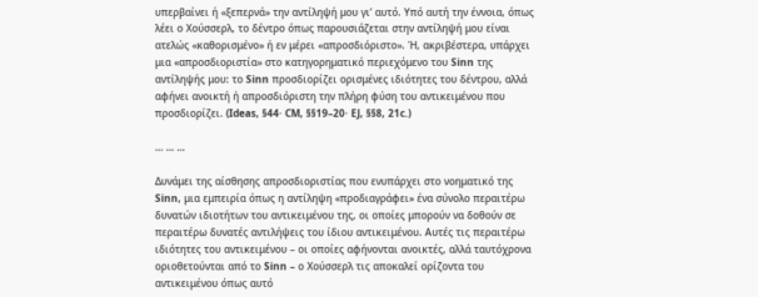υπερβαίνει ή «ξεπερνά» την αντίληψή μου γι’ αυτό. Υπό αυτή την έννοια, όπως λέει ο Χούσσερλ, το δέντρο όπως παρουσιάζεται στην αντίληψή μου είναι ατελώς «καθορισμένο» ή εν μέρει «απροσδιόριστο». Ή, ακριβέστερα, υπάρχει μια «απροσδιοριστία» στο κατηγορηματικό περιεχόμενο του Sinn της αντίληψής μου: το Sinn προσδιορίζει ορισμένες ιδιότητες του δέντρου, αλλά αφήνει ανοικτή ή απροσδιόριστη την πλήρη φύση του αντικειμένου που προσδιορίζει. (Ideas, §44· CM, §§19–20· EJ, §§8, 21c.)

… … …

Δυνάμει της αίσθησης απροσδιοριστίας που ενυπάρχει στο νοηματικό της Sinn, μια εμπειρία όπως η αντίληψη «προδιαγράφει» ένα σύνολο περαιτέρω δυνατών ιδιοτήτων του αντικειμένου της, οι οποίες μπορούν να δοθούν σε περαιτέρω δυνατές αντιλήψεις του ίδιου αντικειμένου. Αυτές τις περαιτέρω ιδιότητες του αντικειμένου – οι οποίες αφήνονται ανοικτές, αλλά ταυτόχρονα οριοθετούνται από το Sinn – ο Χούσσερλ τις αποκαλεί ορίζοντα του αντικειμένου όπως αυτό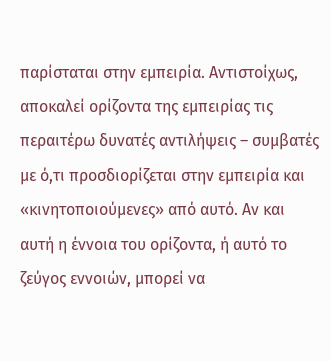παρίσταται στην εμπειρία. Αντιστοίχως, αποκαλεί ορίζοντα της εμπειρίας τις περαιτέρω δυνατές αντιλήψεις – συμβατές με ό,τι προσδιορίζεται στην εμπειρία και «κινητοποιούμενες» από αυτό. Αν και αυτή η έννοια του ορίζοντα, ή αυτό το ζεύγος εννοιών, μπορεί να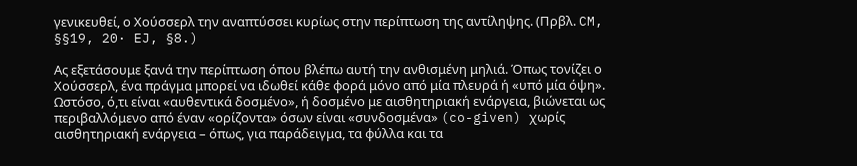γενικευθεί, ο Χούσσερλ την αναπτύσσει κυρίως στην περίπτωση της αντίληψης. (Πρβλ. CM, §§19, 20· EJ, §8.)

Ας εξετάσουμε ξανά την περίπτωση όπου βλέπω αυτή την ανθισμένη μηλιά. Όπως τονίζει ο Χούσσερλ, ένα πράγμα μπορεί να ιδωθεί κάθε φορά μόνο από μία πλευρά ή «υπό μία όψη». Ωστόσο, ό,τι είναι «αυθεντικά δοσμένο», ή δοσμένο με αισθητηριακή ενάργεια, βιώνεται ως περιβαλλόμενο από έναν «ορίζοντα» όσων είναι «συνδοσμένα» (co-given) χωρίς αισθητηριακή ενάργεια – όπως, για παράδειγμα, τα φύλλα και τα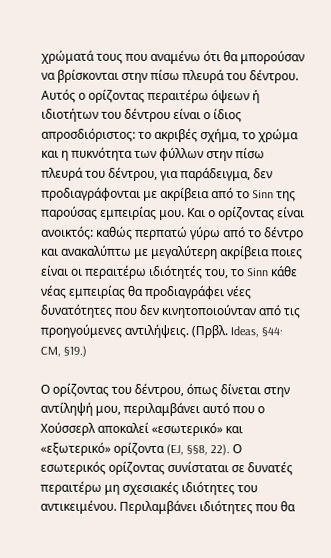χρώματά τους που αναμένω ότι θα μπορούσαν να βρίσκονται στην πίσω πλευρά του δέντρου. Αυτός ο ορίζοντας περαιτέρω όψεων ή ιδιοτήτων του δέντρου είναι ο ίδιος απροσδιόριστος: το ακριβές σχήμα, το χρώμα και η πυκνότητα των φύλλων στην πίσω πλευρά του δέντρου, για παράδειγμα, δεν προδιαγράφονται με ακρίβεια από το Sinn της παρούσας εμπειρίας μου. Και ο ορίζοντας είναι ανοικτός: καθώς περπατώ γύρω από το δέντρο και ανακαλύπτω με μεγαλύτερη ακρίβεια ποιες είναι οι περαιτέρω ιδιότητές του, το Sinn κάθε νέας εμπειρίας θα προδιαγράφει νέες δυνατότητες που δεν κινητοποιούνταν από τις προηγούμενες αντιλήψεις. (Πρβλ. Ideas, §44· CM, §19.)

Ο ορίζοντας του δέντρου, όπως δίνεται στην αντίληψή μου, περιλαμβάνει αυτό που ο Χούσσερλ αποκαλεί «εσωτερικό» και «εξωτερικό» ορίζοντα (EJ, §§8, 22). Ο εσωτερικός ορίζοντας συνίσταται σε δυνατές περαιτέρω μη σχεσιακές ιδιότητες του αντικειμένου. Περιλαμβάνει ιδιότητες που θα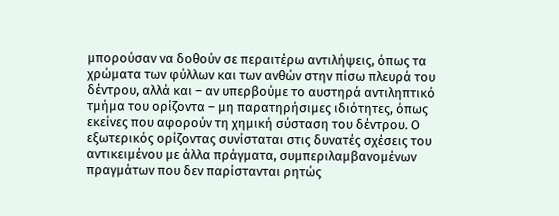μπορούσαν να δοθούν σε περαιτέρω αντιλήψεις, όπως τα χρώματα των φύλλων και των ανθών στην πίσω πλευρά του δέντρου, αλλά και – αν υπερβούμε το αυστηρά αντιληπτικό τμήμα του ορίζοντα – μη παρατηρήσιμες ιδιότητες, όπως εκείνες που αφορούν τη χημική σύσταση του δέντρου. Ο εξωτερικός ορίζοντας συνίσταται στις δυνατές σχέσεις του αντικειμένου με άλλα πράγματα, συμπεριλαμβανομένων πραγμάτων που δεν παρίστανται ρητώς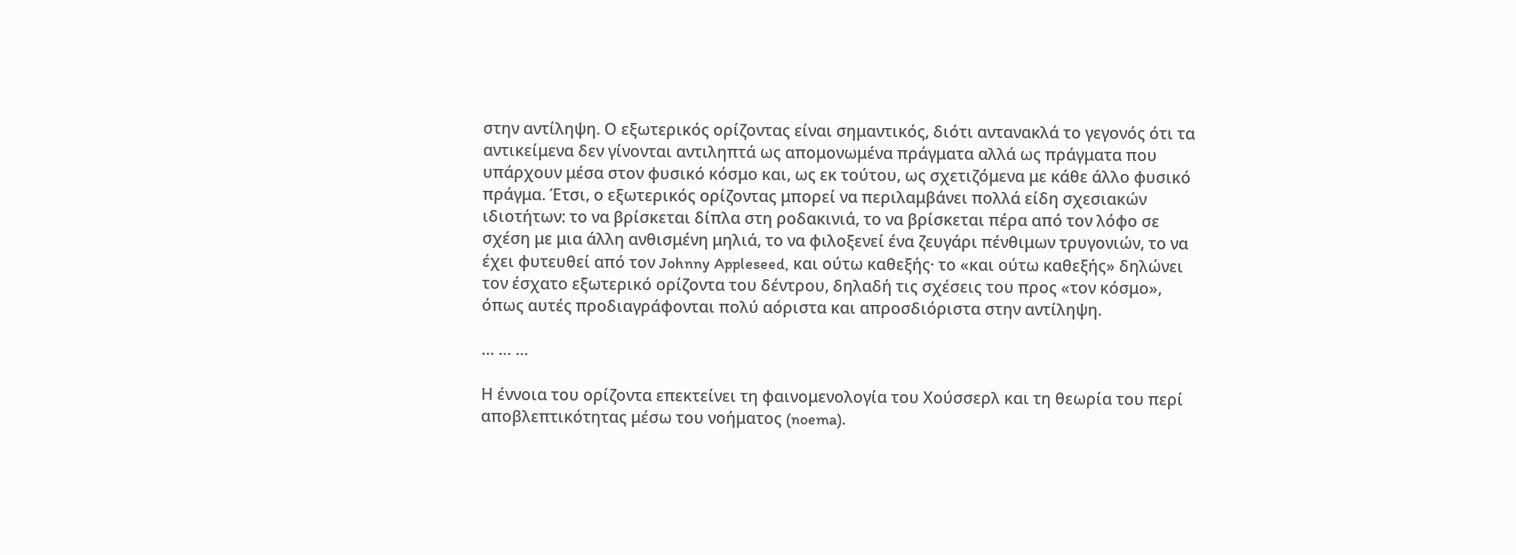στην αντίληψη. Ο εξωτερικός ορίζοντας είναι σημαντικός, διότι αντανακλά το γεγονός ότι τα αντικείμενα δεν γίνονται αντιληπτά ως απομονωμένα πράγματα αλλά ως πράγματα που υπάρχουν μέσα στον φυσικό κόσμο και, ως εκ τούτου, ως σχετιζόμενα με κάθε άλλο φυσικό πράγμα. Έτσι, ο εξωτερικός ορίζοντας μπορεί να περιλαμβάνει πολλά είδη σχεσιακών ιδιοτήτων: το να βρίσκεται δίπλα στη ροδακινιά, το να βρίσκεται πέρα από τον λόφο σε σχέση με μια άλλη ανθισμένη μηλιά, το να φιλοξενεί ένα ζευγάρι πένθιμων τρυγονιών, το να έχει φυτευθεί από τον Johnny Appleseed, και ούτω καθεξής· το «και ούτω καθεξής» δηλώνει τον έσχατο εξωτερικό ορίζοντα του δέντρου, δηλαδή τις σχέσεις του προς «τον κόσμο», όπως αυτές προδιαγράφονται πολύ αόριστα και απροσδιόριστα στην αντίληψη.

… … …

Η έννοια του ορίζοντα επεκτείνει τη φαινομενολογία του Χούσσερλ και τη θεωρία του περί αποβλεπτικότητας μέσω του νοήματος (noema).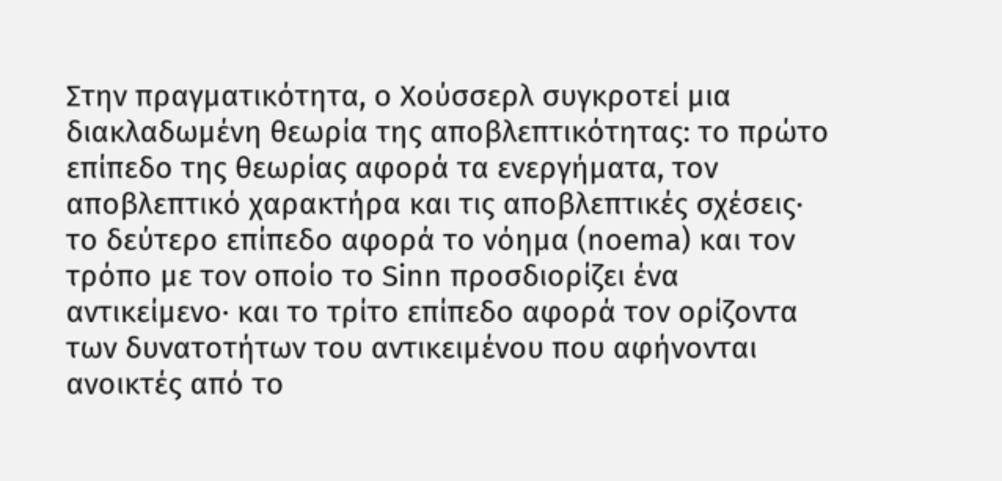Στην πραγματικότητα, ο Χούσσερλ συγκροτεί μια διακλαδωμένη θεωρία της αποβλεπτικότητας: το πρώτο επίπεδο της θεωρίας αφορά τα ενεργήματα, τον αποβλεπτικό χαρακτήρα και τις αποβλεπτικές σχέσεις· το δεύτερο επίπεδο αφορά το νόημα (noema) και τον τρόπο με τον οποίο το Sinn προσδιορίζει ένα αντικείμενο· και το τρίτο επίπεδο αφορά τον ορίζοντα των δυνατοτήτων του αντικειμένου που αφήνονται ανοικτές από το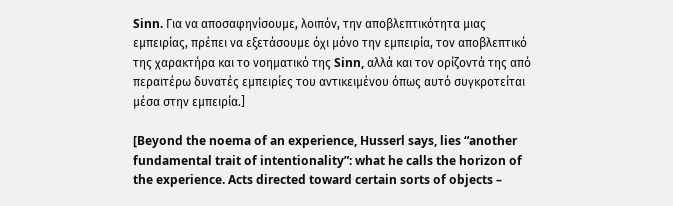Sinn. Για να αποσαφηνίσουμε, λοιπόν, την αποβλεπτικότητα μιας εμπειρίας, πρέπει να εξετάσουμε όχι μόνο την εμπειρία, τον αποβλεπτικό της χαρακτήρα και το νοηματικό της Sinn, αλλά και τον ορίζοντά της από περαιτέρω δυνατές εμπειρίες του αντικειμένου όπως αυτό συγκροτείται μέσα στην εμπειρία.]

[Beyond the noema of an experience, Husserl says, lies “another fundamental trait of intentionality”: what he calls the horizon of the experience. Acts directed toward certain sorts of objects –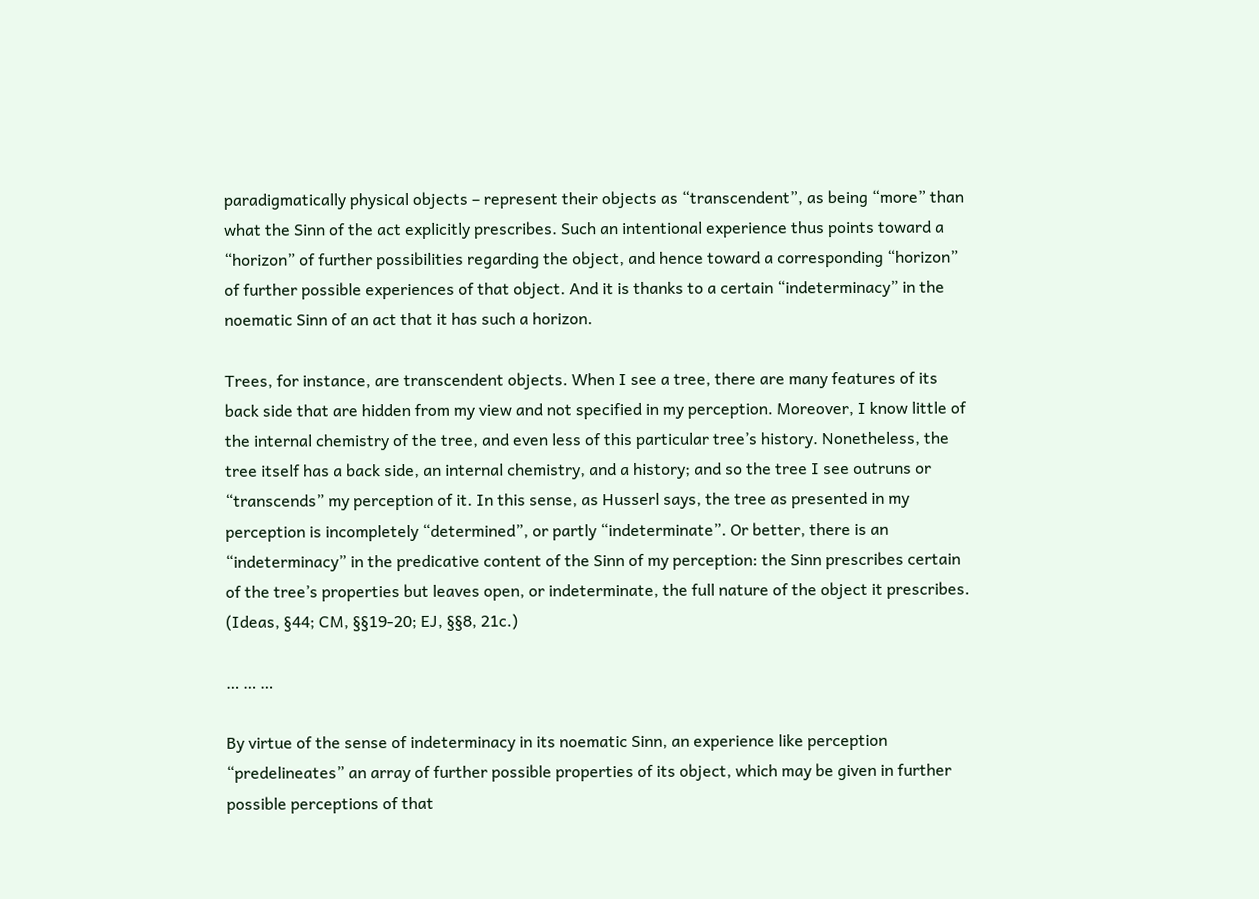paradigmatically physical objects – represent their objects as “transcendent”, as being “more” than what the Sinn of the act explicitly prescribes. Such an intentional experience thus points toward a “horizon” of further possibilities regarding the object, and hence toward a corresponding “horizon” of further possible experiences of that object. And it is thanks to a certain “indeterminacy” in the noematic Sinn of an act that it has such a horizon.

Trees, for instance, are transcendent objects. When I see a tree, there are many features of its back side that are hidden from my view and not specified in my perception. Moreover, I know little of the internal chemistry of the tree, and even less of this particular tree’s history. Nonetheless, the tree itself has a back side, an internal chemistry, and a history; and so the tree I see outruns or “transcends” my perception of it. In this sense, as Husserl says, the tree as presented in my perception is incompletely “determined”, or partly “indeterminate”. Or better, there is an “indeterminacy” in the predicative content of the Sinn of my perception: the Sinn prescribes certain of the tree’s properties but leaves open, or indeterminate, the full nature of the object it prescribes. (Ideas, §44; CM, §§19-20; EJ, §§8, 21c.)

… … …

By virtue of the sense of indeterminacy in its noematic Sinn, an experience like perception “predelineates” an array of further possible properties of its object, which may be given in further possible perceptions of that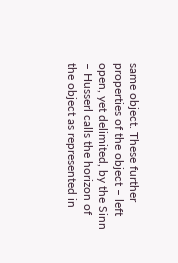same object. These further properties of the object – left open, yet delimited, by the Sinn – Husserl calls the horizon of the object as represented in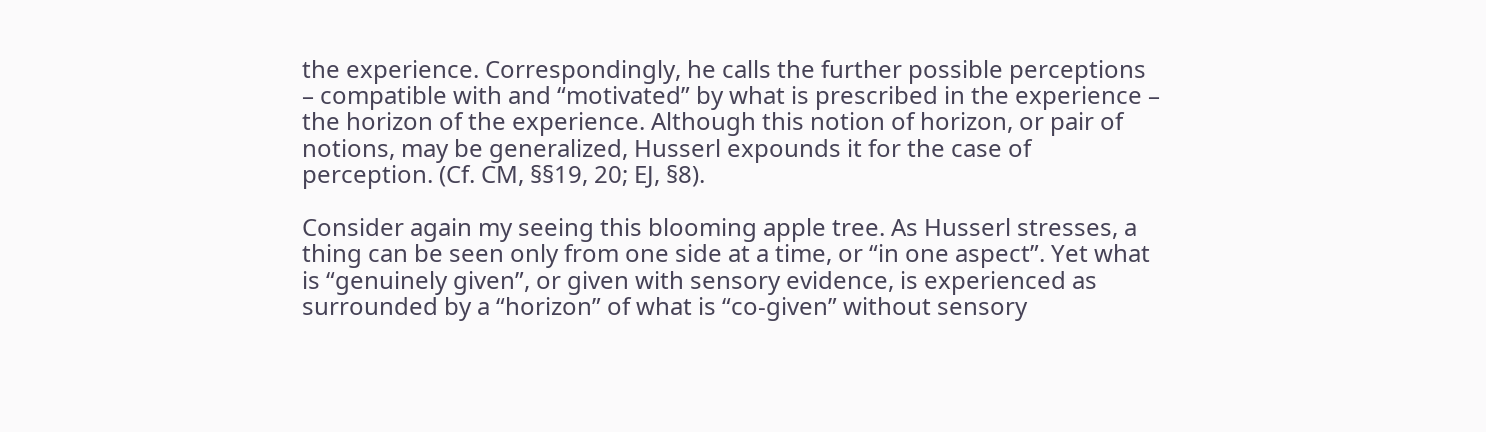the experience. Correspondingly, he calls the further possible perceptions – compatible with and “motivated” by what is prescribed in the experience – the horizon of the experience. Although this notion of horizon, or pair of notions, may be generalized, Husserl expounds it for the case of perception. (Cf. CM, §§19, 20; EJ, §8).

Consider again my seeing this blooming apple tree. As Husserl stresses, a thing can be seen only from one side at a time, or “in one aspect”. Yet what is “genuinely given”, or given with sensory evidence, is experienced as surrounded by a “horizon” of what is “co-given” without sensory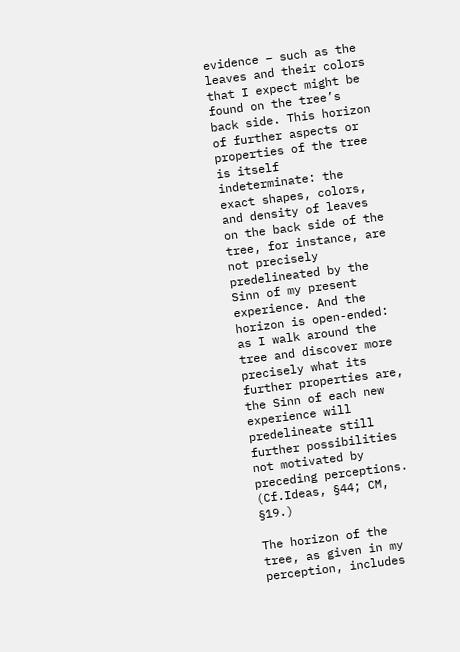evidence – such as the leaves and their colors that I expect might be found on the tree’s back side. This horizon of further aspects or properties of the tree is itself indeterminate: the exact shapes, colors, and density of leaves on the back side of the tree, for instance, are not precisely predelineated by the Sinn of my present experience. And the horizon is open-ended: as I walk around the tree and discover more precisely what its further properties are, the Sinn of each new experience will predelineate still further possibilities not motivated by preceding perceptions. (Cf.Ideas, §44; CM, §19.)

The horizon of the tree, as given in my perception, includes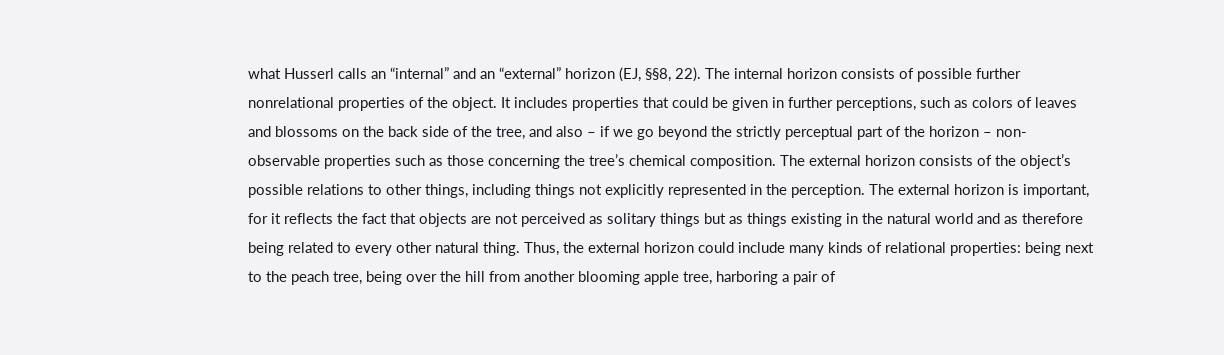what Husserl calls an “internal” and an “external” horizon (EJ, §§8, 22). The internal horizon consists of possible further nonrelational properties of the object. It includes properties that could be given in further perceptions, such as colors of leaves and blossoms on the back side of the tree, and also – if we go beyond the strictly perceptual part of the horizon – non-observable properties such as those concerning the tree’s chemical composition. The external horizon consists of the object’s possible relations to other things, including things not explicitly represented in the perception. The external horizon is important, for it reflects the fact that objects are not perceived as solitary things but as things existing in the natural world and as therefore being related to every other natural thing. Thus, the external horizon could include many kinds of relational properties: being next to the peach tree, being over the hill from another blooming apple tree, harboring a pair of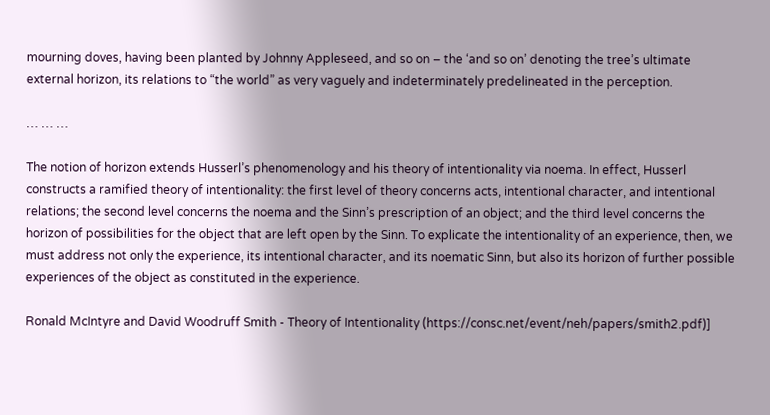mourning doves, having been planted by Johnny Appleseed, and so on – the ‘and so on’ denoting the tree’s ultimate external horizon, its relations to “the world” as very vaguely and indeterminately predelineated in the perception.

… … …

The notion of horizon extends Husserl’s phenomenology and his theory of intentionality via noema. In effect, Husserl constructs a ramified theory of intentionality: the first level of theory concerns acts, intentional character, and intentional relations; the second level concerns the noema and the Sinn’s prescription of an object; and the third level concerns the horizon of possibilities for the object that are left open by the Sinn. To explicate the intentionality of an experience, then, we must address not only the experience, its intentional character, and its noematic Sinn, but also its horizon of further possible experiences of the object as constituted in the experience.

Ronald McIntyre and David Woodruff Smith - Theory of Intentionality (https://consc.net/event/neh/papers/smith2.pdf)]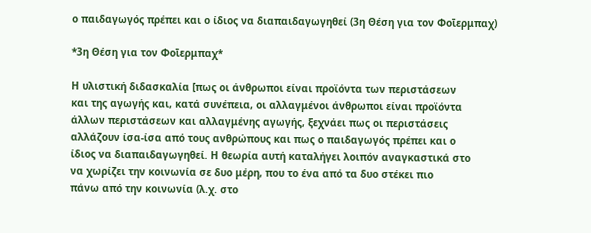ο παιδαγωγός πρέπει και ο ίδιος να διαπαιδαγωγηθεί (3η Θέση για τον Φοῑερμπαχ)

*3η Θέση για τον Φοῑερμπαχ*

Η υλιστική διδασκαλία [πως οι άνθρωποι είναι προϊόντα των περιστάσεων
και της αγωγής και, κατά συνέπεια, οι αλλαγμένοι άνθρωποι είναι προϊόντα
άλλων περιστάσεων και αλλαγμένης αγωγής, ξεχνάει πως οι περιστάσεις
αλλάζουν ίσα-ίσα από τους ανθρώπους και πως ο παιδαγωγός πρέπει και ο
ίδιος να διαπαιδαγωγηθεί. Η θεωρία αυτή καταλήγει λοιπόν αναγκαστικά στο
να χωρίζει την κοινωνία σε δυο μέρη, που το ένα από τα δυο στέκει πιο
πάνω από την κοινωνία (λ.χ. στο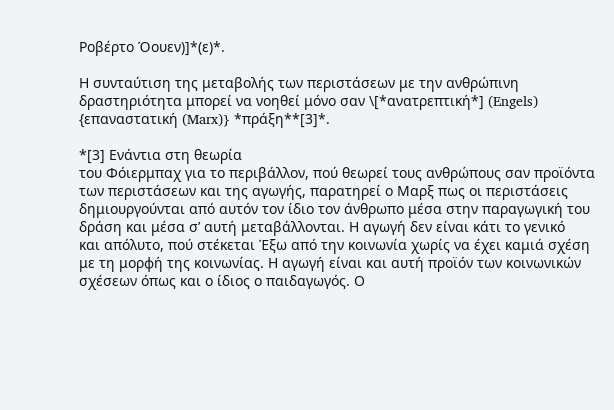Ροβέρτο Όουεν)]*(ε)*.

Η συνταύτιση της μεταβολής των περιστάσεων με την ανθρώπινη
δραστηριότητα μπορεί να νοηθεί μόνο σαν \[*ανατρεπτική*] (Engels)
{επαναστατική (Marx)} *πράξη**[3]*.

*[3] Ενάντια στη θεωρία
του Φόιερμπαχ για το περιβάλλον, πού θεωρεί τους ανθρώπους σαν προϊόντα
των περιστάσεων και της αγωγής, παρατηρεί ο Μαρξ πως οι περιστάσεις
δημιουργούνται από αυτόν τον ίδιο τον άνθρωπο μέσα στην παραγωγική του
δράση και μέσα σ’ αυτή μεταβάλλονται. Η αγωγή δεν είναι κάτι το γενικό
και απόλυτο, πού στέκεται Έξω από την κοινωνία χωρίς να έχει καμιά σχέση
με τη μορφή της κοινωνίας. Η αγωγή είναι και αυτή προϊόν των κοινωνικών
σχέσεων όπως και ο ίδιος ο παιδαγωγός. Ο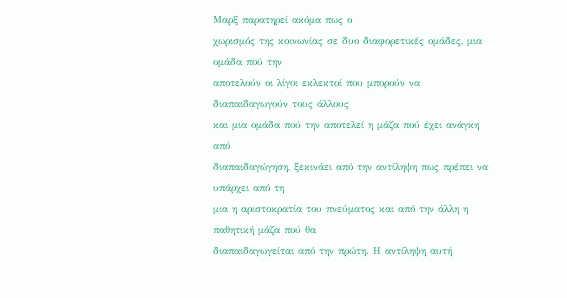Μαρξ παρατηρεί ακόμα πως ο
χωρισμός της κοινωνίας σε δυο διαφορετικές ομάδες, μια ομάδα πού την
αποτελούν οι λίγοι εκλεκτοί που μπορούν να διαπαιδαγωγούν τους άλλους
και μια ομάδα πού την αποτελεί η μάζα πού έχει ανάγκη από
διαπαιδαγώγηση, ξεκινάει από την αντίληψη πως πρέπει να υπάρχει από τη
μια η αριστοκρατία του πνεύματος και από την άλλη η παθητική μάζα πού θα
διαπαιδαγωγείται από την πρώτη. Η αντίληψη αυτή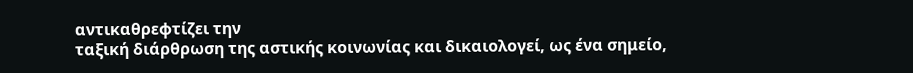αντικαθρεφτίζει την
ταξική διάρθρωση της αστικής κοινωνίας και δικαιολογεί, ως ένα σημείο,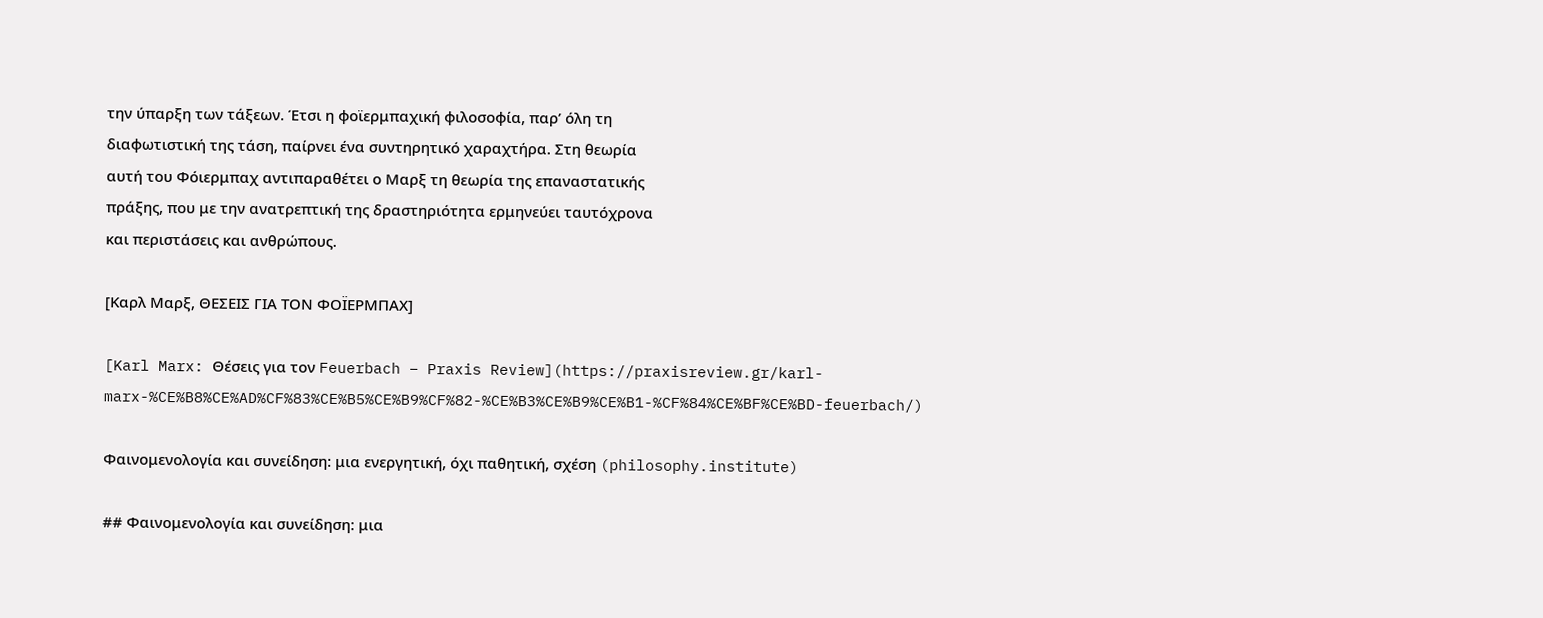την ύπαρξη των τάξεων. Έτσι η φοϊερμπαχική φιλοσοφία, παρ’ όλη τη
διαφωτιστική της τάση, παίρνει ένα συντηρητικό χαραχτήρα. Στη θεωρία
αυτή του Φόιερμπαχ αντιπαραθέτει ο Μαρξ τη θεωρία της επαναστατικής
πράξης, που με την ανατρεπτική της δραστηριότητα ερμηνεύει ταυτόχρονα
και περιστάσεις και ανθρώπους.

[Καρλ Μαρξ, ΘΕΣΕΙΣ ΓΙΑ ΤΟΝ ΦΟΪΕΡΜΠΑΧ]

[Karl Marx: Θέσεις για τον Feuerbach – Praxis Review](https://praxisreview.gr/karl-marx-%CE%B8%CE%AD%CF%83%CE%B5%CE%B9%CF%82-%CE%B3%CE%B9%CE%B1-%CF%84%CE%BF%CE%BD-feuerbach/)

Φαινομενολογία και συνείδηση: μια ενεργητική, όχι παθητική, σχέση (philosophy.institute)

## Φαινομενολογία και συνείδηση: μια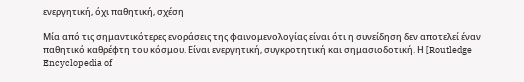ενεργητική, όχι παθητική, σχέση

Μία από τις σημαντικότερες ενοράσεις της φαινομενολογίας είναι ότι η συνείδηση δεν αποτελεί έναν παθητικό καθρέφτη του κόσμου. Είναι ενεργητική, συγκροτητική και σημασιοδοτική. Η [Routledge Encyclopedia of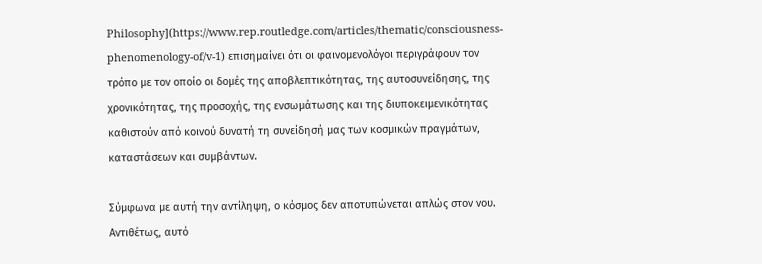Philosophy](https://www.rep.routledge.com/articles/thematic/consciousness-phenomenology-of/v-1) επισημαίνει ότι οι φαινομενολόγοι περιγράφουν τον τρόπο με τον οποίο οι δομές της αποβλεπτικότητας, της αυτοσυνείδησης, της χρονικότητας, της προσοχής, της ενσωμάτωσης και της διυποκειμενικότητας καθιστούν από κοινού δυνατή τη συνείδησή μας των κοσμικών πραγμάτων, καταστάσεων και συμβάντων.

Σύμφωνα με αυτή την αντίληψη, ο κόσμος δεν αποτυπώνεται απλώς στον νου. Αντιθέτως, αυτό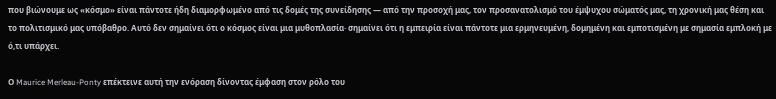που βιώνουμε ως «κόσμο» είναι πάντοτε ήδη διαμορφωμένο από τις δομές της συνείδησης — από την προσοχή μας, τον προσανατολισμό του έμψυχου σώματός μας, τη χρονική μας θέση και το πολιτισμικό μας υπόβαθρο. Αυτό δεν σημαίνει ότι ο κόσμος είναι μια μυθοπλασία· σημαίνει ότι η εμπειρία είναι πάντοτε μια ερμηνευμένη, δομημένη και εμποτισμένη με σημασία εμπλοκή με ό,τι υπάρχει.

Ο Maurice Merleau-Ponty επέκτεινε αυτή την ενόραση δίνοντας έμφαση στον ρόλο του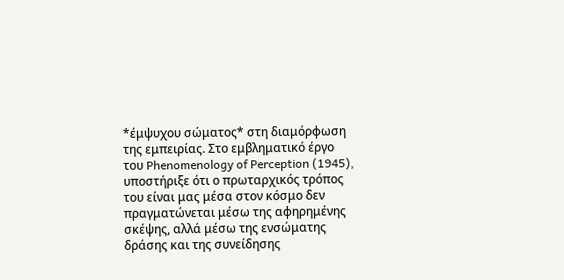*έμψυχου σώματος* στη διαμόρφωση της εμπειρίας. Στο εμβληματικό έργο του Phenomenology of Perception (1945), υποστήριξε ότι ο πρωταρχικός τρόπος του είναι μας μέσα στον κόσμο δεν πραγματώνεται μέσω της αφηρημένης σκέψης, αλλά μέσω της ενσώματης δράσης και της συνείδησης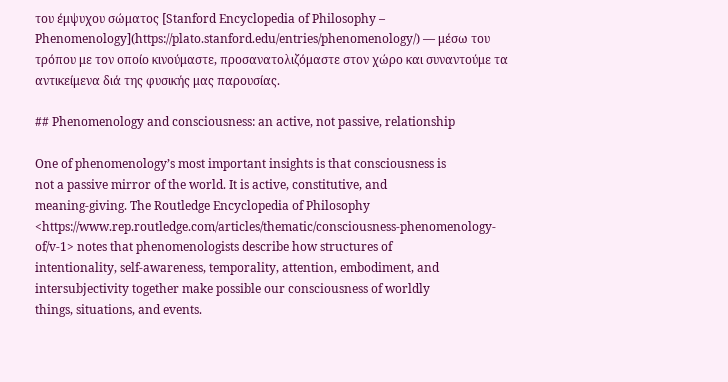του έμψυχου σώματος [Stanford Encyclopedia of Philosophy – Phenomenology](https://plato.stanford.edu/entries/phenomenology/) — μέσω του τρόπου με τον οποίο κινούμαστε, προσανατολιζόμαστε στον χώρο και συναντούμε τα αντικείμενα διά της φυσικής μας παρουσίας.

## Phenomenology and consciousness: an active, not passive, relationship

One of phenomenology’s most important insights is that consciousness is
not a passive mirror of the world. It is active, constitutive, and
meaning-giving. The Routledge Encyclopedia of Philosophy <https://www.rep.routledge.com/articles/thematic/consciousness-phenomenology-of/v-1> notes that phenomenologists describe how structures of
intentionality, self-awareness, temporality, attention, embodiment, and
intersubjectivity together make possible our consciousness of worldly
things, situations, and events.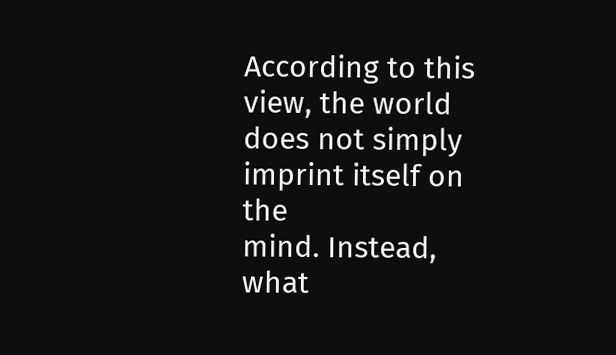According to this view, the world does not simply imprint itself on the
mind. Instead, what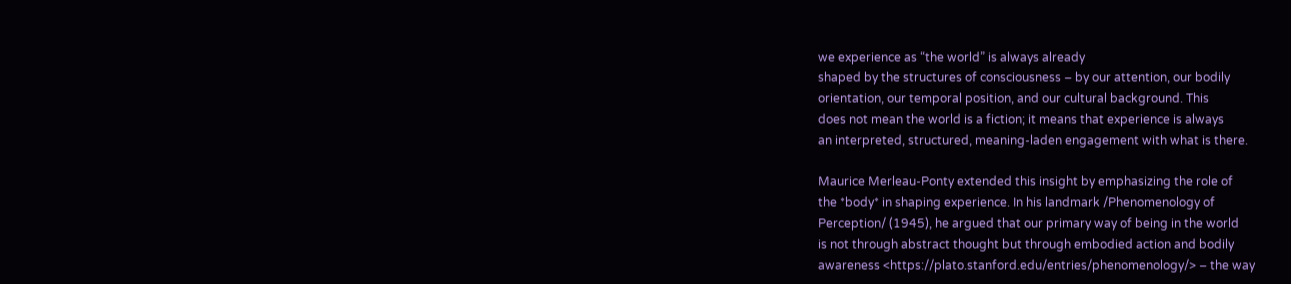we experience as “the world” is always already
shaped by the structures of consciousness – by our attention, our bodily
orientation, our temporal position, and our cultural background. This
does not mean the world is a fiction; it means that experience is always
an interpreted, structured, meaning-laden engagement with what is there.

Maurice Merleau-Ponty extended this insight by emphasizing the role of
the *body* in shaping experience. In his landmark /Phenomenology of
Perception/ (1945), he argued that our primary way of being in the world
is not through abstract thought but through embodied action and bodily
awareness <https://plato.stanford.edu/entries/phenomenology/> – the way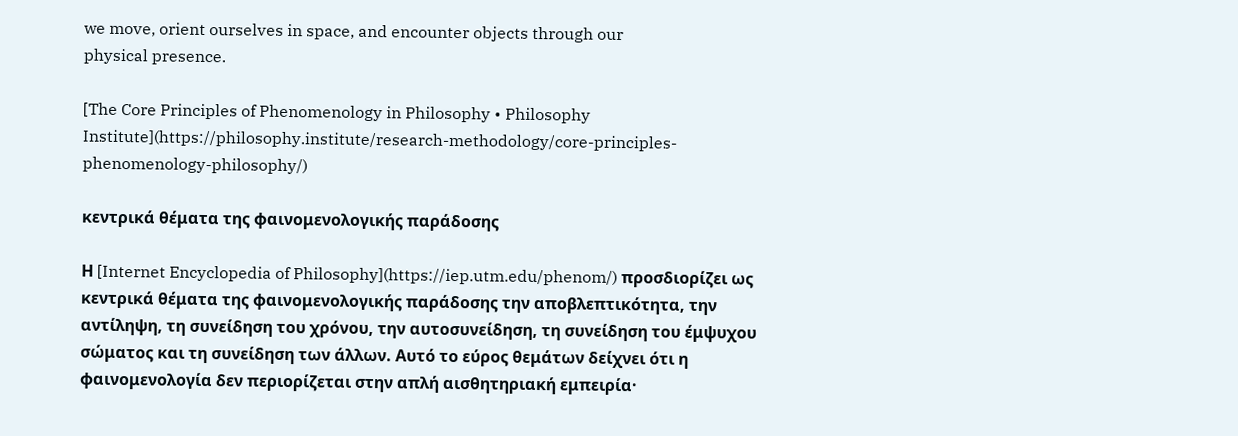we move, orient ourselves in space, and encounter objects through our
physical presence.

[The Core Principles of Phenomenology in Philosophy • Philosophy Institute](https://philosophy.institute/research-methodology/core-principles-phenomenology-philosophy/)

κεντρικά θέματα της φαινομενολογικής παράδοσης

Η [Internet Encyclopedia of Philosophy](https://iep.utm.edu/phenom/) προσδιορίζει ως κεντρικά θέματα της φαινομενολογικής παράδοσης την αποβλεπτικότητα, την αντίληψη, τη συνείδηση του χρόνου, την αυτοσυνείδηση, τη συνείδηση του έμψυχου σώματος και τη συνείδηση των άλλων. Αυτό το εύρος θεμάτων δείχνει ότι η φαινομενολογία δεν περιορίζεται στην απλή αισθητηριακή εμπειρία·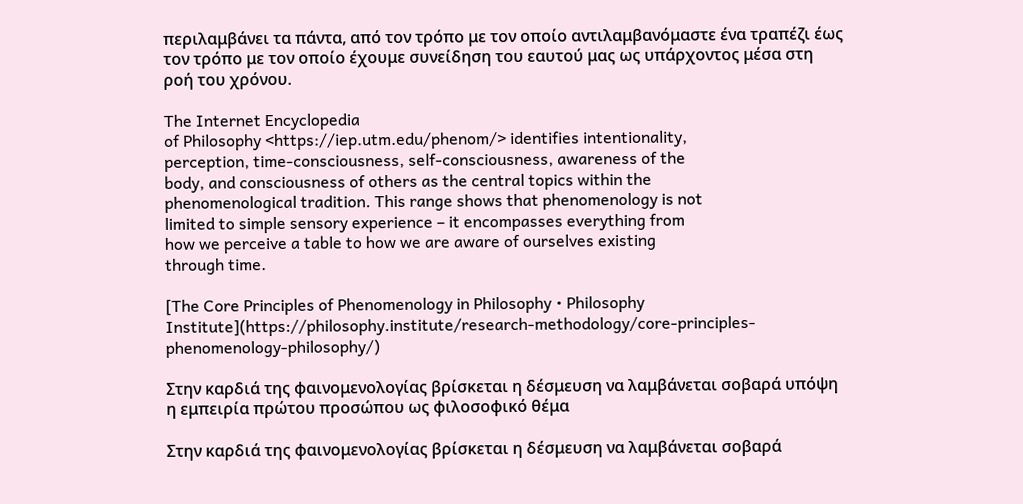περιλαμβάνει τα πάντα, από τον τρόπο με τον οποίο αντιλαμβανόμαστε ένα τραπέζι έως τον τρόπο με τον οποίο έχουμε συνείδηση του εαυτού μας ως υπάρχοντος μέσα στη ροή του χρόνου.

The Internet Encyclopedia
of Philosophy <https://iep.utm.edu/phenom/> identifies intentionality,
perception, time-consciousness, self-consciousness, awareness of the
body, and consciousness of others as the central topics within the
phenomenological tradition. This range shows that phenomenology is not
limited to simple sensory experience – it encompasses everything from
how we perceive a table to how we are aware of ourselves existing
through time.

[The Core Principles of Phenomenology in Philosophy • Philosophy Institute](https://philosophy.institute/research-methodology/core-principles-phenomenology-philosophy/)

Στην καρδιά της φαινομενολογίας βρίσκεται η δέσμευση να λαμβάνεται σοβαρά υπόψη η εμπειρία πρώτου προσώπου ως φιλοσοφικό θέμα

Στην καρδιά της φαινομενολογίας βρίσκεται η δέσμευση να λαμβάνεται σοβαρά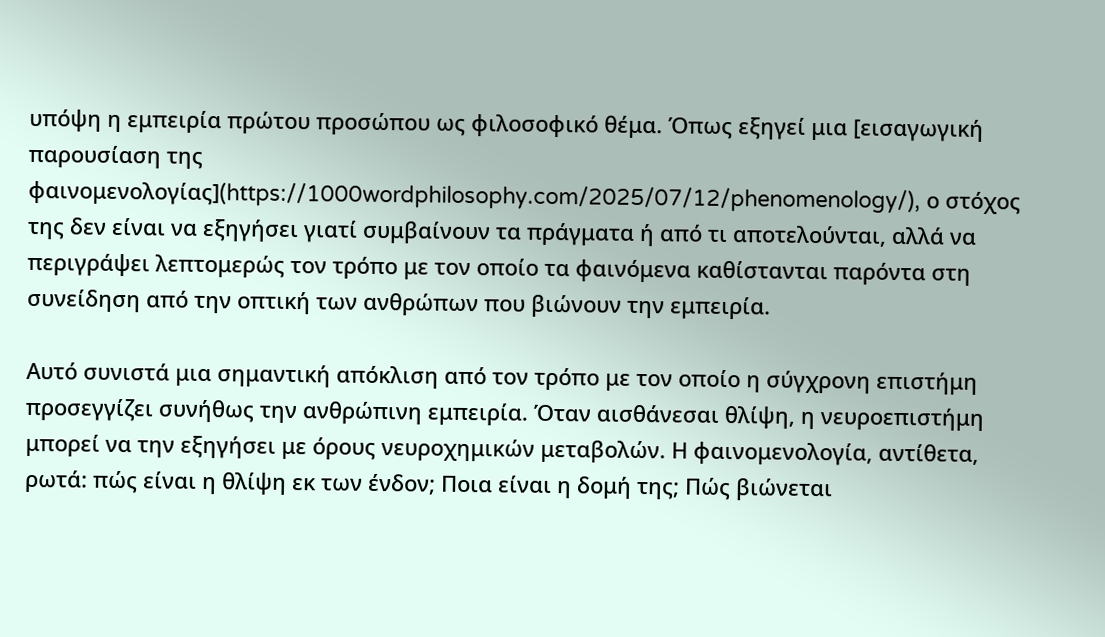υπόψη η εμπειρία πρώτου προσώπου ως φιλοσοφικό θέμα. Όπως εξηγεί μια [εισαγωγική παρουσίαση της φαινομενολογίας](https://1000wordphilosophy.com/2025/07/12/phenomenology/), ο στόχος της δεν είναι να εξηγήσει γιατί συμβαίνουν τα πράγματα ή από τι αποτελούνται, αλλά να περιγράψει λεπτομερώς τον τρόπο με τον οποίο τα φαινόμενα καθίστανται παρόντα στη συνείδηση από την οπτική των ανθρώπων που βιώνουν την εμπειρία.

Αυτό συνιστά μια σημαντική απόκλιση από τον τρόπο με τον οποίο η σύγχρονη επιστήμη προσεγγίζει συνήθως την ανθρώπινη εμπειρία. Όταν αισθάνεσαι θλίψη, η νευροεπιστήμη μπορεί να την εξηγήσει με όρους νευροχημικών μεταβολών. Η φαινομενολογία, αντίθετα, ρωτά: πώς είναι η θλίψη εκ των ένδον; Ποια είναι η δομή της; Πώς βιώνεται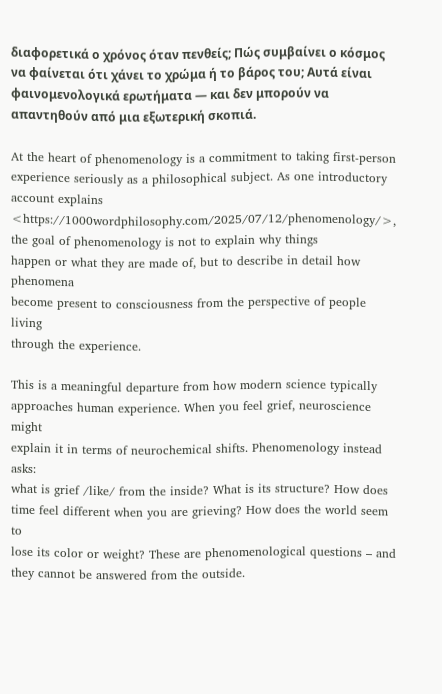διαφορετικά ο χρόνος όταν πενθείς; Πώς συμβαίνει ο κόσμος να φαίνεται ότι χάνει το χρώμα ή το βάρος του; Αυτά είναι φαινομενολογικά ερωτήματα — και δεν μπορούν να απαντηθούν από μια εξωτερική σκοπιά.

At the heart of phenomenology is a commitment to taking first-person
experience seriously as a philosophical subject. As one introductory
account explains <https://1000wordphilosophy.com/2025/07/12/phenomenology/>, the goal of phenomenology is not to explain why things
happen or what they are made of, but to describe in detail how phenomena
become present to consciousness from the perspective of people living
through the experience.

This is a meaningful departure from how modern science typically
approaches human experience. When you feel grief, neuroscience might
explain it in terms of neurochemical shifts. Phenomenology instead asks:
what is grief /like/ from the inside? What is its structure? How does
time feel different when you are grieving? How does the world seem to
lose its color or weight? These are phenomenological questions – and
they cannot be answered from the outside.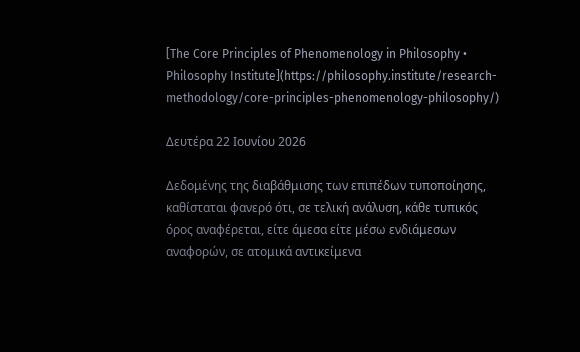[The Core Principles of Phenomenology in Philosophy • Philosophy Institute](https://philosophy.institute/research-methodology/core-principles-phenomenology-philosophy/)

Δευτέρα 22 Ιουνίου 2026

Δεδομένης της διαβάθμισης των επιπέδων τυποποίησης, καθίσταται φανερό ότι, σε τελική ανάλυση, κάθε τυπικός όρος αναφέρεται, είτε άμεσα είτε μέσω ενδιάμεσων αναφορών, σε ατομικά αντικείμενα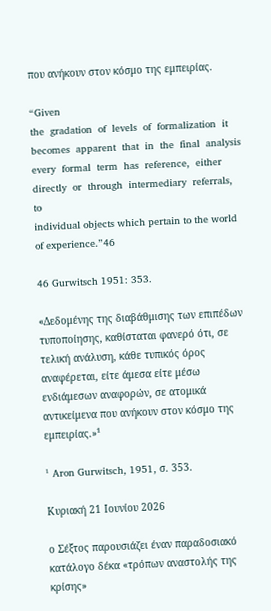που ανήκουν στον κόσμο της εμπειρίας.

“Given
the  gradation  of  levels  of  formalization  it  becomes  apparent  that  in  the  final  analysis
every  formal  term  has  reference,  either  directly  or  through  intermediary  referrals,  to
individual objects which pertain to the world of experience.”46

46 Gurwitsch 1951: 353.

«Δεδομένης της διαβάθμισης των επιπέδων τυποποίησης, καθίσταται φανερό ότι, σε τελική ανάλυση, κάθε τυπικός όρος αναφέρεται, είτε άμεσα είτε μέσω ενδιάμεσων αναφορών, σε ατομικά αντικείμενα που ανήκουν στον κόσμο της εμπειρίας.»¹

¹ Aron Gurwitsch, 1951, σ. 353.

Κυριακή 21 Ιουνίου 2026

ο Σέξτος παρουσιάζει έναν παραδοσιακό κατάλογο δέκα «τρόπων αναστολής της κρίσης»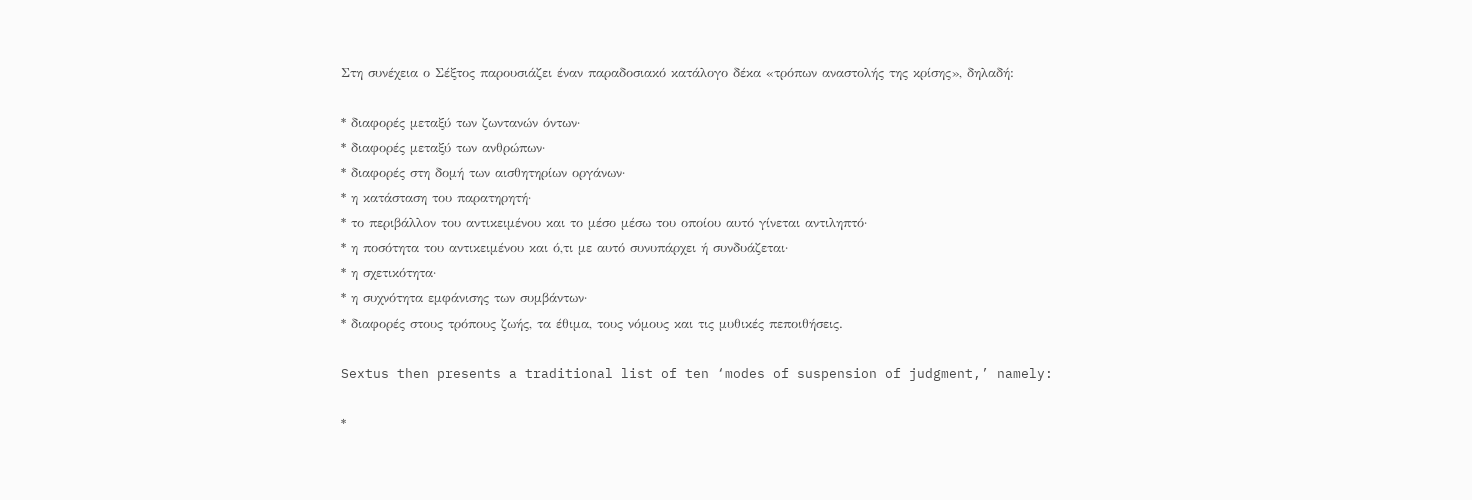Στη συνέχεια ο Σέξτος παρουσιάζει έναν παραδοσιακό κατάλογο δέκα «τρόπων αναστολής της κρίσης», δηλαδή:

* διαφορές μεταξύ των ζωντανών όντων·
* διαφορές μεταξύ των ανθρώπων·
* διαφορές στη δομή των αισθητηρίων οργάνων·
* η κατάσταση του παρατηρητή·
* το περιβάλλον του αντικειμένου και το μέσο μέσω του οποίου αυτό γίνεται αντιληπτό·
* η ποσότητα του αντικειμένου και ό,τι με αυτό συνυπάρχει ή συνδυάζεται·
* η σχετικότητα·
* η συχνότητα εμφάνισης των συμβάντων·
* διαφορές στους τρόπους ζωής, τα έθιμα, τους νόμους και τις μυθικές πεποιθήσεις.

Sextus then presents a traditional list of ten ‘modes of suspension of judgment,’ namely:

*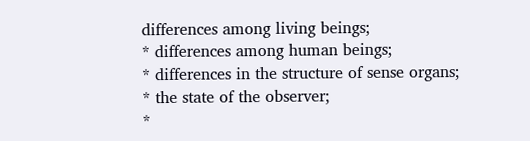differences among living beings;
* differences among human beings;
* differences in the structure of sense organs;
* the state of the observer;
*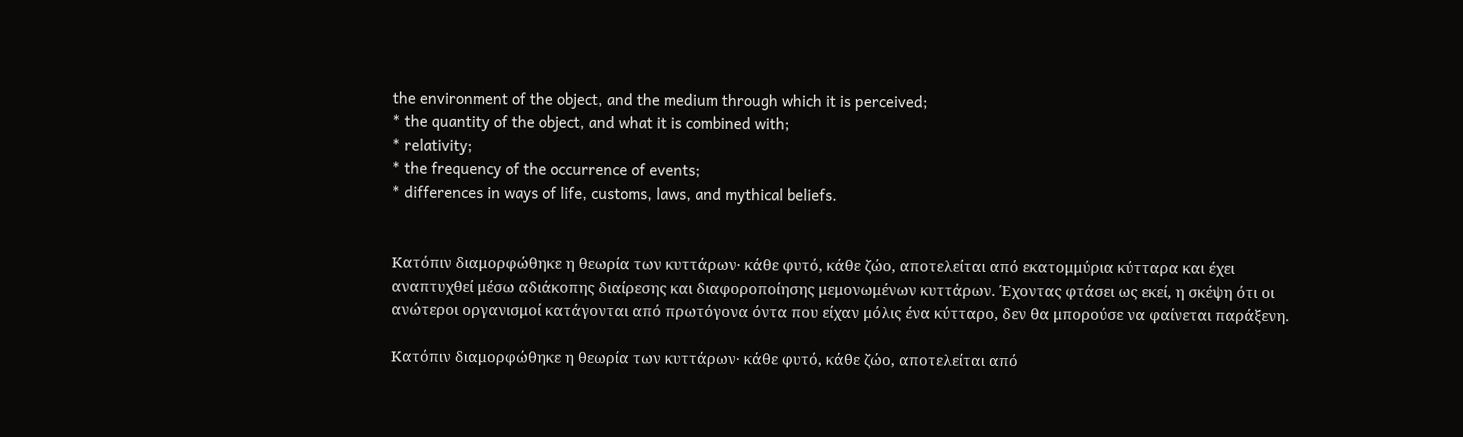the environment of the object, and the medium through which it is perceived;
* the quantity of the object, and what it is combined with;
* relativity;
* the frequency of the occurrence of events;
* differences in ways of life, customs, laws, and mythical beliefs.


Κατόπιν διαμορφώθηκε η θεωρία των κυττάρων· κάθε φυτό, κάθε ζώο, αποτελείται από εκατομμύρια κύτταρα και έχει αναπτυχθεί μέσω αδιάκοπης διαίρεσης και διαφοροποίησης μεμονωμένων κυττάρων. Έχοντας φτάσει ως εκεί, η σκέψη ότι οι ανώτεροι οργανισμοί κατάγονται από πρωτόγονα όντα που είχαν μόλις ένα κύτταρο, δεν θα μπορούσε να φαίνεται παράξενη.

Κατόπιν διαμορφώθηκε η θεωρία των κυττάρων· κάθε φυτό, κάθε ζώο, αποτελείται από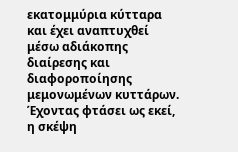εκατομμύρια κύτταρα και έχει αναπτυχθεί μέσω αδιάκοπης διαίρεσης και διαφοροποίησης μεμονωμένων κυττάρων. Έχοντας φτάσει ως εκεί, η σκέψη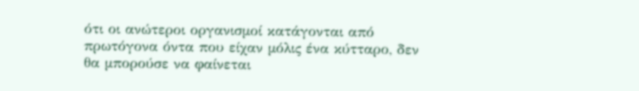ότι οι ανώτεροι οργανισμοί κατάγονται από πρωτόγονα όντα που είχαν μόλις ένα κύτταρο, δεν θα μπορούσε να φαίνεται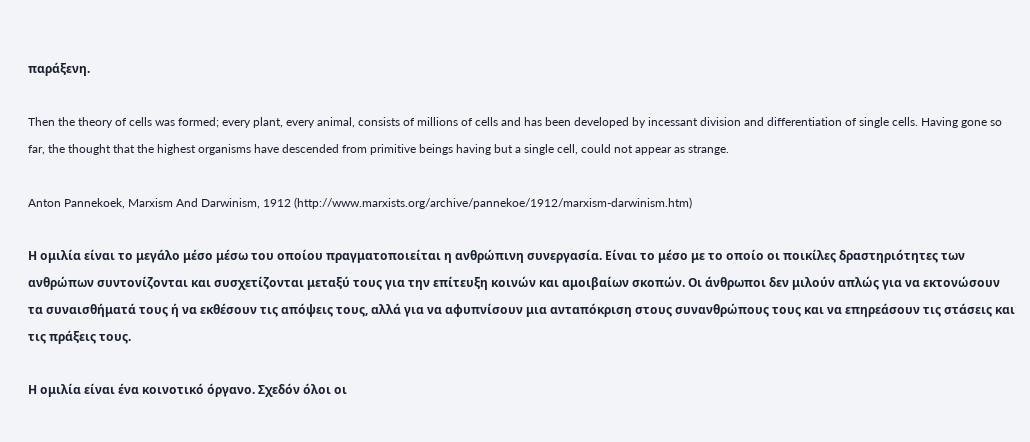παράξενη.

Then the theory of cells was formed; every plant, every animal, consists of millions of cells and has been developed by incessant division and differentiation of single cells. Having gone so far, the thought that the highest organisms have descended from primitive beings having but a single cell, could not appear as strange.

Anton Pannekoek, Marxism And Darwinism, 1912 (http://www.marxists.org/archive/pannekoe/1912/marxism-darwinism.htm)

Η ομιλία είναι το μεγάλο μέσο μέσω του οποίου πραγματοποιείται η ανθρώπινη συνεργασία. Είναι το μέσο με το οποίο οι ποικίλες δραστηριότητες των ανθρώπων συντονίζονται και συσχετίζονται μεταξύ τους για την επίτευξη κοινών και αμοιβαίων σκοπών. Οι άνθρωποι δεν μιλούν απλώς για να εκτονώσουν τα συναισθήματά τους ή να εκθέσουν τις απόψεις τους, αλλά για να αφυπνίσουν μια ανταπόκριση στους συνανθρώπους τους και να επηρεάσουν τις στάσεις και τις πράξεις τους.

Η ομιλία είναι ένα κοινοτικό όργανο. Σχεδόν όλοι οι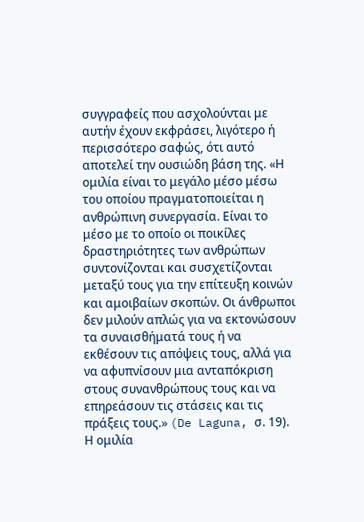συγγραφείς που ασχολούνται με αυτήν έχουν εκφράσει, λιγότερο ή περισσότερο σαφώς, ότι αυτό αποτελεί την ουσιώδη βάση της. «Η ομιλία είναι το μεγάλο μέσο μέσω του οποίου πραγματοποιείται η ανθρώπινη συνεργασία. Είναι το μέσο με το οποίο οι ποικίλες δραστηριότητες των ανθρώπων συντονίζονται και συσχετίζονται μεταξύ τους για την επίτευξη κοινών και αμοιβαίων σκοπών. Οι άνθρωποι δεν μιλούν απλώς για να εκτονώσουν τα συναισθήματά τους ή να εκθέσουν τις απόψεις τους, αλλά για να αφυπνίσουν μια ανταπόκριση στους συνανθρώπους τους και να επηρεάσουν τις στάσεις και τις πράξεις τους.» (De Laguna, σ. 19). Η ομιλία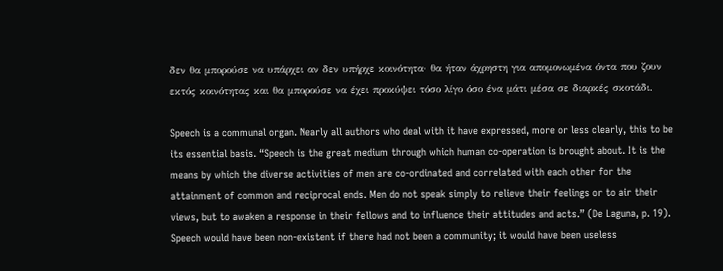δεν θα μπορούσε να υπάρχει αν δεν υπήρχε κοινότητα· θα ήταν άχρηστη για απομονωμένα όντα που ζουν εκτός κοινότητας και θα μπορούσε να έχει προκύψει τόσο λίγο όσο ένα μάτι μέσα σε διαρκές σκοτάδι.

Speech is a communal organ. Nearly all authors who deal with it have expressed, more or less clearly, this to be its essential basis. “Speech is the great medium through which human co-operation is brought about. It is the means by which the diverse activities of men are co-ordinated and correlated with each other for the attainment of common and reciprocal ends. Men do not speak simply to relieve their feelings or to air their views, but to awaken a response in their fellows and to influence their attitudes and acts.” (De Laguna, p. 19). Speech would have been non-existent if there had not been a community; it would have been useless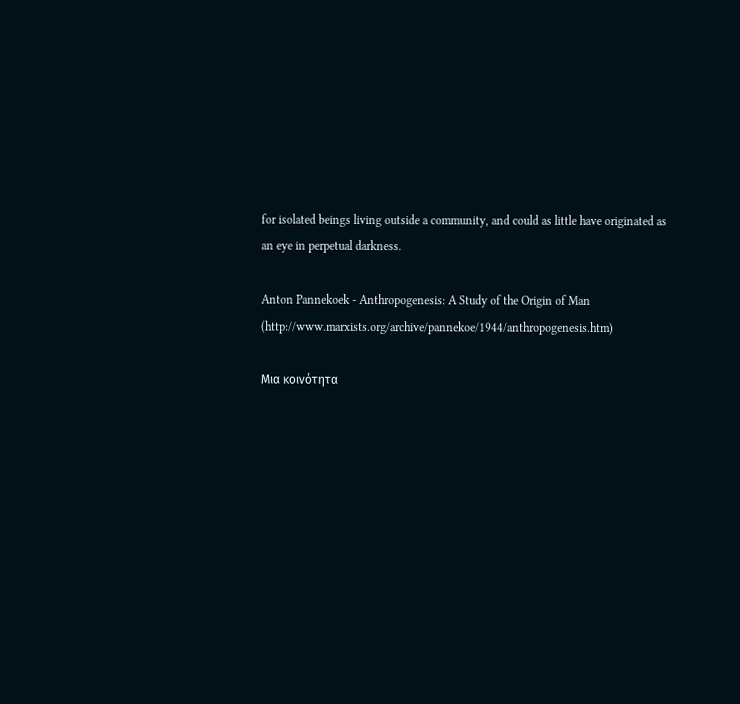for isolated beings living outside a community, and could as little have originated as an eye in perpetual darkness.

Anton Pannekoek - Anthropogenesis: A Study of the Origin of Man (http://www.marxists.org/archive/pannekoe/1944/anthropogenesis.htm)

Μια κοινότητα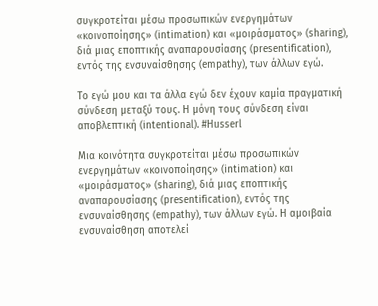συγκροτείται μέσω προσωπικών ενεργημάτων «κοινοποίησης» (intimation) και «μοιράσματος» (sharing), διά μιας εποπτικής αναπαρουσίασης (presentification), εντός της ενσυναίσθησης (empathy), των άλλων εγώ.

Το εγώ μου και τα άλλα εγώ δεν έχουν καμία πραγματική σύνδεση μεταξύ τους. Η μόνη τους σύνδεση είναι αποβλεπτική (intentional). #Husserl

Μια κοινότητα συγκροτείται μέσω προσωπικών ενεργημάτων «κοινοποίησης» (intimation) και «μοιράσματος» (sharing), διά μιας εποπτικής αναπαρουσίασης (presentification), εντός της ενσυναίσθησης (empathy), των άλλων εγώ. Η αμοιβαία ενσυναίσθηση αποτελεί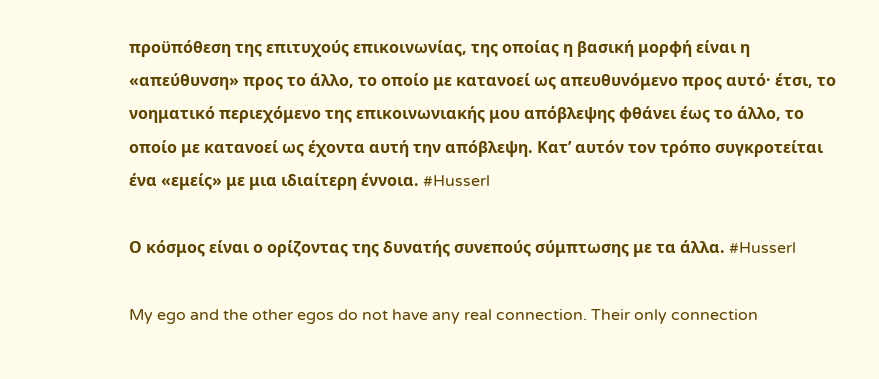προϋπόθεση της επιτυχούς επικοινωνίας, της οποίας η βασική μορφή είναι η «απεύθυνση» προς το άλλο, το οποίο με κατανοεί ως απευθυνόμενο προς αυτό· έτσι, το νοηματικό περιεχόμενο της επικοινωνιακής μου απόβλεψης φθάνει έως το άλλο, το οποίο με κατανοεί ως έχοντα αυτή την απόβλεψη. Κατ’ αυτόν τον τρόπο συγκροτείται ένα «εμείς» με μια ιδιαίτερη έννοια. #Husserl

Ο κόσμος είναι ο ορίζοντας της δυνατής συνεπούς σύμπτωσης με τα άλλα. #Husserl

My ego and the other egos do not have any real connection. Their only connection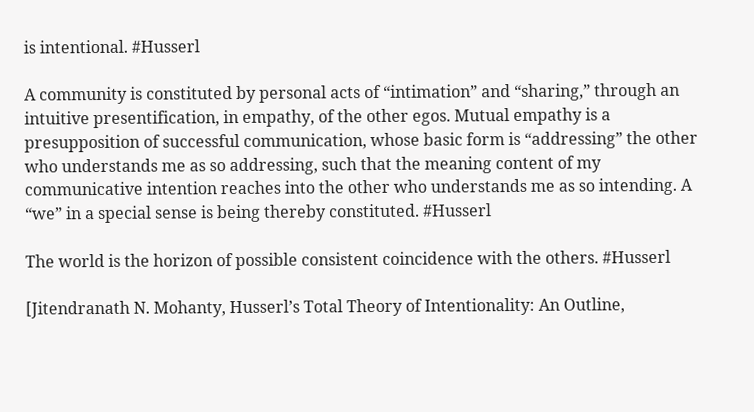is intentional. #Husserl

A community is constituted by personal acts of “intimation” and “sharing,” through an intuitive presentification, in empathy, of the other egos. Mutual empathy is a presupposition of successful communication, whose basic form is “addressing” the other who understands me as so addressing, such that the meaning content of my communicative intention reaches into the other who understands me as so intending. A “we” in a special sense is being thereby constituted. #Husserl

The world is the horizon of possible consistent coincidence with the others. #Husserl

[Jitendranath N. Mohanty, Husserl’s Total Theory of Intentionality: An Outline,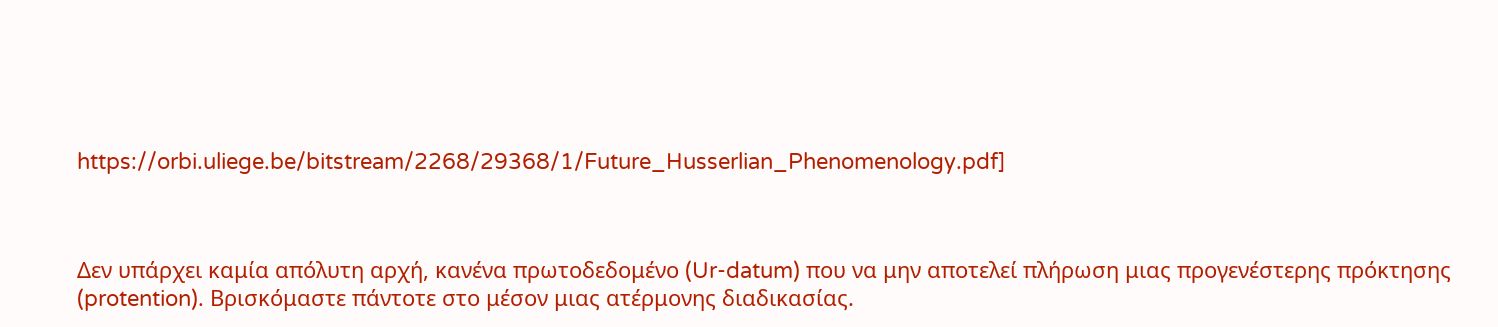https://orbi.uliege.be/bitstream/2268/29368/1/Future_Husserlian_Phenomenology.pdf]



Δεν υπάρχει καμία απόλυτη αρχή, κανένα πρωτοδεδομένο (Ur-datum) που να μην αποτελεί πλήρωση μιας προγενέστερης πρόκτησης (protention). Βρισκόμαστε πάντοτε στο μέσον μιας ατέρμονης διαδικασίας.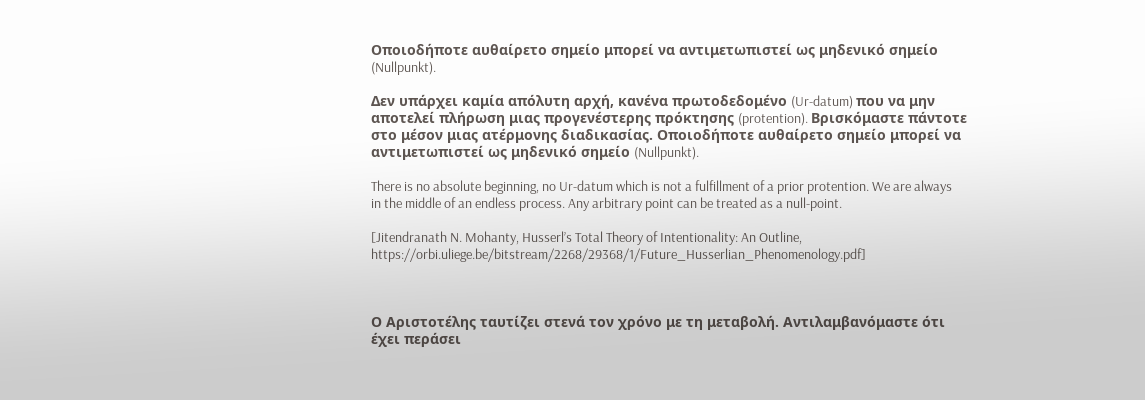Οποιοδήποτε αυθαίρετο σημείο μπορεί να αντιμετωπιστεί ως μηδενικό σημείο (Nullpunkt).

Δεν υπάρχει καμία απόλυτη αρχή, κανένα πρωτοδεδομένο (Ur-datum) που να μην αποτελεί πλήρωση μιας προγενέστερης πρόκτησης (protention). Βρισκόμαστε πάντοτε στο μέσον μιας ατέρμονης διαδικασίας. Οποιοδήποτε αυθαίρετο σημείο μπορεί να αντιμετωπιστεί ως μηδενικό σημείο (Nullpunkt).

There is no absolute beginning, no Ur-datum which is not a fulfillment of a prior protention. We are always in the middle of an endless process. Any arbitrary point can be treated as a null-point.

[Jitendranath N. Mohanty, Husserl’s Total Theory of Intentionality: An Outline, https://orbi.uliege.be/bitstream/2268/29368/1/Future_Husserlian_Phenomenology.pdf]



Ο Αριστοτέλης ταυτίζει στενά τον χρόνο με τη μεταβολή. Αντιλαμβανόμαστε ότι έχει περάσει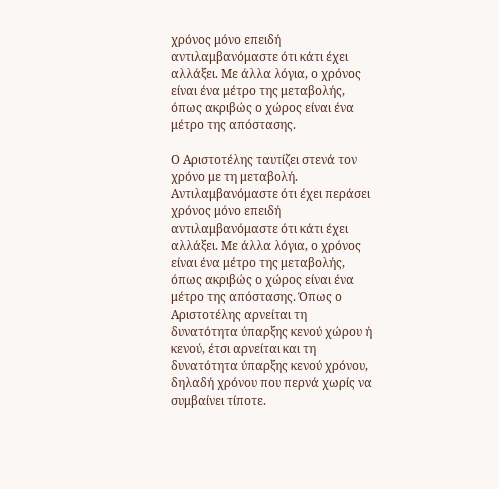χρόνος μόνο επειδή αντιλαμβανόμαστε ότι κάτι έχει αλλάξει. Με άλλα λόγια, ο χρόνος είναι ένα μέτρο της μεταβολής, όπως ακριβώς ο χώρος είναι ένα μέτρο της απόστασης.

Ο Αριστοτέλης ταυτίζει στενά τον χρόνο με τη μεταβολή. Αντιλαμβανόμαστε ότι έχει περάσει χρόνος μόνο επειδή αντιλαμβανόμαστε ότι κάτι έχει αλλάξει. Με άλλα λόγια, ο χρόνος είναι ένα μέτρο της μεταβολής, όπως ακριβώς ο χώρος είναι ένα μέτρο της απόστασης. Όπως ο Αριστοτέλης αρνείται τη δυνατότητα ύπαρξης κενού χώρου ή κενού, έτσι αρνείται και τη δυνατότητα ύπαρξης κενού χρόνου, δηλαδή χρόνου που περνά χωρίς να συμβαίνει τίποτε.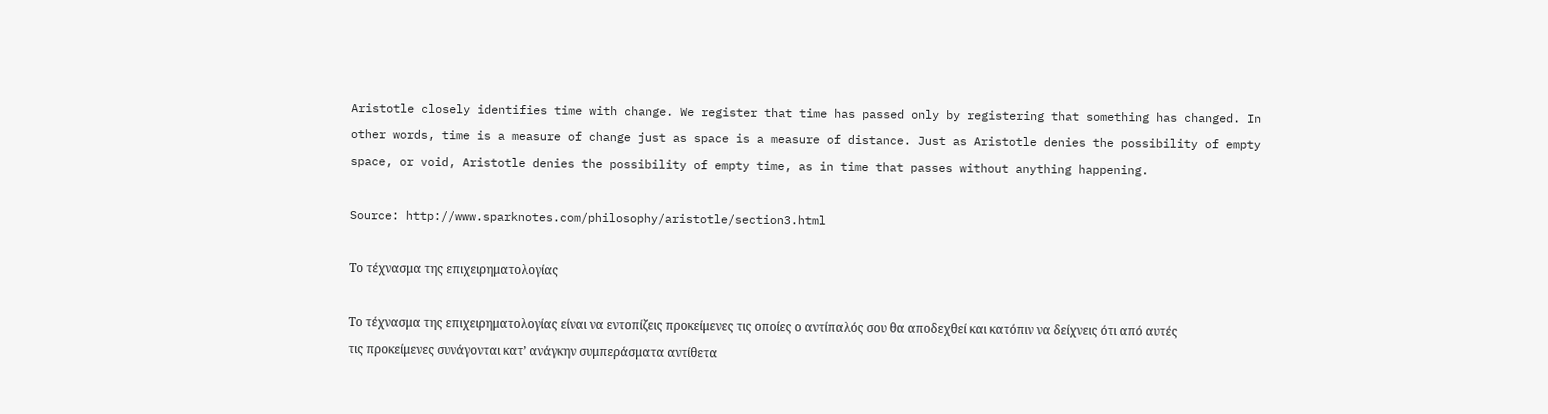Aristotle closely identifies time with change. We register that time has passed only by registering that something has changed. In other words, time is a measure of change just as space is a measure of distance. Just as Aristotle denies the possibility of empty space, or void, Aristotle denies the possibility of empty time, as in time that passes without anything happening.

Source: http://www.sparknotes.com/philosophy/aristotle/section3.html

Το τέχνασμα της επιχειρηματολογίας

Το τέχνασμα της επιχειρηματολογίας είναι να εντοπίζεις προκείμενες τις οποίες ο αντίπαλός σου θα αποδεχθεί και κατόπιν να δείχνεις ότι από αυτές τις προκείμενες συνάγονται κατ’ ανάγκην συμπεράσματα αντίθετα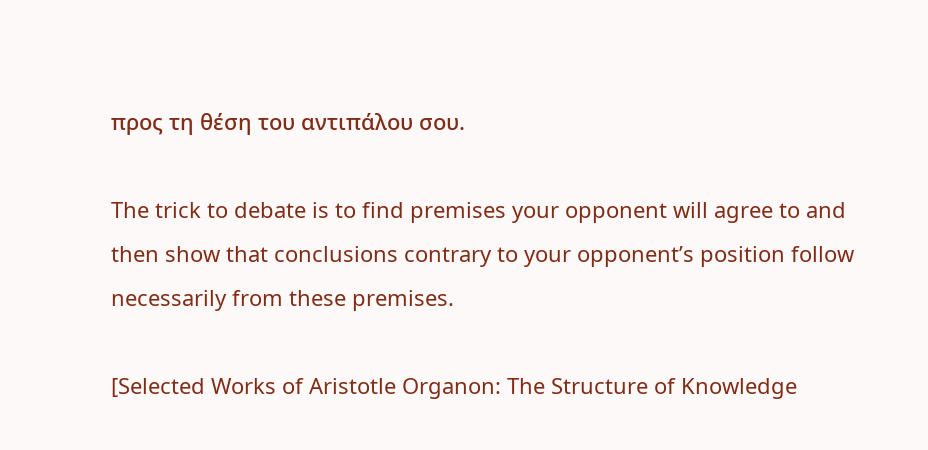προς τη θέση του αντιπάλου σου.

The trick to debate is to find premises your opponent will agree to and then show that conclusions contrary to your opponent’s position follow necessarily from these premises.

[Selected Works of Aristotle Organon: The Structure of Knowledge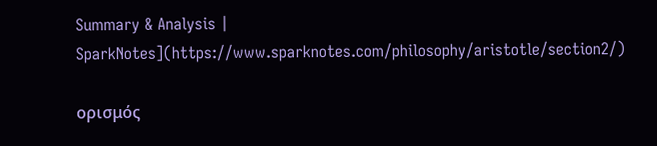Summary & Analysis | SparkNotes](https://www.sparknotes.com/philosophy/aristotle/section2/)

ορισμός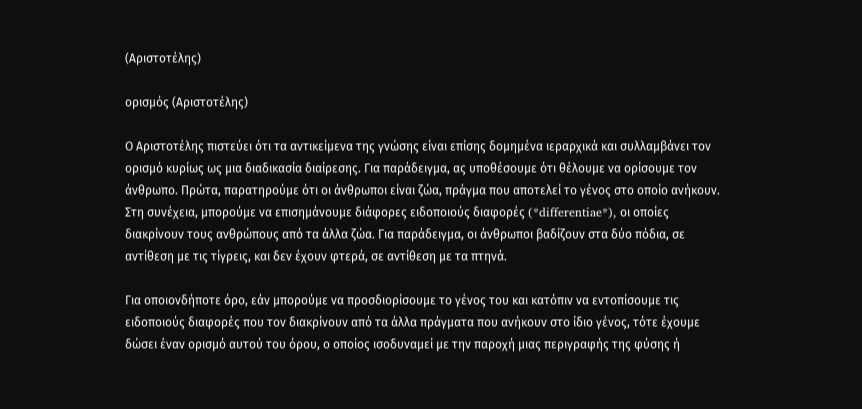(Αριστοτέλης)

ορισμός (Αριστοτέλης)

Ο Αριστοτέλης πιστεύει ότι τα αντικείμενα της γνώσης είναι επίσης δομημένα ιεραρχικά και συλλαμβάνει τον ορισμό κυρίως ως μια διαδικασία διαίρεσης. Για παράδειγμα, ας υποθέσουμε ότι θέλουμε να ορίσουμε τον άνθρωπο. Πρώτα, παρατηρούμε ότι οι άνθρωποι είναι ζώα, πράγμα που αποτελεί το γένος στο οποίο ανήκουν. Στη συνέχεια, μπορούμε να επισημάνουμε διάφορες ειδοποιούς διαφορές (*differentiae*), οι οποίες διακρίνουν τους ανθρώπους από τα άλλα ζώα. Για παράδειγμα, οι άνθρωποι βαδίζουν στα δύο πόδια, σε αντίθεση με τις τίγρεις, και δεν έχουν φτερά, σε αντίθεση με τα πτηνά.

Για οποιονδήποτε όρο, εάν μπορούμε να προσδιορίσουμε το γένος του και κατόπιν να εντοπίσουμε τις ειδοποιούς διαφορές που τον διακρίνουν από τα άλλα πράγματα που ανήκουν στο ίδιο γένος, τότε έχουμε δώσει έναν ορισμό αυτού του όρου, ο οποίος ισοδυναμεί με την παροχή μιας περιγραφής της φύσης ή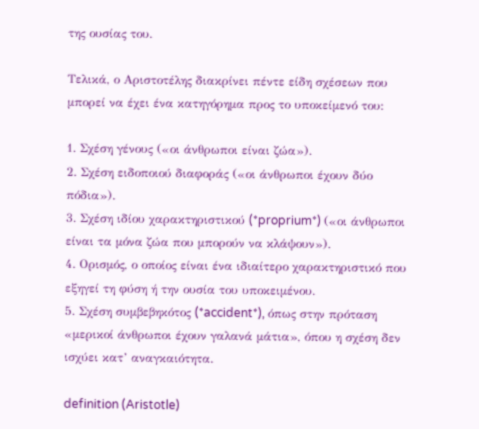της ουσίας του.

Τελικά, ο Αριστοτέλης διακρίνει πέντε είδη σχέσεων που μπορεί να έχει ένα κατηγόρημα προς το υποκείμενό του:

1. Σχέση γένους («οι άνθρωποι είναι ζώα»).
2. Σχέση ειδοποιού διαφοράς («οι άνθρωποι έχουν δύο πόδια»).
3. Σχέση ιδίου χαρακτηριστικού (*proprium*) («οι άνθρωποι είναι τα μόνα ζώα που μπορούν να κλάψουν»).
4. Ορισμός, ο οποίος είναι ένα ιδιαίτερο χαρακτηριστικό που εξηγεί τη φύση ή την ουσία του υποκειμένου.
5. Σχέση συμβεβηκότος (*accident*), όπως στην πρόταση «μερικοί άνθρωποι έχουν γαλανά μάτια», όπου η σχέση δεν ισχύει κατ’ αναγκαιότητα.

definition (Aristotle)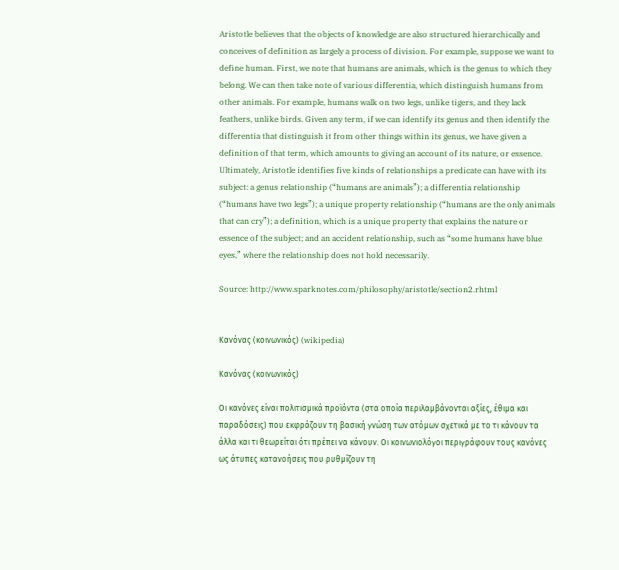Aristotle believes that the objects of knowledge are also structured hierarchically and conceives of definition as largely a process of division. For example, suppose we want to define human. First, we note that humans are animals, which is the genus to which they belong. We can then take note of various differentia, which distinguish humans from other animals. For example, humans walk on two legs, unlike tigers, and they lack feathers, unlike birds. Given any term, if we can identify its genus and then identify the differentia that distinguish it from other things within its genus, we have given a definition of that term, which amounts to giving an account of its nature, or essence. Ultimately, Aristotle identifies five kinds of relationships a predicate can have with its subject: a genus relationship (“humans are animals”); a differentia relationship (“humans have two legs”); a unique property relationship (“humans are the only animals that can cry”); a definition, which is a unique property that explains the nature or essence of the subject; and an accident relationship, such as “some humans have blue eyes,” where the relationship does not hold necessarily.

Source: http://www.sparknotes.com/philosophy/aristotle/section2.rhtml


Κανόνας (κοινωνικός) (wikipedia)

Κανόνας (κοινωνικός)

Οι κανόνες είναι πολιτισμικά προϊόντα (στα οποία περιλαμβάνονται αξίες, έθιμα και παραδόσεις) που εκφράζουν τη βασική γνώση των ατόμων σχετικά με το τι κάνουν τα άλλα και τι θεωρείται ότι πρέπει να κάνουν. Οι κοινωνιολόγοι περιγράφουν τους κανόνες ως άτυπες κατανοήσεις που ρυθμίζουν τη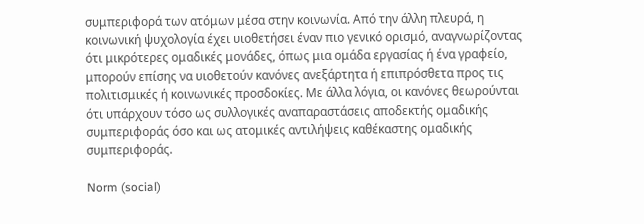συμπεριφορά των ατόμων μέσα στην κοινωνία. Από την άλλη πλευρά, η κοινωνική ψυχολογία έχει υιοθετήσει έναν πιο γενικό ορισμό, αναγνωρίζοντας ότι μικρότερες ομαδικές μονάδες, όπως μια ομάδα εργασίας ή ένα γραφείο, μπορούν επίσης να υιοθετούν κανόνες ανεξάρτητα ή επιπρόσθετα προς τις πολιτισμικές ή κοινωνικές προσδοκίες. Με άλλα λόγια, οι κανόνες θεωρούνται ότι υπάρχουν τόσο ως συλλογικές αναπαραστάσεις αποδεκτής ομαδικής συμπεριφοράς όσο και ως ατομικές αντιλήψεις καθέκαστης ομαδικής συμπεριφοράς.

Norm (social)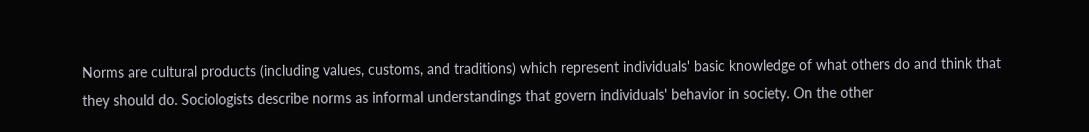Norms are cultural products (including values, customs, and traditions) which represent individuals' basic knowledge of what others do and think that they should do. Sociologists describe norms as informal understandings that govern individuals' behavior in society. On the other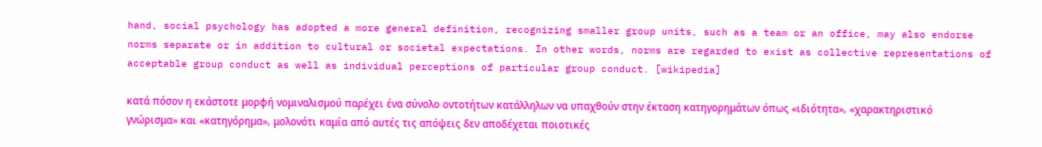hand, social psychology has adopted a more general definition, recognizing smaller group units, such as a team or an office, may also endorse norms separate or in addition to cultural or societal expectations. In other words, norms are regarded to exist as collective representations of acceptable group conduct as well as individual perceptions of particular group conduct. [wikipedia]

κατά πόσον η εκάστοτε μορφή νομιναλισμού παρέχει ένα σύνολο οντοτήτων κατάλληλων να υπαχθούν στην έκταση κατηγορημάτων όπως «ιδιότητα», «χαρακτηριστικό γνώρισμα» και «κατηγόρημα», μολονότι καμία από αυτές τις απόψεις δεν αποδέχεται ποιοτικές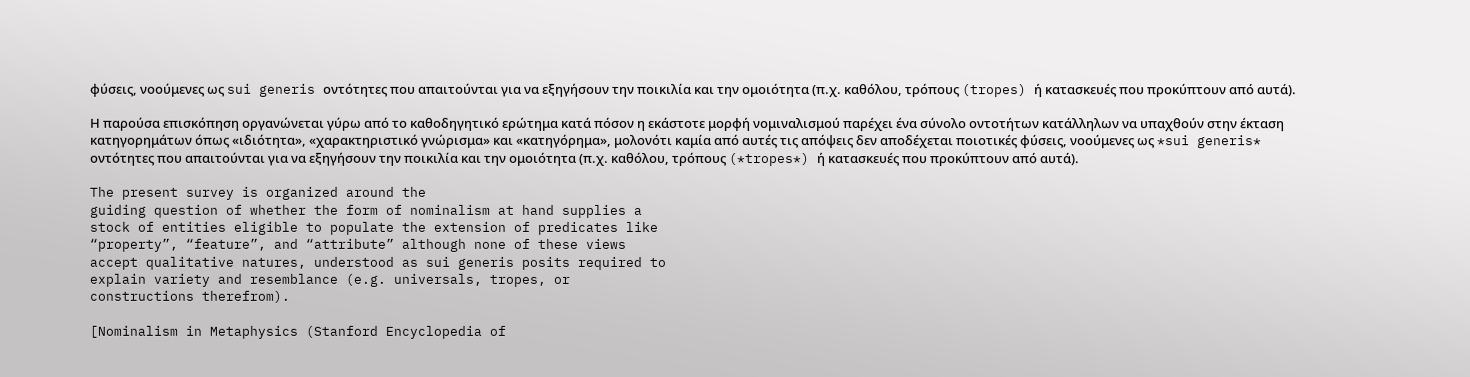φύσεις, νοούμενες ως sui generis οντότητες που απαιτούνται για να εξηγήσουν την ποικιλία και την ομοιότητα (π.χ. καθόλου, τρόπους (tropes) ή κατασκευές που προκύπτουν από αυτά).

Η παρούσα επισκόπηση οργανώνεται γύρω από το καθοδηγητικό ερώτημα κατά πόσον η εκάστοτε μορφή νομιναλισμού παρέχει ένα σύνολο οντοτήτων κατάλληλων να υπαχθούν στην έκταση κατηγορημάτων όπως «ιδιότητα», «χαρακτηριστικό γνώρισμα» και «κατηγόρημα», μολονότι καμία από αυτές τις απόψεις δεν αποδέχεται ποιοτικές φύσεις, νοούμενες ως *sui generis* οντότητες που απαιτούνται για να εξηγήσουν την ποικιλία και την ομοιότητα (π.χ. καθόλου, τρόπους (*tropes*) ή κατασκευές που προκύπτουν από αυτά).

The present survey is organized around the
guiding question of whether the form of nominalism at hand supplies a
stock of entities eligible to populate the extension of predicates like
“property”, “feature”, and “attribute” although none of these views
accept qualitative natures, understood as sui generis posits required to
explain variety and resemblance (e.g. universals, tropes, or
constructions therefrom).

[Nominalism in Metaphysics (Stanford Encyclopedia of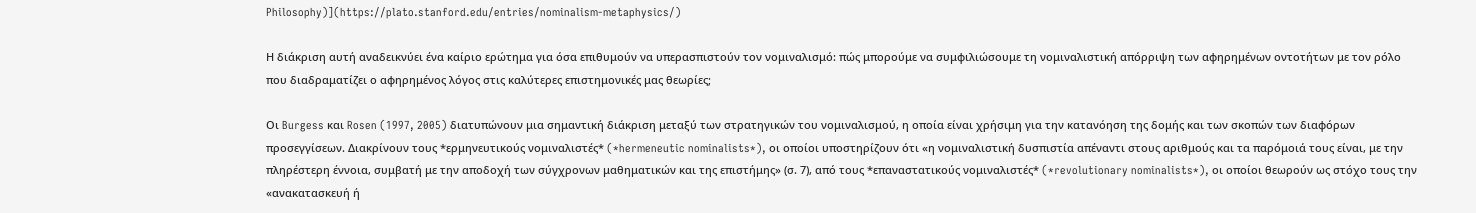Philosophy)](https://plato.stanford.edu/entries/nominalism-metaphysics/)

Η διάκριση αυτή αναδεικνύει ένα καίριο ερώτημα για όσα επιθυμούν να υπερασπιστούν τον νομιναλισμό: πώς μπορούμε να συμφιλιώσουμε τη νομιναλιστική απόρριψη των αφηρημένων οντοτήτων με τον ρόλο που διαδραματίζει ο αφηρημένος λόγος στις καλύτερες επιστημονικές μας θεωρίες;

Οι Burgess και Rosen (1997, 2005) διατυπώνουν μια σημαντική διάκριση μεταξύ των στρατηγικών του νομιναλισμού, η οποία είναι χρήσιμη για την κατανόηση της δομής και των σκοπών των διαφόρων προσεγγίσεων. Διακρίνουν τους *ερμηνευτικούς νομιναλιστές* (*hermeneutic nominalists*), οι οποίοι υποστηρίζουν ότι «η νομιναλιστική δυσπιστία απέναντι στους αριθμούς και τα παρόμοιά τους είναι, με την πληρέστερη έννοια, συμβατή με την αποδοχή των σύγχρονων μαθηματικών και της επιστήμης» (σ. 7), από τους *επαναστατικούς νομιναλιστές* (*revolutionary nominalists*), οι οποίοι θεωρούν ως στόχο τους την «ανακατασκευή ή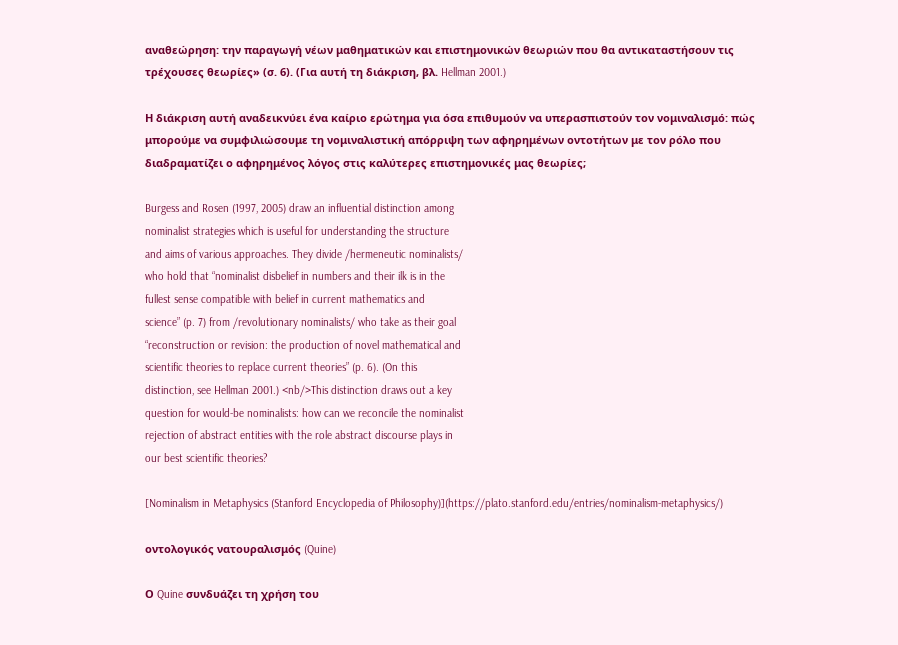αναθεώρηση: την παραγωγή νέων μαθηματικών και επιστημονικών θεωριών που θα αντικαταστήσουν τις τρέχουσες θεωρίες» (σ. 6). (Για αυτή τη διάκριση, βλ. Hellman 2001.)

Η διάκριση αυτή αναδεικνύει ένα καίριο ερώτημα για όσα επιθυμούν να υπερασπιστούν τον νομιναλισμό: πώς μπορούμε να συμφιλιώσουμε τη νομιναλιστική απόρριψη των αφηρημένων οντοτήτων με τον ρόλο που διαδραματίζει ο αφηρημένος λόγος στις καλύτερες επιστημονικές μας θεωρίες;

Burgess and Rosen (1997, 2005) draw an influential distinction among
nominalist strategies which is useful for understanding the structure
and aims of various approaches. They divide /hermeneutic nominalists/
who hold that “nominalist disbelief in numbers and their ilk is in the
fullest sense compatible with belief in current mathematics and
science” (p. 7) from /revolutionary nominalists/ who take as their goal
“reconstruction or revision: the production of novel mathematical and
scientific theories to replace current theories” (p. 6). (On this
distinction, see Hellman 2001.) <nb/>This distinction draws out a key
question for would-be nominalists: how can we reconcile the nominalist
rejection of abstract entities with the role abstract discourse plays in
our best scientific theories?

[Nominalism in Metaphysics (Stanford Encyclopedia of Philosophy)](https://plato.stanford.edu/entries/nominalism-metaphysics/)

οντολογικός νατουραλισμός (Quine)

Ο Quine συνδυάζει τη χρήση του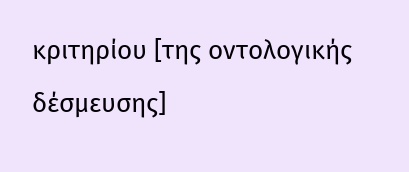κριτηρίου [της οντολογικής δέσμευσης]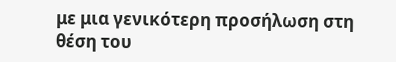με μια γενικότερη προσήλωση στη θέση του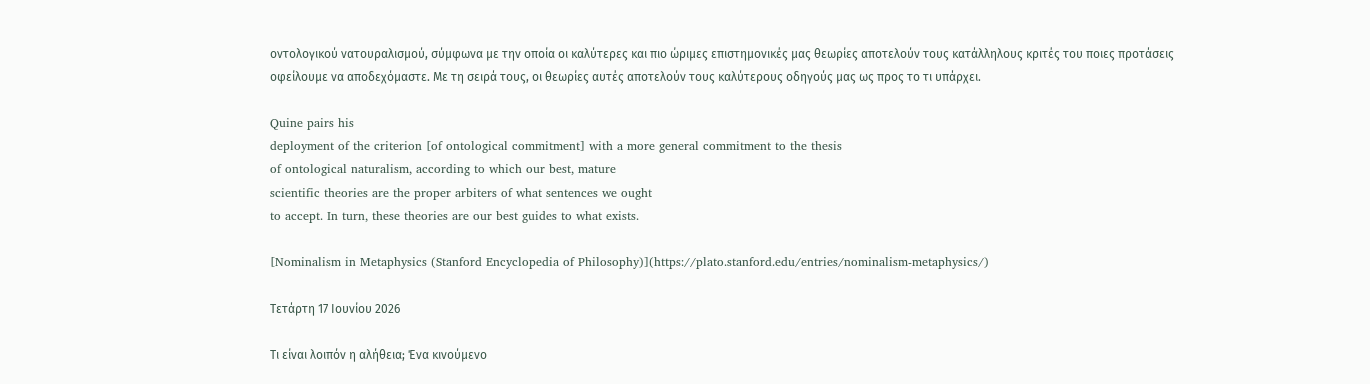οντολογικού νατουραλισμού, σύμφωνα με την οποία οι καλύτερες και πιο ώριμες επιστημονικές μας θεωρίες αποτελούν τους κατάλληλους κριτές του ποιες προτάσεις οφείλουμε να αποδεχόμαστε. Με τη σειρά τους, οι θεωρίες αυτές αποτελούν τους καλύτερους οδηγούς μας ως προς το τι υπάρχει.

Quine pairs his
deployment of the criterion [of ontological commitment] with a more general commitment to the thesis
of ontological naturalism, according to which our best, mature
scientific theories are the proper arbiters of what sentences we ought
to accept. In turn, these theories are our best guides to what exists.

[Nominalism in Metaphysics (Stanford Encyclopedia of Philosophy)](https://plato.stanford.edu/entries/nominalism-metaphysics/)

Τετάρτη 17 Ιουνίου 2026

Τι είναι λοιπόν η αλήθεια; Ένα κινούμενο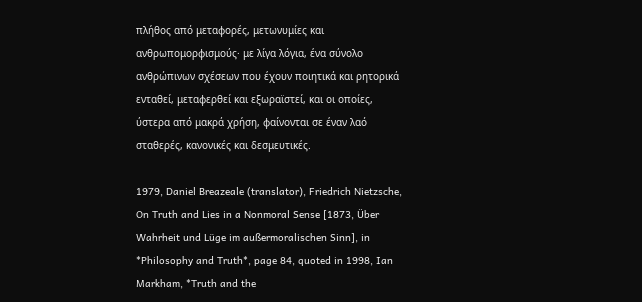πλήθος από μεταφορές, μετωνυμίες και ανθρωπομορφισμούς· με λίγα λόγια, ένα σύνολο ανθρώπινων σχέσεων που έχουν ποιητικά και ρητορικά ενταθεί, μεταφερθεί και εξωραϊστεί, και οι οποίες, ύστερα από μακρά χρήση, φαίνονται σε έναν λαό σταθερές, κανονικές και δεσμευτικές.

1979, Daniel Breazeale (translator), Friedrich Nietzsche, On Truth and Lies in a Nonmoral Sense [1873, Über Wahrheit und Lüge im außermoralischen Sinn], in *Philosophy and Truth*, page 84, quoted in 1998, Ian Markham, *Truth and the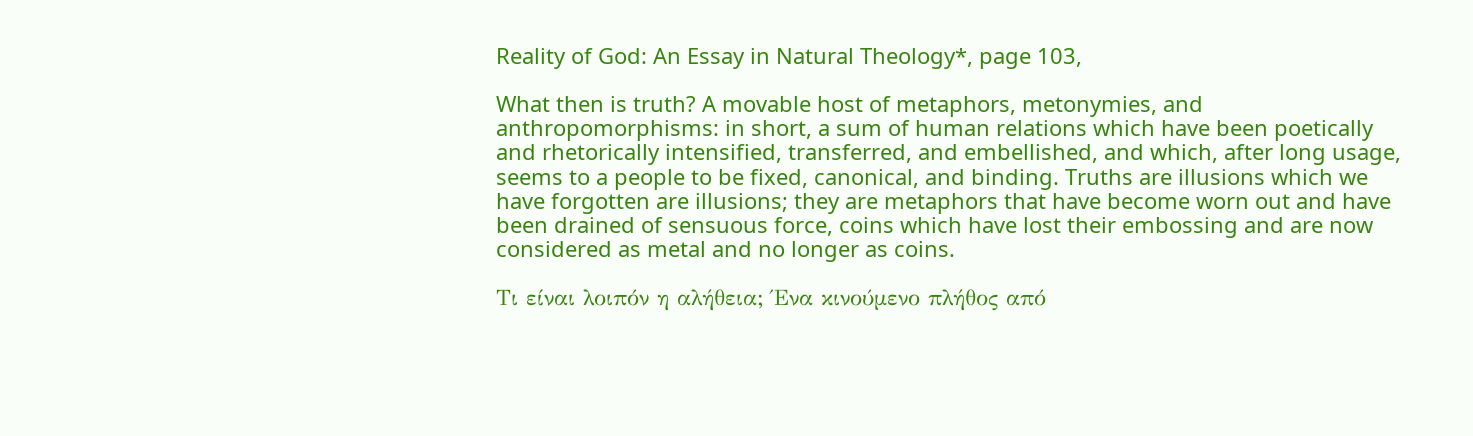Reality of God: An Essay in Natural Theology*, page 103,

What then is truth? A movable host of metaphors, metonymies, and anthropomorphisms: in short, a sum of human relations which have been poetically and rhetorically intensified, transferred, and embellished, and which, after long usage, seems to a people to be fixed, canonical, and binding. Truths are illusions which we have forgotten are illusions; they are metaphors that have become worn out and have been drained of sensuous force, coins which have lost their embossing and are now considered as metal and no longer as coins.

Τι είναι λοιπόν η αλήθεια; Ένα κινούμενο πλήθος από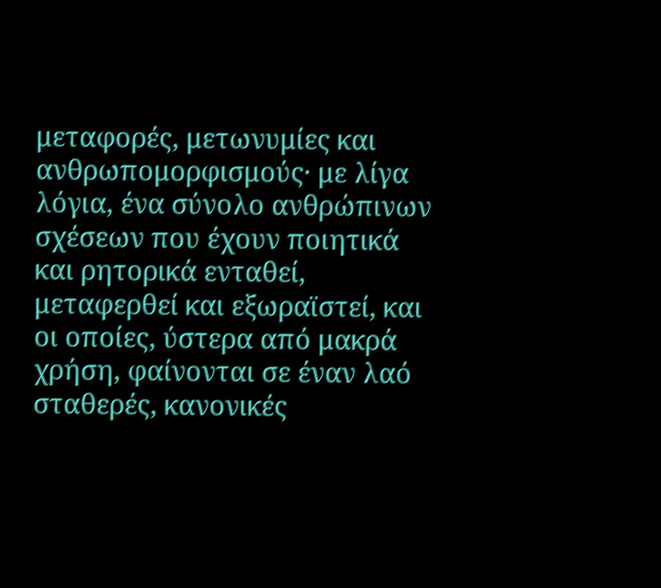μεταφορές, μετωνυμίες και ανθρωπομορφισμούς· με λίγα λόγια, ένα σύνολο ανθρώπινων σχέσεων που έχουν ποιητικά και ρητορικά ενταθεί, μεταφερθεί και εξωραϊστεί, και οι οποίες, ύστερα από μακρά χρήση, φαίνονται σε έναν λαό σταθερές, κανονικές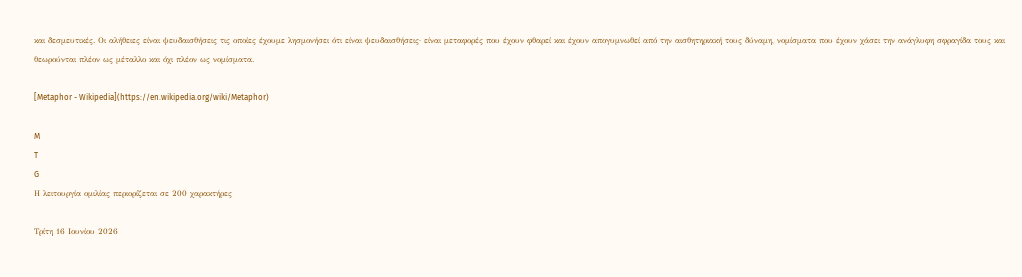και δεσμευτικές. Οι αλήθειες είναι ψευδαισθήσεις τις οποίες έχουμε λησμονήσει ότι είναι ψευδαισθήσεις· είναι μεταφορές που έχουν φθαρεί και έχουν απογυμνωθεί από την αισθητηριακή τους δύναμη, νομίσματα που έχουν χάσει την ανάγλυφη σφραγίδα τους και θεωρούνται πλέον ως μέταλλο και όχι πλέον ως νομίσματα.

[Metaphor - Wikipedia](https://en.wikipedia.org/wiki/Metaphor)

M
T
G
Η λειτουργία ομιλίας περιορίζεται σε 200 χαρακτήρες

Τρίτη 16 Ιουνίου 2026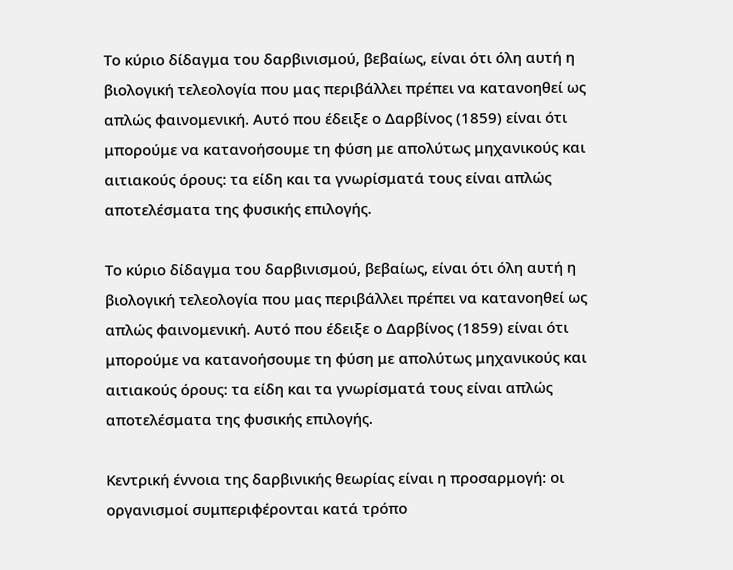Το κύριο δίδαγμα του δαρβινισμού, βεβαίως, είναι ότι όλη αυτή η βιολογική τελεολογία που μας περιβάλλει πρέπει να κατανοηθεί ως απλώς φαινομενική. Αυτό που έδειξε ο Δαρβίνος (1859) είναι ότι μπορούμε να κατανοήσουμε τη φύση με απολύτως μηχανικούς και αιτιακούς όρους: τα είδη και τα γνωρίσματά τους είναι απλώς αποτελέσματα της φυσικής επιλογής.

Το κύριο δίδαγμα του δαρβινισμού, βεβαίως, είναι ότι όλη αυτή η βιολογική τελεολογία που μας περιβάλλει πρέπει να κατανοηθεί ως απλώς φαινομενική. Αυτό που έδειξε ο Δαρβίνος (1859) είναι ότι μπορούμε να κατανοήσουμε τη φύση με απολύτως μηχανικούς και αιτιακούς όρους: τα είδη και τα γνωρίσματά τους είναι απλώς αποτελέσματα της φυσικής επιλογής.

Κεντρική έννοια της δαρβινικής θεωρίας είναι η προσαρμογή: οι οργανισμοί συμπεριφέρονται κατά τρόπο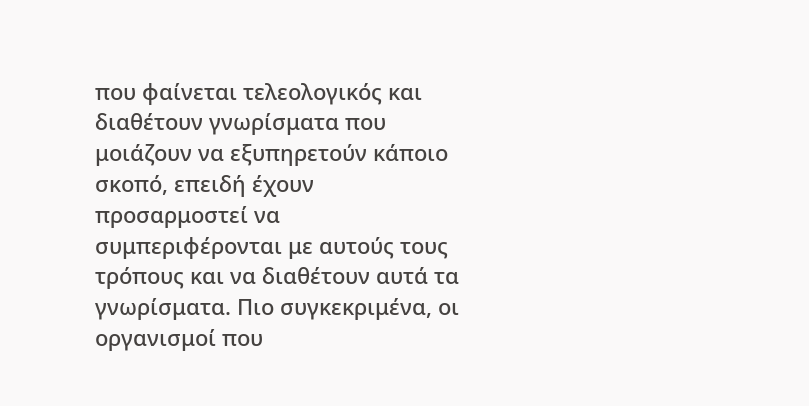που φαίνεται τελεολογικός και διαθέτουν γνωρίσματα που μοιάζουν να εξυπηρετούν κάποιο σκοπό, επειδή έχουν προσαρμοστεί να συμπεριφέρονται με αυτούς τους τρόπους και να διαθέτουν αυτά τα γνωρίσματα. Πιο συγκεκριμένα, οι οργανισμοί που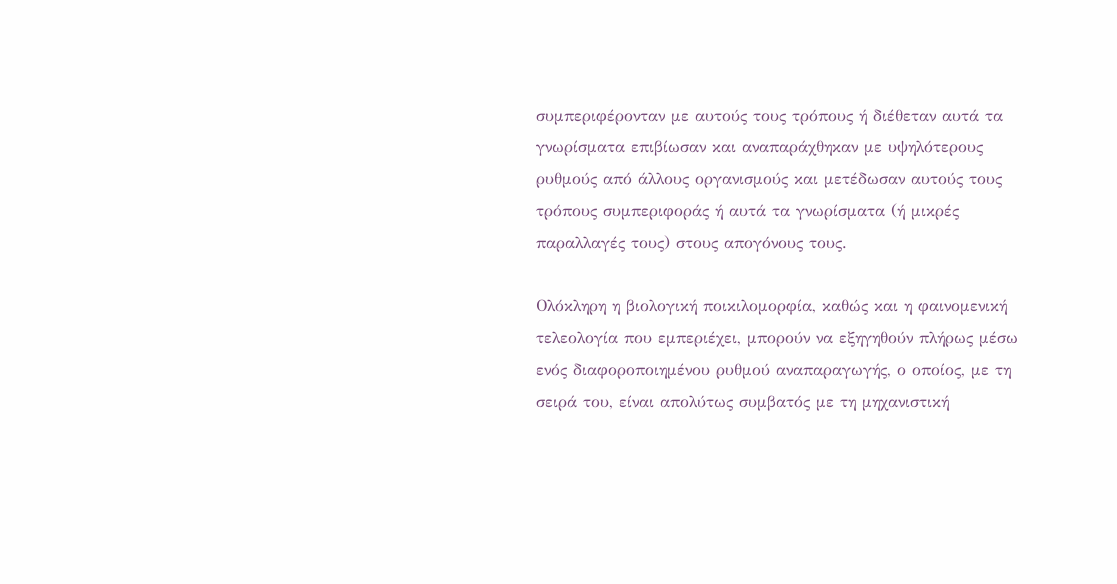συμπεριφέρονταν με αυτούς τους τρόπους ή διέθεταν αυτά τα γνωρίσματα επιβίωσαν και αναπαράχθηκαν με υψηλότερους ρυθμούς από άλλους οργανισμούς και μετέδωσαν αυτούς τους τρόπους συμπεριφοράς ή αυτά τα γνωρίσματα (ή μικρές παραλλαγές τους) στους απογόνους τους.

Ολόκληρη η βιολογική ποικιλομορφία, καθώς και η φαινομενική τελεολογία που εμπεριέχει, μπορούν να εξηγηθούν πλήρως μέσω ενός διαφοροποιημένου ρυθμού αναπαραγωγής, ο οποίος, με τη σειρά του, είναι απολύτως συμβατός με τη μηχανιστική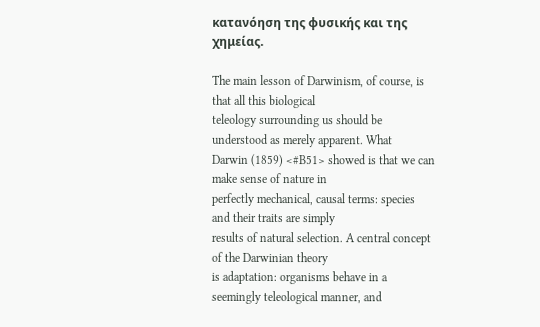κατανόηση της φυσικής και της χημείας.

The main lesson of Darwinism, of course, is that all this biological
teleology surrounding us should be understood as merely apparent. What
Darwin (1859) <#B51> showed is that we can make sense of nature in
perfectly mechanical, causal terms: species and their traits are simply
results of natural selection. A central concept of the Darwinian theory
is adaptation: organisms behave in a seemingly teleological manner, and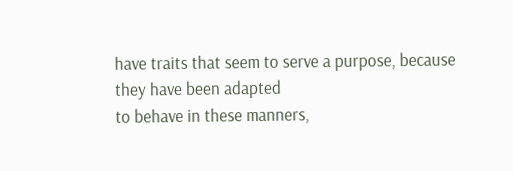have traits that seem to serve a purpose, because they have been adapted
to behave in these manners,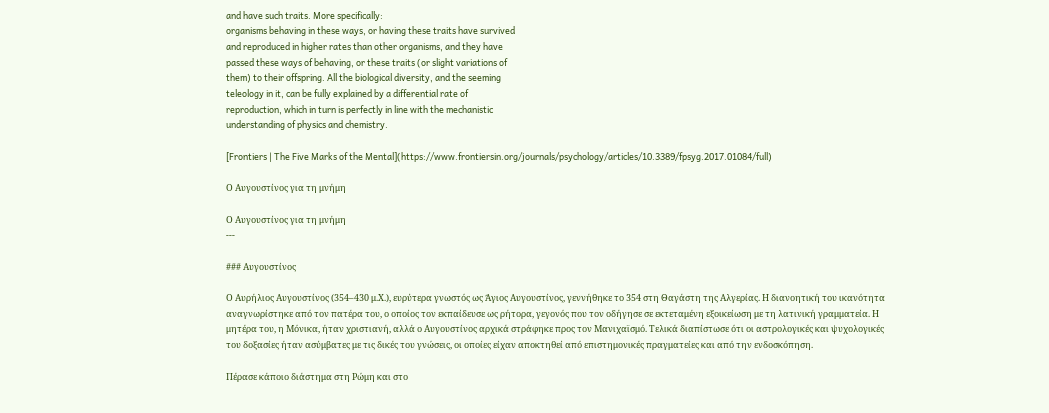and have such traits. More specifically:
organisms behaving in these ways, or having these traits have survived
and reproduced in higher rates than other organisms, and they have
passed these ways of behaving, or these traits (or slight variations of
them) to their offspring. All the biological diversity, and the seeming
teleology in it, can be fully explained by a differential rate of
reproduction, which in turn is perfectly in line with the mechanistic
understanding of physics and chemistry.

[Frontiers | The Five Marks of the Mental](https://www.frontiersin.org/journals/psychology/articles/10.3389/fpsyg.2017.01084/full)

Ο Αυγουστίνος για τη μνήμη

Ο Αυγουστίνος για τη μνήμη
---

### Αυγουστίνος

Ο Αυρήλιος Αυγουστίνος (354–430 μ.Χ.), ευρύτερα γνωστός ως Άγιος Αυγουστίνος, γεννήθηκε το 354 στη Θαγάστη της Αλγερίας. Η διανοητική του ικανότητα αναγνωρίστηκε από τον πατέρα του, ο οποίος τον εκπαίδευσε ως ρήτορα, γεγονός που τον οδήγησε σε εκτεταμένη εξοικείωση με τη λατινική γραμματεία. Η μητέρα του, η Μόνικα, ήταν χριστιανή, αλλά ο Αυγουστίνος αρχικά στράφηκε προς τον Μανιχαϊσμό. Τελικά διαπίστωσε ότι οι αστρολογικές και ψυχολογικές του δοξασίες ήταν ασύμβατες με τις δικές του γνώσεις, οι οποίες είχαν αποκτηθεί από επιστημονικές πραγματείες και από την ενδοσκόπηση.

Πέρασε κάποιο διάστημα στη Ρώμη και στο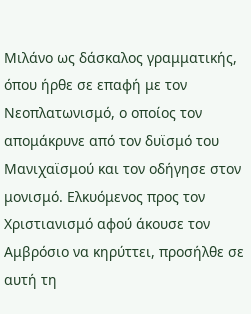Μιλάνο ως δάσκαλος γραμματικής, όπου ήρθε σε επαφή με τον Νεοπλατωνισμό, ο οποίος τον απομάκρυνε από τον δυϊσμό του Μανιχαϊσμού και τον οδήγησε στον μονισμό. Ελκυόμενος προς τον Χριστιανισμό αφού άκουσε τον Αμβρόσιο να κηρύττει, προσήλθε σε αυτή τη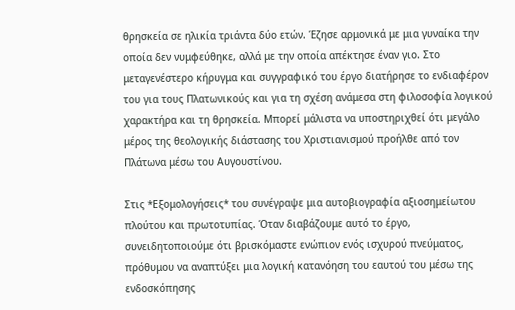θρησκεία σε ηλικία τριάντα δύο ετών. Έζησε αρμονικά με μια γυναίκα την οποία δεν νυμφεύθηκε, αλλά με την οποία απέκτησε έναν γιο. Στο μεταγενέστερο κήρυγμα και συγγραφικό του έργο διατήρησε το ενδιαφέρον του για τους Πλατωνικούς και για τη σχέση ανάμεσα στη φιλοσοφία λογικού χαρακτήρα και τη θρησκεία. Μπορεί μάλιστα να υποστηριχθεί ότι μεγάλο μέρος της θεολογικής διάστασης του Χριστιανισμού προήλθε από τον Πλάτωνα μέσω του Αυγουστίνου.

Στις *Εξομολογήσεις* του συνέγραψε μια αυτοβιογραφία αξιοσημείωτου πλούτου και πρωτοτυπίας. Όταν διαβάζουμε αυτό το έργο, συνειδητοποιούμε ότι βρισκόμαστε ενώπιον ενός ισχυρού πνεύματος, πρόθυμου να αναπτύξει μια λογική κατανόηση του εαυτού του μέσω της ενδοσκόπησης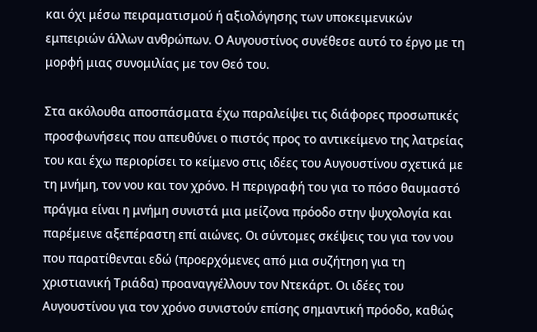και όχι μέσω πειραματισμού ή αξιολόγησης των υποκειμενικών εμπειριών άλλων ανθρώπων. Ο Αυγουστίνος συνέθεσε αυτό το έργο με τη μορφή μιας συνομιλίας με τον Θεό του.

Στα ακόλουθα αποσπάσματα έχω παραλείψει τις διάφορες προσωπικές προσφωνήσεις που απευθύνει ο πιστός προς το αντικείμενο της λατρείας του και έχω περιορίσει το κείμενο στις ιδέες του Αυγουστίνου σχετικά με τη μνήμη, τον νου και τον χρόνο. Η περιγραφή του για το πόσο θαυμαστό πράγμα είναι η μνήμη συνιστά μια μείζονα πρόοδο στην ψυχολογία και παρέμεινε αξεπέραστη επί αιώνες. Οι σύντομες σκέψεις του για τον νου που παρατίθενται εδώ (προερχόμενες από μια συζήτηση για τη χριστιανική Τριάδα) προαναγγέλλουν τον Ντεκάρτ. Οι ιδέες του Αυγουστίνου για τον χρόνο συνιστούν επίσης σημαντική πρόοδο, καθώς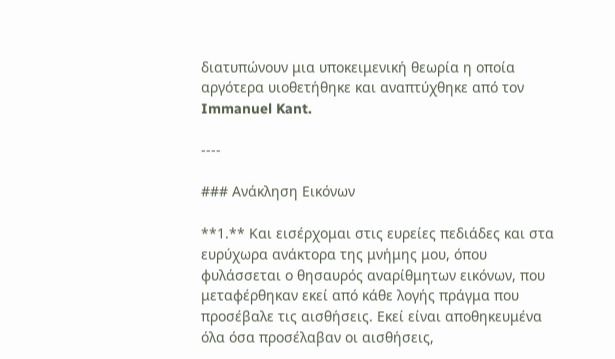διατυπώνουν μια υποκειμενική θεωρία η οποία αργότερα υιοθετήθηκε και αναπτύχθηκε από τον Immanuel Kant.

----

### Ανάκληση Εικόνων

**1.** Και εισέρχομαι στις ευρείες πεδιάδες και στα ευρύχωρα ανάκτορα της μνήμης μου, όπου φυλάσσεται ο θησαυρός αναρίθμητων εικόνων, που μεταφέρθηκαν εκεί από κάθε λογής πράγμα που προσέβαλε τις αισθήσεις. Εκεί είναι αποθηκευμένα όλα όσα προσέλαβαν οι αισθήσεις,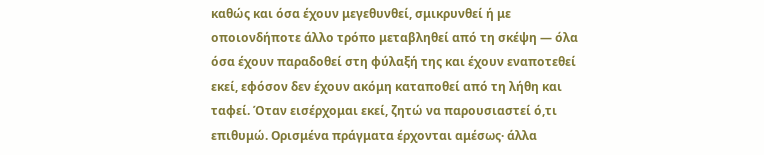καθώς και όσα έχουν μεγεθυνθεί, σμικρυνθεί ή με οποιονδήποτε άλλο τρόπο μεταβληθεί από τη σκέψη — όλα όσα έχουν παραδοθεί στη φύλαξή της και έχουν εναποτεθεί εκεί, εφόσον δεν έχουν ακόμη καταποθεί από τη λήθη και ταφεί. Όταν εισέρχομαι εκεί, ζητώ να παρουσιαστεί ό,τι επιθυμώ. Ορισμένα πράγματα έρχονται αμέσως· άλλα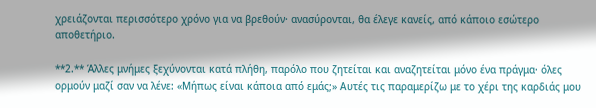χρειάζονται περισσότερο χρόνο για να βρεθούν· ανασύρονται, θα έλεγε κανείς, από κάποιο εσώτερο αποθετήριο.

**2.** Άλλες μνήμες ξεχύνονται κατά πλήθη, παρόλο που ζητείται και αναζητείται μόνο ένα πράγμα· όλες ορμούν μαζί σαν να λένε: «Μήπως είναι κάποια από εμάς;» Αυτές τις παραμερίζω με το χέρι της καρδιάς μου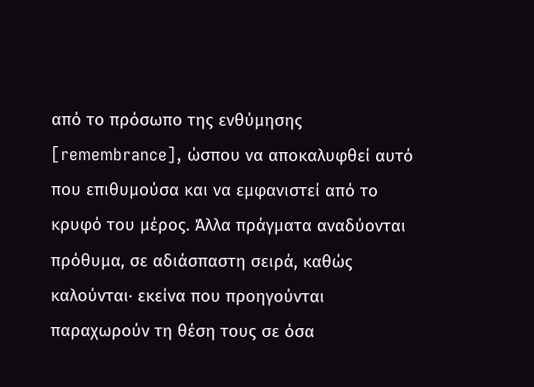από το πρόσωπο της ενθύμησης [remembrance], ώσπου να αποκαλυφθεί αυτό που επιθυμούσα και να εμφανιστεί από το κρυφό του μέρος. Άλλα πράγματα αναδύονται πρόθυμα, σε αδιάσπαστη σειρά, καθώς καλούνται· εκείνα που προηγούνται παραχωρούν τη θέση τους σε όσα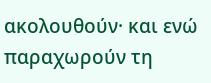ακολουθούν· και ενώ παραχωρούν τη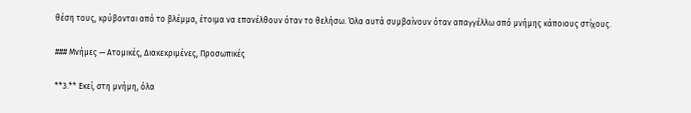θέση τους, κρύβονται από το βλέμμα, έτοιμα να επανέλθουν όταν το θελήσω. Όλα αυτά συμβαίνουν όταν απαγγέλλω από μνήμης κάποιους στίχους.

### Μνήμες — Ατομικές, Διακεκριμένες, Προσωπικές

**3.** Εκεί, στη μνήμη, όλα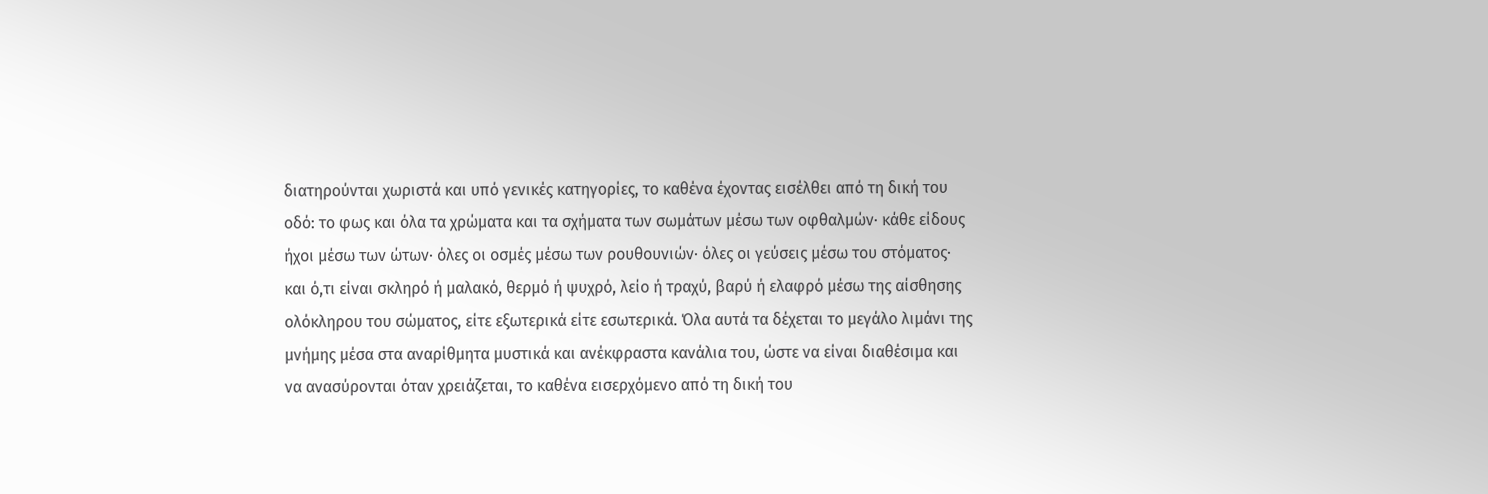διατηρούνται χωριστά και υπό γενικές κατηγορίες, το καθένα έχοντας εισέλθει από τη δική του οδό: το φως και όλα τα χρώματα και τα σχήματα των σωμάτων μέσω των οφθαλμών· κάθε είδους ήχοι μέσω των ώτων· όλες οι οσμές μέσω των ρουθουνιών· όλες οι γεύσεις μέσω του στόματος· και ό,τι είναι σκληρό ή μαλακό, θερμό ή ψυχρό, λείο ή τραχύ, βαρύ ή ελαφρό μέσω της αίσθησης ολόκληρου του σώματος, είτε εξωτερικά είτε εσωτερικά. Όλα αυτά τα δέχεται το μεγάλο λιμάνι της μνήμης μέσα στα αναρίθμητα μυστικά και ανέκφραστα κανάλια του, ώστε να είναι διαθέσιμα και να ανασύρονται όταν χρειάζεται, το καθένα εισερχόμενο από τη δική του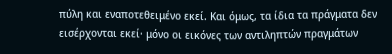πύλη και εναποτεθειμένο εκεί. Και όμως, τα ίδια τα πράγματα δεν εισέρχονται εκεί· μόνο οι εικόνες των αντιληπτών πραγμάτων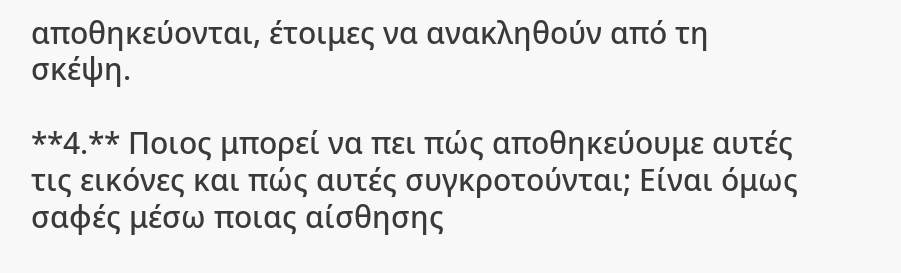αποθηκεύονται, έτοιμες να ανακληθούν από τη σκέψη.

**4.** Ποιος μπορεί να πει πώς αποθηκεύουμε αυτές τις εικόνες και πώς αυτές συγκροτούνται; Είναι όμως σαφές μέσω ποιας αίσθησης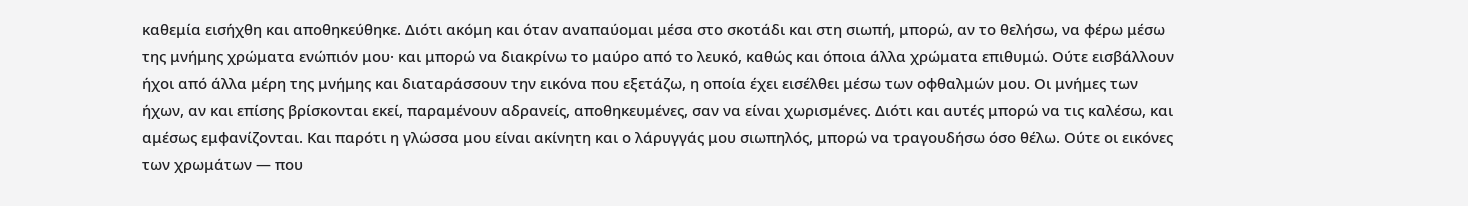καθεμία εισήχθη και αποθηκεύθηκε. Διότι ακόμη και όταν αναπαύομαι μέσα στο σκοτάδι και στη σιωπή, μπορώ, αν το θελήσω, να φέρω μέσω της μνήμης χρώματα ενώπιόν μου· και μπορώ να διακρίνω το μαύρο από το λευκό, καθώς και όποια άλλα χρώματα επιθυμώ. Ούτε εισβάλλουν ήχοι από άλλα μέρη της μνήμης και διαταράσσουν την εικόνα που εξετάζω, η οποία έχει εισέλθει μέσω των οφθαλμών μου. Οι μνήμες των ήχων, αν και επίσης βρίσκονται εκεί, παραμένουν αδρανείς, αποθηκευμένες, σαν να είναι χωρισμένες. Διότι και αυτές μπορώ να τις καλέσω, και αμέσως εμφανίζονται. Και παρότι η γλώσσα μου είναι ακίνητη και ο λάρυγγάς μου σιωπηλός, μπορώ να τραγουδήσω όσο θέλω. Ούτε οι εικόνες των χρωμάτων — που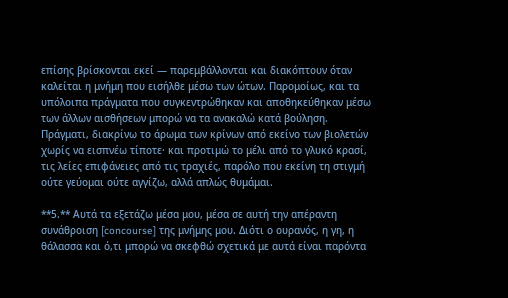επίσης βρίσκονται εκεί — παρεμβάλλονται και διακόπτουν όταν καλείται η μνήμη που εισήλθε μέσω των ώτων. Παρομοίως, και τα υπόλοιπα πράγματα που συγκεντρώθηκαν και αποθηκεύθηκαν μέσω των άλλων αισθήσεων μπορώ να τα ανακαλώ κατά βούληση. Πράγματι, διακρίνω το άρωμα των κρίνων από εκείνο των βιολετών χωρίς να εισπνέω τίποτε· και προτιμώ το μέλι από το γλυκό κρασί, τις λείες επιφάνειες από τις τραχιές, παρόλο που εκείνη τη στιγμή ούτε γεύομαι ούτε αγγίζω, αλλά απλώς θυμάμαι.

**5.** Αυτά τα εξετάζω μέσα μου, μέσα σε αυτή την απέραντη συνάθροιση [concourse] της μνήμης μου. Διότι ο ουρανός, η γη, η θάλασσα και ό,τι μπορώ να σκεφθώ σχετικά με αυτά είναι παρόντα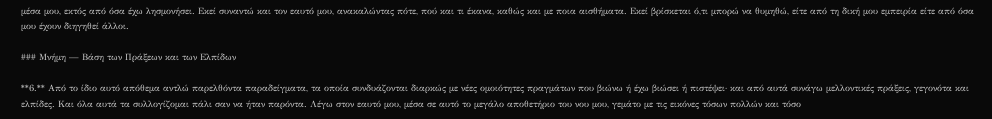μέσα μου, εκτός από όσα έχω λησμονήσει. Εκεί συναντώ και τον εαυτό μου, ανακαλώντας πότε, πού και τι έκανα, καθώς και με ποια αισθήματα. Εκεί βρίσκεται ό,τι μπορώ να θυμηθώ, είτε από τη δική μου εμπειρία είτε από όσα μου έχουν διηγηθεί άλλοι.

### Μνήμη — Βάση των Πράξεων και των Ελπίδων

**6.** Από το ίδιο αυτό απόθεμα αντλώ παρελθόντα παραδείγματα, τα οποία συνδυάζονται διαρκώς με νέες ομοιότητες πραγμάτων που βιώνω ή έχω βιώσει ή πιστέψει· και από αυτά συνάγω μελλοντικές πράξεις, γεγονότα και ελπίδες. Και όλα αυτά τα συλλογίζομαι πάλι σαν να ήταν παρόντα. Λέγω στον εαυτό μου, μέσα σε αυτό το μεγάλο αποθετήριο του νου μου, γεμάτο με τις εικόνες τόσων πολλών και τόσο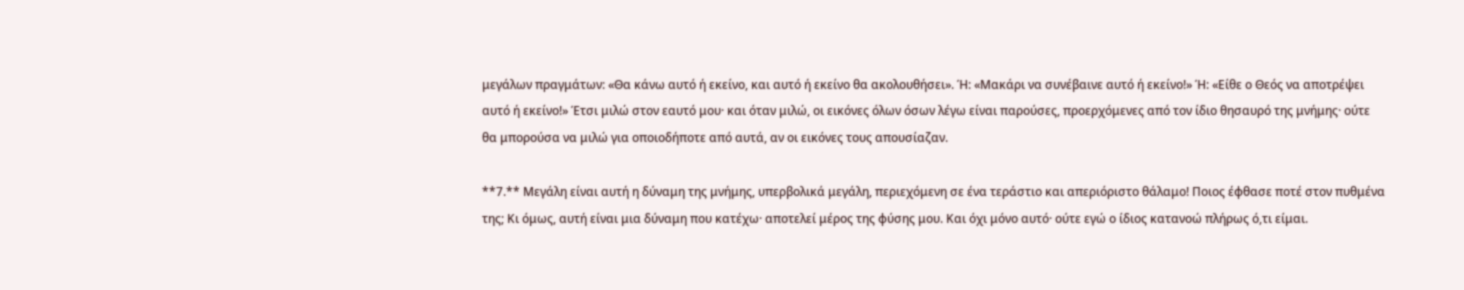μεγάλων πραγμάτων: «Θα κάνω αυτό ή εκείνο, και αυτό ή εκείνο θα ακολουθήσει». Ή: «Μακάρι να συνέβαινε αυτό ή εκείνο!» Ή: «Είθε ο Θεός να αποτρέψει αυτό ή εκείνο!» Έτσι μιλώ στον εαυτό μου· και όταν μιλώ, οι εικόνες όλων όσων λέγω είναι παρούσες, προερχόμενες από τον ίδιο θησαυρό της μνήμης· ούτε θα μπορούσα να μιλώ για οποιοδήποτε από αυτά, αν οι εικόνες τους απουσίαζαν.

**7.** Μεγάλη είναι αυτή η δύναμη της μνήμης, υπερβολικά μεγάλη, περιεχόμενη σε ένα τεράστιο και απεριόριστο θάλαμο! Ποιος έφθασε ποτέ στον πυθμένα της; Κι όμως, αυτή είναι μια δύναμη που κατέχω· αποτελεί μέρος της φύσης μου. Και όχι μόνο αυτό· ούτε εγώ ο ίδιος κατανοώ πλήρως ό,τι είμαι.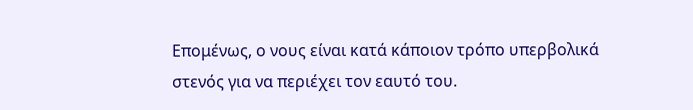Επομένως, ο νους είναι κατά κάποιον τρόπο υπερβολικά στενός για να περιέχει τον εαυτό του.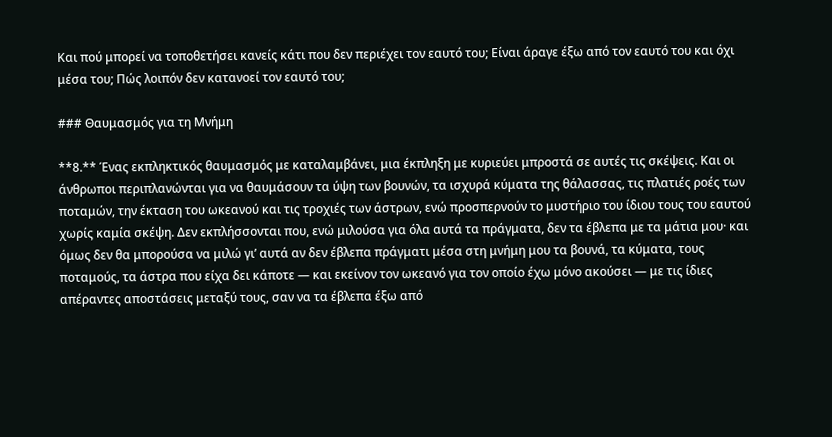Και πού μπορεί να τοποθετήσει κανείς κάτι που δεν περιέχει τον εαυτό του; Είναι άραγε έξω από τον εαυτό του και όχι μέσα του; Πώς λοιπόν δεν κατανοεί τον εαυτό του;

### Θαυμασμός για τη Μνήμη

**8.** Ένας εκπληκτικός θαυμασμός με καταλαμβάνει, μια έκπληξη με κυριεύει μπροστά σε αυτές τις σκέψεις. Και οι άνθρωποι περιπλανώνται για να θαυμάσουν τα ύψη των βουνών, τα ισχυρά κύματα της θάλασσας, τις πλατιές ροές των ποταμών, την έκταση του ωκεανού και τις τροχιές των άστρων, ενώ προσπερνούν το μυστήριο του ίδιου τους του εαυτού χωρίς καμία σκέψη. Δεν εκπλήσσονται που, ενώ μιλούσα για όλα αυτά τα πράγματα, δεν τα έβλεπα με τα μάτια μου· και όμως δεν θα μπορούσα να μιλώ γι’ αυτά αν δεν έβλεπα πράγματι μέσα στη μνήμη μου τα βουνά, τα κύματα, τους ποταμούς, τα άστρα που είχα δει κάποτε — και εκείνον τον ωκεανό για τον οποίο έχω μόνο ακούσει — με τις ίδιες απέραντες αποστάσεις μεταξύ τους, σαν να τα έβλεπα έξω από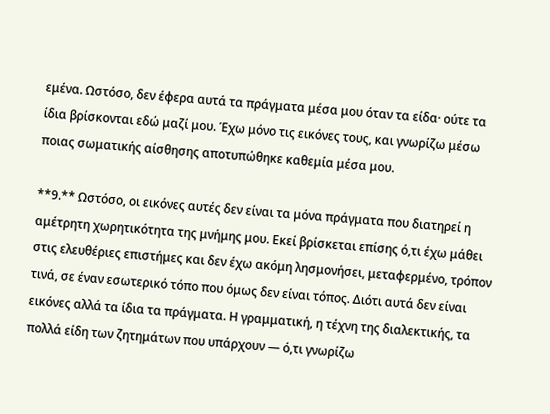εμένα. Ωστόσο, δεν έφερα αυτά τα πράγματα μέσα μου όταν τα είδα· ούτε τα ίδια βρίσκονται εδώ μαζί μου. Έχω μόνο τις εικόνες τους, και γνωρίζω μέσω ποιας σωματικής αίσθησης αποτυπώθηκε καθεμία μέσα μου.

**9.** Ωστόσο, οι εικόνες αυτές δεν είναι τα μόνα πράγματα που διατηρεί η αμέτρητη χωρητικότητα της μνήμης μου. Εκεί βρίσκεται επίσης ό,τι έχω μάθει στις ελευθέριες επιστήμες και δεν έχω ακόμη λησμονήσει, μεταφερμένο, τρόπον τινά, σε έναν εσωτερικό τόπο που όμως δεν είναι τόπος. Διότι αυτά δεν είναι εικόνες αλλά τα ίδια τα πράγματα. Η γραμματική, η τέχνη της διαλεκτικής, τα πολλά είδη των ζητημάτων που υπάρχουν — ό,τι γνωρίζω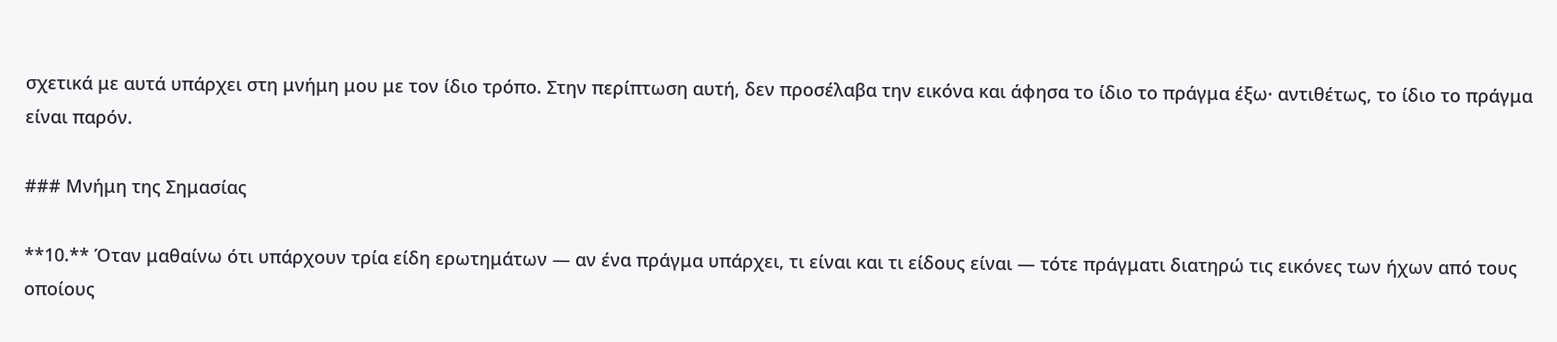σχετικά με αυτά υπάρχει στη μνήμη μου με τον ίδιο τρόπο. Στην περίπτωση αυτή, δεν προσέλαβα την εικόνα και άφησα το ίδιο το πράγμα έξω· αντιθέτως, το ίδιο το πράγμα είναι παρόν.

### Μνήμη της Σημασίας

**10.** Όταν μαθαίνω ότι υπάρχουν τρία είδη ερωτημάτων — αν ένα πράγμα υπάρχει, τι είναι και τι είδους είναι — τότε πράγματι διατηρώ τις εικόνες των ήχων από τους οποίους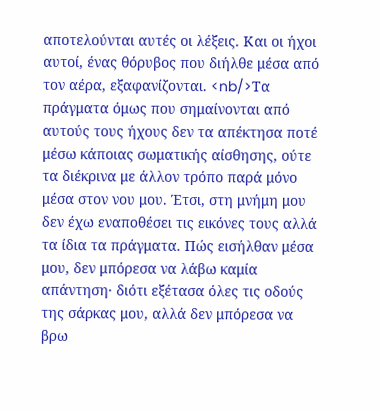αποτελούνται αυτές οι λέξεις. Και οι ήχοι αυτοί, ένας θόρυβος που διήλθε μέσα από τον αέρα, εξαφανίζονται. <nb/>Τα πράγματα όμως που σημαίνονται από αυτούς τους ήχους δεν τα απέκτησα ποτέ μέσω κάποιας σωματικής αίσθησης, ούτε τα διέκρινα με άλλον τρόπο παρά μόνο μέσα στον νου μου. Έτσι, στη μνήμη μου δεν έχω εναποθέσει τις εικόνες τους αλλά τα ίδια τα πράγματα. Πώς εισήλθαν μέσα μου, δεν μπόρεσα να λάβω καμία απάντηση· διότι εξέτασα όλες τις οδούς της σάρκας μου, αλλά δεν μπόρεσα να βρω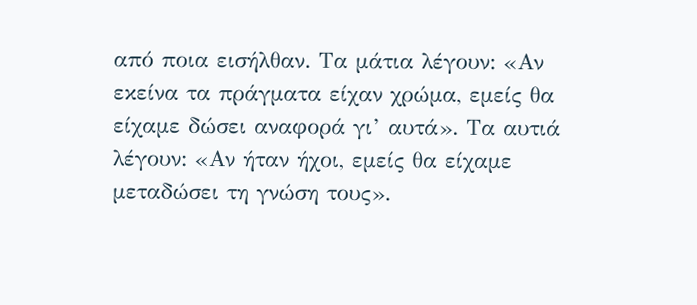από ποια εισήλθαν. Τα μάτια λέγουν: «Αν εκείνα τα πράγματα είχαν χρώμα, εμείς θα είχαμε δώσει αναφορά γι’ αυτά». Τα αυτιά λέγουν: «Αν ήταν ήχοι, εμείς θα είχαμε μεταδώσει τη γνώση τους».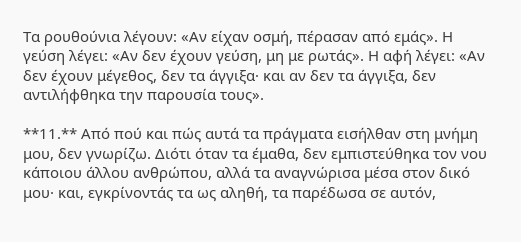Τα ρουθούνια λέγουν: «Αν είχαν οσμή, πέρασαν από εμάς». Η γεύση λέγει: «Αν δεν έχουν γεύση, μη με ρωτάς». Η αφή λέγει: «Αν δεν έχουν μέγεθος, δεν τα άγγιξα· και αν δεν τα άγγιξα, δεν αντιλήφθηκα την παρουσία τους».

**11.** Από πού και πώς αυτά τα πράγματα εισήλθαν στη μνήμη μου, δεν γνωρίζω. Διότι όταν τα έμαθα, δεν εμπιστεύθηκα τον νου κάποιου άλλου ανθρώπου, αλλά τα αναγνώρισα μέσα στον δικό μου· και, εγκρίνοντάς τα ως αληθή, τα παρέδωσα σε αυτόν,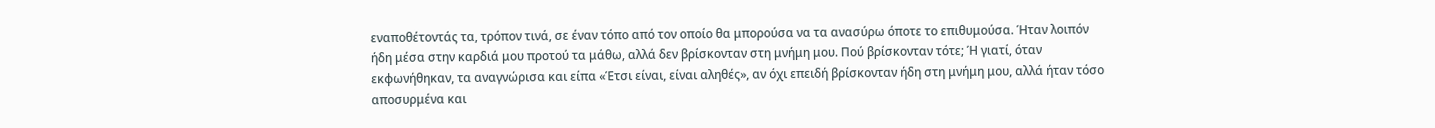εναποθέτοντάς τα, τρόπον τινά, σε έναν τόπο από τον οποίο θα μπορούσα να τα ανασύρω όποτε το επιθυμούσα. Ήταν λοιπόν ήδη μέσα στην καρδιά μου προτού τα μάθω, αλλά δεν βρίσκονταν στη μνήμη μου. Πού βρίσκονταν τότε; Ή γιατί, όταν εκφωνήθηκαν, τα αναγνώρισα και είπα «Έτσι είναι, είναι αληθές», αν όχι επειδή βρίσκονταν ήδη στη μνήμη μου, αλλά ήταν τόσο αποσυρμένα και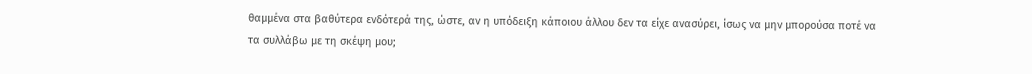θαμμένα στα βαθύτερα ενδότερά της, ώστε, αν η υπόδειξη κάποιου άλλου δεν τα είχε ανασύρει, ίσως να μην μπορούσα ποτέ να τα συλλάβω με τη σκέψη μου;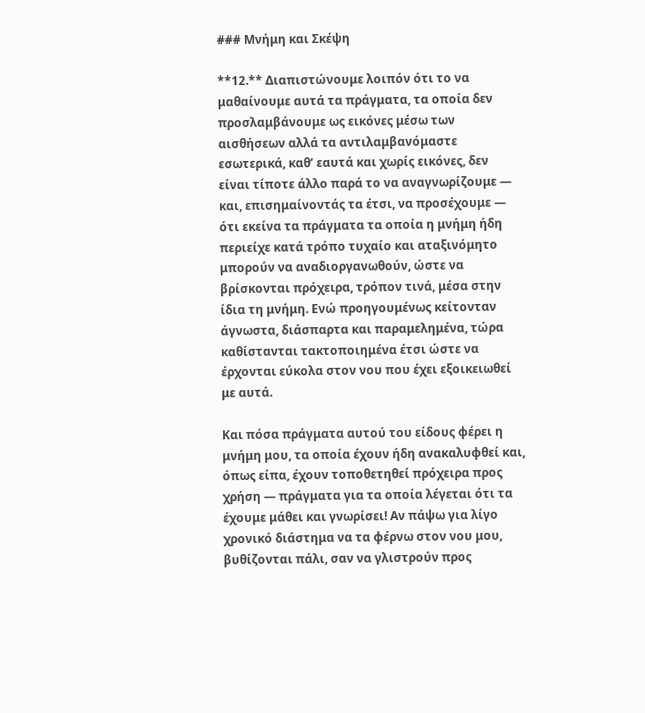### Μνήμη και Σκέψη

**12.** Διαπιστώνουμε λοιπόν ότι το να μαθαίνουμε αυτά τα πράγματα, τα οποία δεν προσλαμβάνουμε ως εικόνες μέσω των αισθήσεων αλλά τα αντιλαμβανόμαστε εσωτερικά, καθ’ εαυτά και χωρίς εικόνες, δεν είναι τίποτε άλλο παρά το να αναγνωρίζουμε — και, επισημαίνοντάς τα έτσι, να προσέχουμε — ότι εκείνα τα πράγματα τα οποία η μνήμη ήδη περιείχε κατά τρόπο τυχαίο και αταξινόμητο μπορούν να αναδιοργανωθούν, ώστε να βρίσκονται πρόχειρα, τρόπον τινά, μέσα στην ίδια τη μνήμη. Ενώ προηγουμένως κείτονταν άγνωστα, διάσπαρτα και παραμελημένα, τώρα καθίστανται τακτοποιημένα έτσι ώστε να έρχονται εύκολα στον νου που έχει εξοικειωθεί με αυτά.

Και πόσα πράγματα αυτού του είδους φέρει η μνήμη μου, τα οποία έχουν ήδη ανακαλυφθεί και, όπως είπα, έχουν τοποθετηθεί πρόχειρα προς χρήση — πράγματα για τα οποία λέγεται ότι τα έχουμε μάθει και γνωρίσει! Αν πάψω για λίγο χρονικό διάστημα να τα φέρνω στον νου μου, βυθίζονται πάλι, σαν να γλιστρούν προς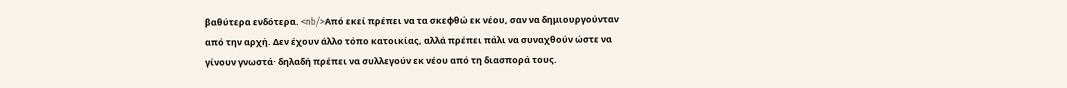βαθύτερα ενδότερα. <nb/>Από εκεί πρέπει να τα σκεφθώ εκ νέου, σαν να δημιουργούνταν από την αρχή. Δεν έχουν άλλο τόπο κατοικίας, αλλά πρέπει πάλι να συναχθούν ώστε να γίνουν γνωστά· δηλαδή πρέπει να συλλεγούν εκ νέου από τη διασπορά τους.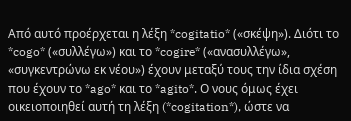Από αυτό προέρχεται η λέξη *cogitatio* («σκέψη»). Διότι το *cogo* («συλλέγω») και το *cogire* («ανασυλλέγω», «συγκεντρώνω εκ νέου») έχουν μεταξύ τους την ίδια σχέση που έχουν το *ago* και το *agito*. Ο νους όμως έχει οικειοποιηθεί αυτή τη λέξη (*cogitation*), ώστε να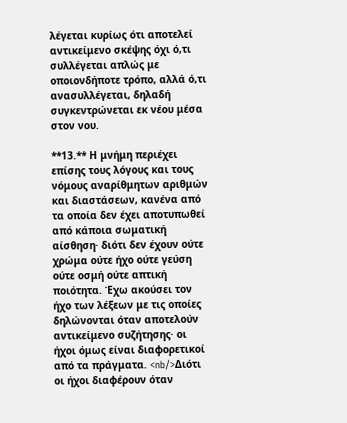λέγεται κυρίως ότι αποτελεί αντικείμενο σκέψης όχι ό,τι συλλέγεται απλώς με οποιονδήποτε τρόπο, αλλά ό,τι ανασυλλέγεται, δηλαδή συγκεντρώνεται εκ νέου μέσα στον νου.

**13.** Η μνήμη περιέχει επίσης τους λόγους και τους νόμους αναρίθμητων αριθμών και διαστάσεων, κανένα από τα οποία δεν έχει αποτυπωθεί από κάποια σωματική αίσθηση· διότι δεν έχουν ούτε χρώμα ούτε ήχο ούτε γεύση ούτε οσμή ούτε απτική ποιότητα. Έχω ακούσει τον ήχο των λέξεων με τις οποίες δηλώνονται όταν αποτελούν αντικείμενο συζήτησης· οι ήχοι όμως είναι διαφορετικοί από τα πράγματα. <nb/>Διότι οι ήχοι διαφέρουν όταν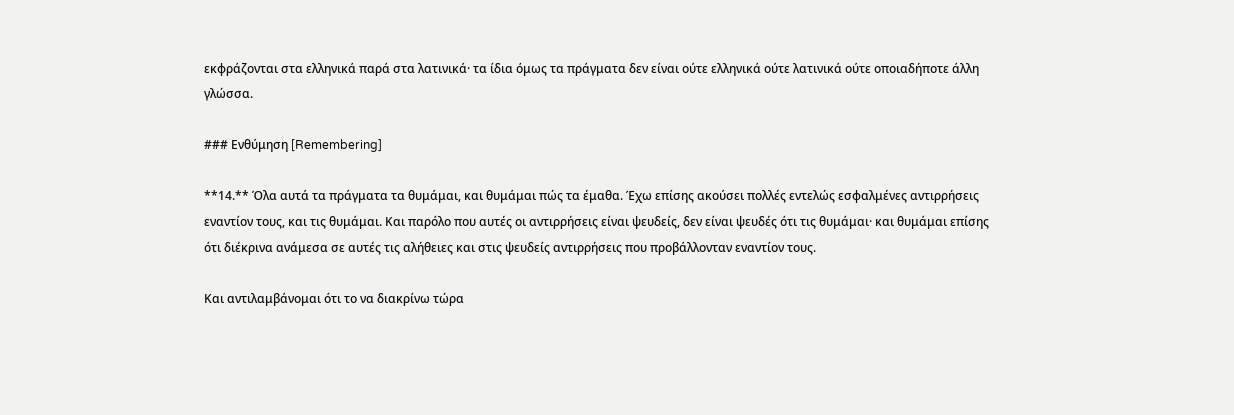εκφράζονται στα ελληνικά παρά στα λατινικά· τα ίδια όμως τα πράγματα δεν είναι ούτε ελληνικά ούτε λατινικά ούτε οποιαδήποτε άλλη γλώσσα.

### Ενθύμηση [Remembering]

**14.** Όλα αυτά τα πράγματα τα θυμάμαι, και θυμάμαι πώς τα έμαθα. Έχω επίσης ακούσει πολλές εντελώς εσφαλμένες αντιρρήσεις εναντίον τους, και τις θυμάμαι. Και παρόλο που αυτές οι αντιρρήσεις είναι ψευδείς, δεν είναι ψευδές ότι τις θυμάμαι· και θυμάμαι επίσης ότι διέκρινα ανάμεσα σε αυτές τις αλήθειες και στις ψευδείς αντιρρήσεις που προβάλλονταν εναντίον τους.

Και αντιλαμβάνομαι ότι το να διακρίνω τώρα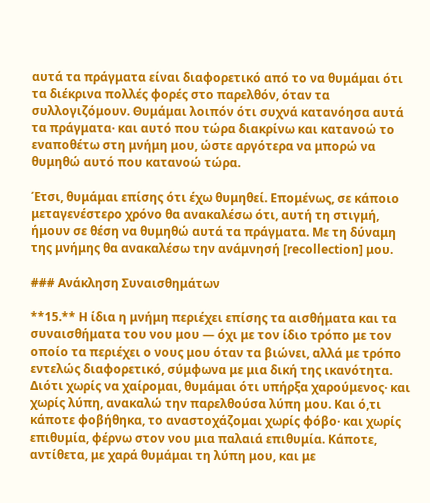αυτά τα πράγματα είναι διαφορετικό από το να θυμάμαι ότι τα διέκρινα πολλές φορές στο παρελθόν, όταν τα συλλογιζόμουν. Θυμάμαι λοιπόν ότι συχνά κατανόησα αυτά τα πράγματα· και αυτό που τώρα διακρίνω και κατανοώ το εναποθέτω στη μνήμη μου, ώστε αργότερα να μπορώ να θυμηθώ αυτό που κατανοώ τώρα.

Έτσι, θυμάμαι επίσης ότι έχω θυμηθεί. Επομένως, σε κάποιο μεταγενέστερο χρόνο θα ανακαλέσω ότι, αυτή τη στιγμή, ήμουν σε θέση να θυμηθώ αυτά τα πράγματα. Με τη δύναμη της μνήμης θα ανακαλέσω την ανάμνησή [recollection] μου.

### Ανάκληση Συναισθημάτων

**15.** Η ίδια η μνήμη περιέχει επίσης τα αισθήματα και τα συναισθήματα του νου μου — όχι με τον ίδιο τρόπο με τον οποίο τα περιέχει ο νους μου όταν τα βιώνει, αλλά με τρόπο εντελώς διαφορετικό, σύμφωνα με μια δική της ικανότητα. Διότι χωρίς να χαίρομαι, θυμάμαι ότι υπήρξα χαρούμενος· και χωρίς λύπη, ανακαλώ την παρελθούσα λύπη μου. Και ό,τι κάποτε φοβήθηκα, το αναστοχάζομαι χωρίς φόβο· και χωρίς επιθυμία, φέρνω στον νου μια παλαιά επιθυμία. Κάποτε, αντίθετα, με χαρά θυμάμαι τη λύπη μου, και με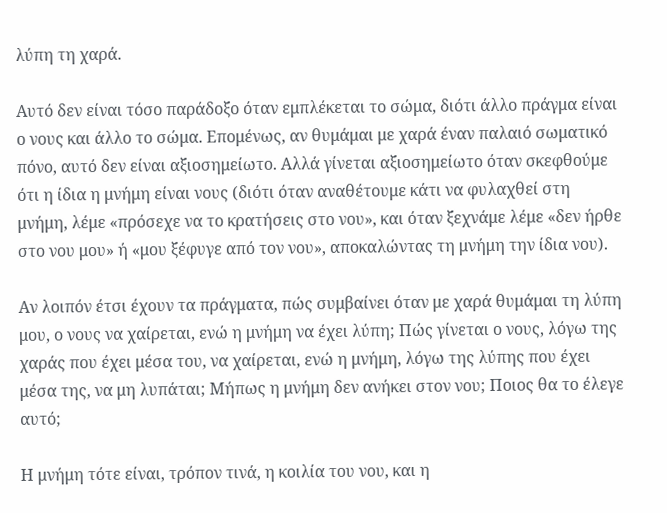λύπη τη χαρά.

Αυτό δεν είναι τόσο παράδοξο όταν εμπλέκεται το σώμα, διότι άλλο πράγμα είναι ο νους και άλλο το σώμα. Επομένως, αν θυμάμαι με χαρά έναν παλαιό σωματικό πόνο, αυτό δεν είναι αξιοσημείωτο. Αλλά γίνεται αξιοσημείωτο όταν σκεφθούμε ότι η ίδια η μνήμη είναι νους (διότι όταν αναθέτουμε κάτι να φυλαχθεί στη μνήμη, λέμε «πρόσεχε να το κρατήσεις στο νου», και όταν ξεχνάμε λέμε «δεν ήρθε στο νου μου» ή «μου ξέφυγε από τον νου», αποκαλώντας τη μνήμη την ίδια νου).

Αν λοιπόν έτσι έχουν τα πράγματα, πώς συμβαίνει όταν με χαρά θυμάμαι τη λύπη μου, ο νους να χαίρεται, ενώ η μνήμη να έχει λύπη; Πώς γίνεται ο νους, λόγω της χαράς που έχει μέσα του, να χαίρεται, ενώ η μνήμη, λόγω της λύπης που έχει μέσα της, να μη λυπάται; Μήπως η μνήμη δεν ανήκει στον νου; Ποιος θα το έλεγε αυτό;

Η μνήμη τότε είναι, τρόπον τινά, η κοιλία του νου, και η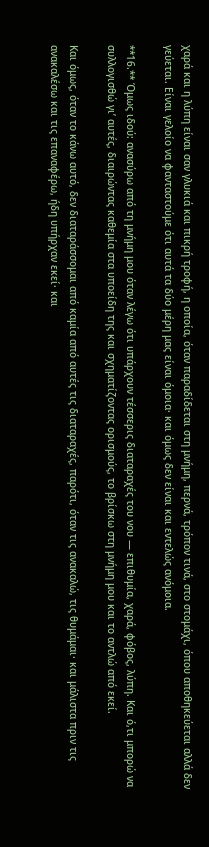χαρά και η λύπη είναι σαν γλυκιά και πικρή τροφή, η οποία, όταν παραδίδεται στη μνήμη, περνά, τρόπον τινά, στο στομάχι, όπου αποθηκεύεται αλλά δεν γεύεται. Είναι γελοίο να φανταστούμε ότι αυτά τα δύο μέρη μας είναι όμοια· και όμως δεν είναι και εντελώς ανόμοια.

**16.** Όμως ιδού: ανασύρω από τη μνήμη μου όταν λέγω ότι υπάρχουν τέσσερις διαταραχές του νου — επιθυμία, χαρά, φόβος, λύπη. Και ό,τι μπορώ να συλλογισθώ γι’ αυτές, διαιρώντας καθεμία στα υποείδη της και σχηματίζοντας ορισμούς, το βρίσκω στη μνήμη μου και το αντλώ από εκεί.

Και όμως, όταν το κάνω αυτό, δεν διαταράσσομαι από καμία από αυτές τις διαταραχές, παρότι, όταν τις ανακαλώ, τις θυμάμαι· και μάλιστα πριν τις ανακαλέσω και τις επαναφέρω, ήδη υπήρχαν εκεί· και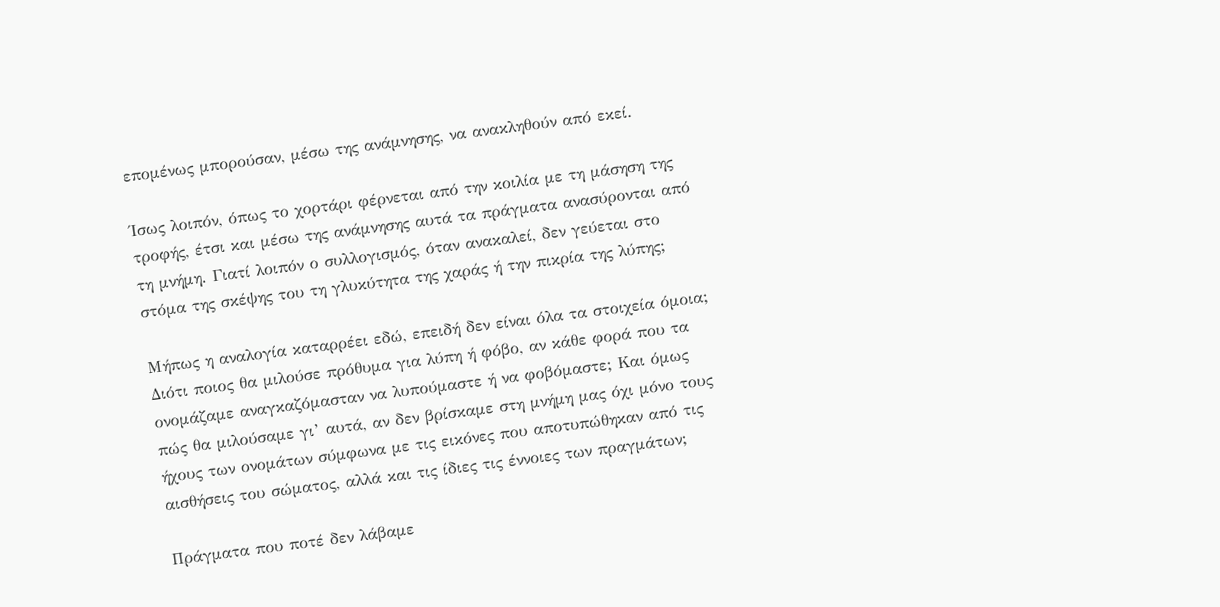επομένως μπορούσαν, μέσω της ανάμνησης, να ανακληθούν από εκεί.

Ίσως λοιπόν, όπως το χορτάρι φέρνεται από την κοιλία με τη μάσηση της τροφής, έτσι και μέσω της ανάμνησης αυτά τα πράγματα ανασύρονται από τη μνήμη. Γιατί λοιπόν ο συλλογισμός, όταν ανακαλεί, δεν γεύεται στο στόμα της σκέψης του τη γλυκύτητα της χαράς ή την πικρία της λύπης;

Μήπως η αναλογία καταρρέει εδώ, επειδή δεν είναι όλα τα στοιχεία όμοια; Διότι ποιος θα μιλούσε πρόθυμα για λύπη ή φόβο, αν κάθε φορά που τα ονομάζαμε αναγκαζόμασταν να λυπούμαστε ή να φοβόμαστε; Και όμως πώς θα μιλούσαμε γι’ αυτά, αν δεν βρίσκαμε στη μνήμη μας όχι μόνο τους ήχους των ονομάτων σύμφωνα με τις εικόνες που αποτυπώθηκαν από τις αισθήσεις του σώματος, αλλά και τις ίδιες τις έννοιες των πραγμάτων;

Πράγματα που ποτέ δεν λάβαμε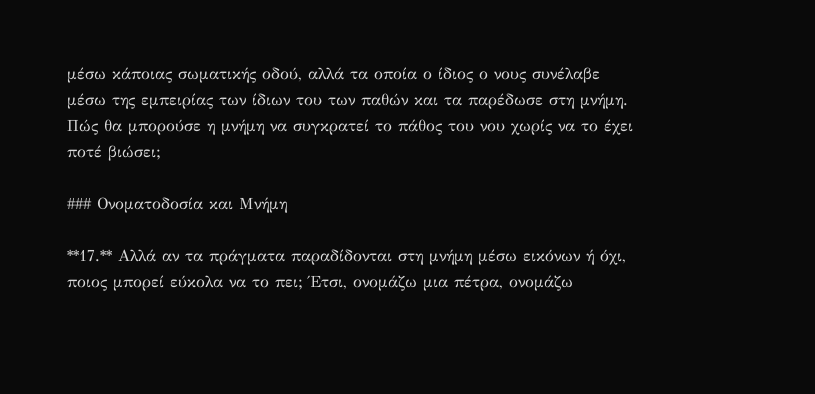μέσω κάποιας σωματικής οδού, αλλά τα οποία ο ίδιος ο νους συνέλαβε μέσω της εμπειρίας των ίδιων του των παθών και τα παρέδωσε στη μνήμη. Πώς θα μπορούσε η μνήμη να συγκρατεί το πάθος του νου χωρίς να το έχει ποτέ βιώσει;

### Ονοματοδοσία και Μνήμη

**17.** Αλλά αν τα πράγματα παραδίδονται στη μνήμη μέσω εικόνων ή όχι, ποιος μπορεί εύκολα να το πει; Έτσι, ονομάζω μια πέτρα, ονομάζω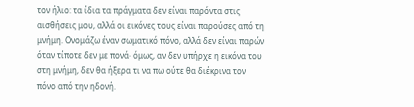τον ήλιο: τα ίδια τα πράγματα δεν είναι παρόντα στις αισθήσεις μου, αλλά οι εικόνες τους είναι παρούσες από τη μνήμη. Ονομάζω έναν σωματικό πόνο, αλλά δεν είναι παρών όταν τίποτε δεν με πονά· όμως, αν δεν υπήρχε η εικόνα του στη μνήμη, δεν θα ήξερα τι να πω ούτε θα διέκρινα τον πόνο από την ηδονή.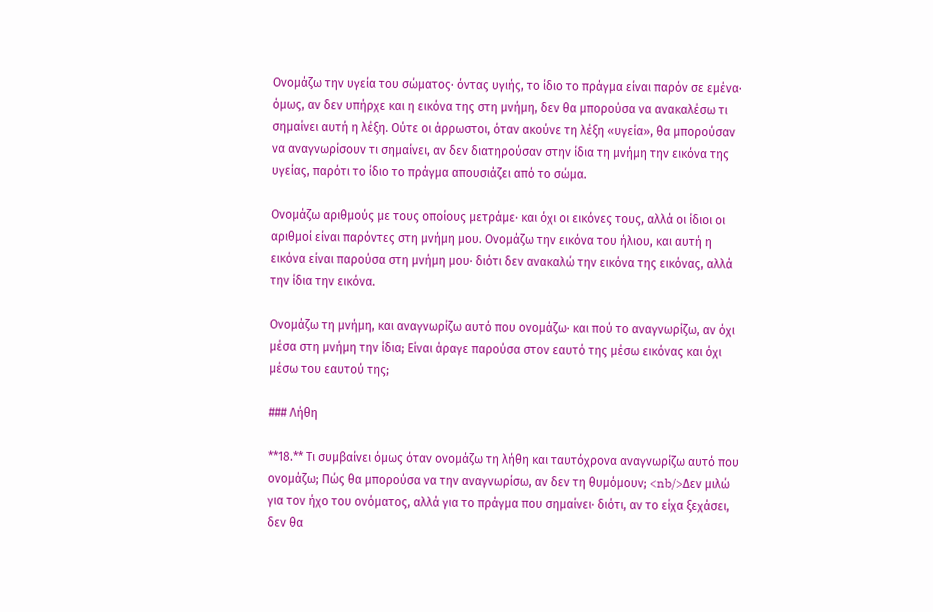Ονομάζω την υγεία του σώματος· όντας υγιής, το ίδιο το πράγμα είναι παρόν σε εμένα· όμως, αν δεν υπήρχε και η εικόνα της στη μνήμη, δεν θα μπορούσα να ανακαλέσω τι σημαίνει αυτή η λέξη. Ούτε οι άρρωστοι, όταν ακούνε τη λέξη «υγεία», θα μπορούσαν να αναγνωρίσουν τι σημαίνει, αν δεν διατηρούσαν στην ίδια τη μνήμη την εικόνα της υγείας, παρότι το ίδιο το πράγμα απουσιάζει από το σώμα.

Ονομάζω αριθμούς με τους οποίους μετράμε· και όχι οι εικόνες τους, αλλά οι ίδιοι οι αριθμοί είναι παρόντες στη μνήμη μου. Ονομάζω την εικόνα του ήλιου, και αυτή η εικόνα είναι παρούσα στη μνήμη μου· διότι δεν ανακαλώ την εικόνα της εικόνας, αλλά την ίδια την εικόνα.

Ονομάζω τη μνήμη, και αναγνωρίζω αυτό που ονομάζω· και πού το αναγνωρίζω, αν όχι μέσα στη μνήμη την ίδια; Είναι άραγε παρούσα στον εαυτό της μέσω εικόνας και όχι μέσω του εαυτού της;

### Λήθη

**18.** Τι συμβαίνει όμως όταν ονομάζω τη λήθη και ταυτόχρονα αναγνωρίζω αυτό που ονομάζω; Πώς θα μπορούσα να την αναγνωρίσω, αν δεν τη θυμόμουν; <nb/>Δεν μιλώ για τον ήχο του ονόματος, αλλά για το πράγμα που σημαίνει· διότι, αν το είχα ξεχάσει, δεν θα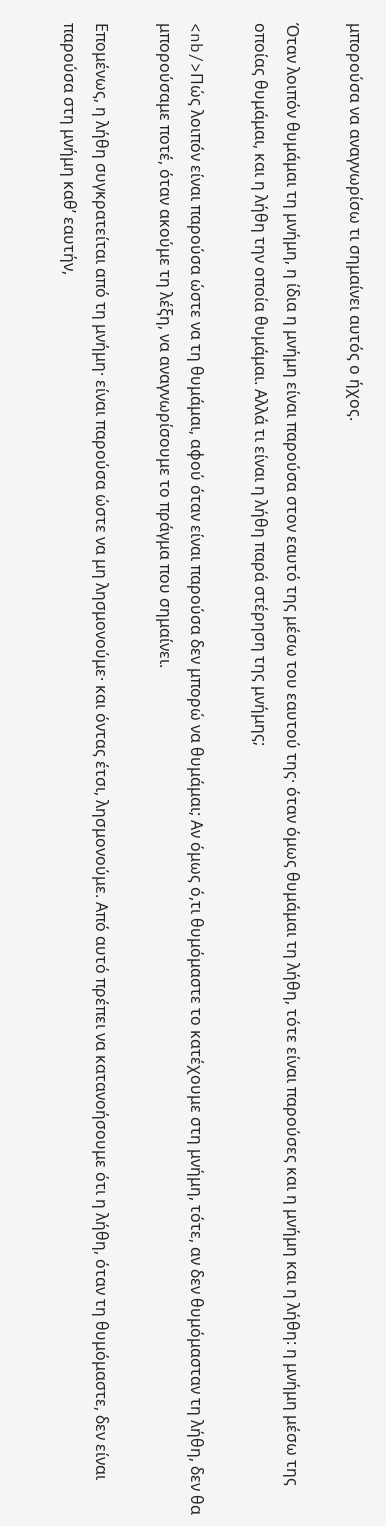μπορούσα να αναγνωρίσω τι σημαίνει αυτός ο ήχος.

Όταν λοιπόν θυμάμαι τη μνήμη, η ίδια η μνήμη είναι παρούσα στον εαυτό της μέσω του εαυτού της· όταν όμως θυμάμαι τη λήθη, τότε είναι παρούσες και η μνήμη και η λήθη: η μνήμη μέσω της οποίας θυμάμαι, και η λήθη την οποία θυμάμαι. Αλλά τι είναι η λήθη παρά στέρηση της μνήμης;

<nb/>Πώς λοιπόν είναι παρούσα ώστε να τη θυμάμαι, αφού όταν είναι παρούσα δεν μπορώ να θυμάμαι; Αν όμως ό,τι θυμόμαστε το κατέχουμε στη μνήμη, τότε, αν δεν θυμόμασταν τη λήθη, δεν θα μπορούσαμε ποτέ, όταν ακούμε τη λέξη, να αναγνωρίσουμε το πράγμα που σημαίνει.

Επομένως, η λήθη συγκρατείται από τη μνήμη· είναι παρούσα ώστε να μη λησμονούμε· και όντας έτσι, λησμονούμε. Από αυτό πρέπει να κατανοήσουμε ότι η λήθη, όταν τη θυμόμαστε, δεν είναι παρούσα στη μνήμη καθ’ εαυτήν,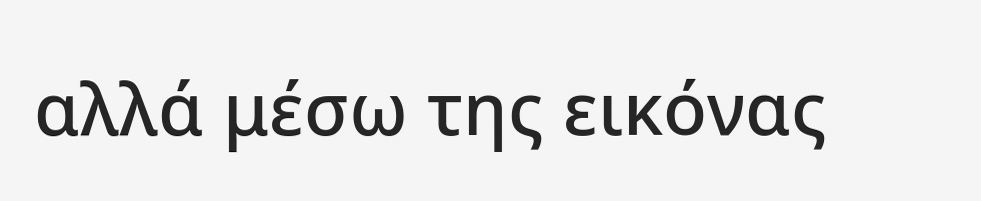αλλά μέσω της εικόνας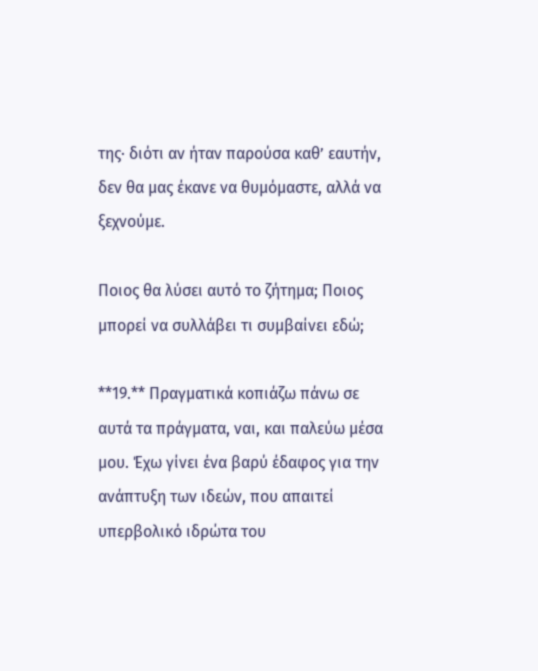της· διότι αν ήταν παρούσα καθ’ εαυτήν, δεν θα μας έκανε να θυμόμαστε, αλλά να ξεχνούμε.

Ποιος θα λύσει αυτό το ζήτημα; Ποιος μπορεί να συλλάβει τι συμβαίνει εδώ;

**19.** Πραγματικά κοπιάζω πάνω σε αυτά τα πράγματα, ναι, και παλεύω μέσα μου. Έχω γίνει ένα βαρύ έδαφος για την ανάπτυξη των ιδεών, που απαιτεί υπερβολικό ιδρώτα του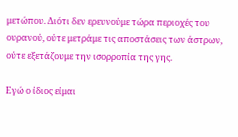μετώπου. Διότι δεν ερευνούμε τώρα περιοχές του ουρανού, ούτε μετράμε τις αποστάσεις των άστρων, ούτε εξετάζουμε την ισορροπία της γης.

Εγώ ο ίδιος είμαι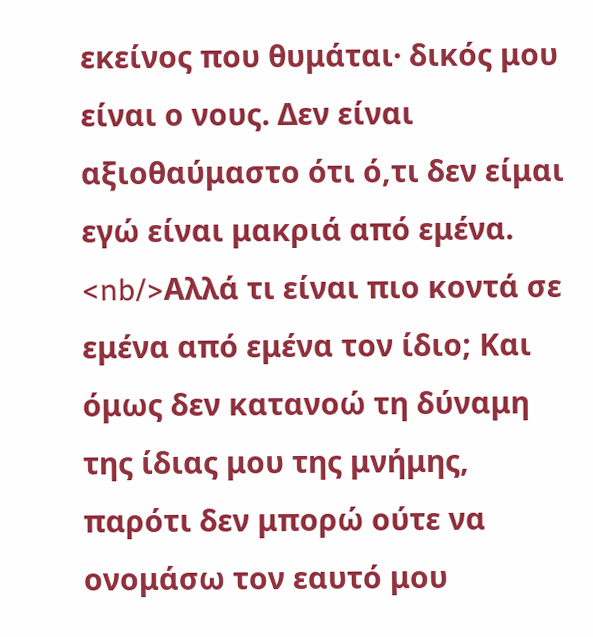εκείνος που θυμάται· δικός μου είναι ο νους. Δεν είναι αξιοθαύμαστο ότι ό,τι δεν είμαι εγώ είναι μακριά από εμένα. <nb/>Αλλά τι είναι πιο κοντά σε εμένα από εμένα τον ίδιο; Και όμως δεν κατανοώ τη δύναμη της ίδιας μου της μνήμης, παρότι δεν μπορώ ούτε να ονομάσω τον εαυτό μου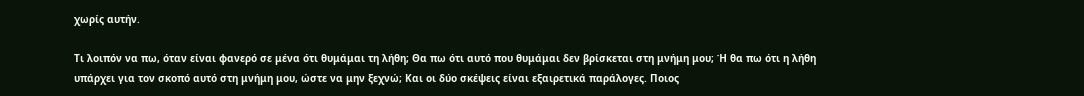χωρίς αυτήν.

Τι λοιπόν να πω, όταν είναι φανερό σε μένα ότι θυμάμαι τη λήθη; Θα πω ότι αυτό που θυμάμαι δεν βρίσκεται στη μνήμη μου; Ή θα πω ότι η λήθη υπάρχει για τον σκοπό αυτό στη μνήμη μου, ώστε να μην ξεχνώ; Και οι δύο σκέψεις είναι εξαιρετικά παράλογες. Ποιος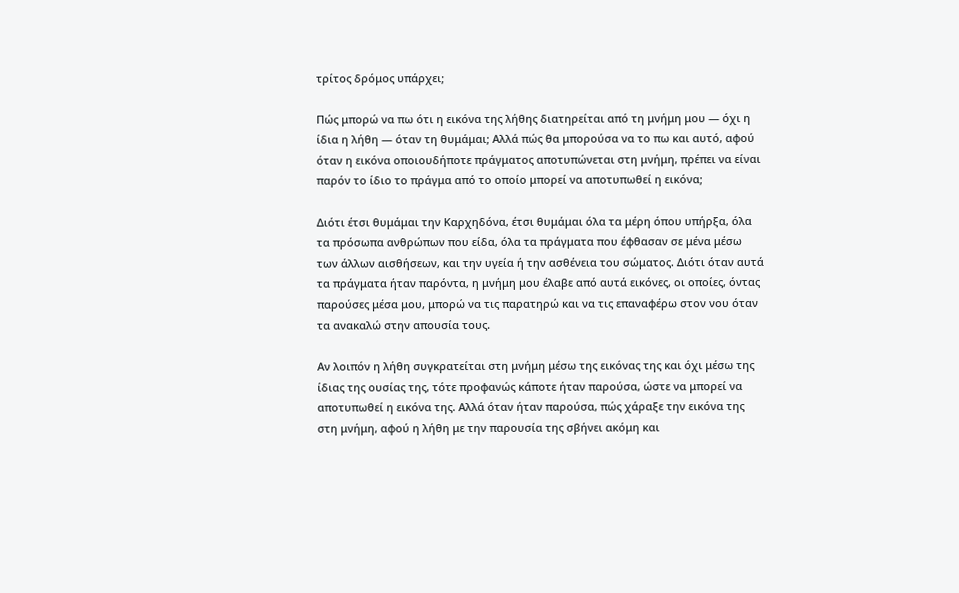τρίτος δρόμος υπάρχει;

Πώς μπορώ να πω ότι η εικόνα της λήθης διατηρείται από τη μνήμη μου — όχι η ίδια η λήθη — όταν τη θυμάμαι; Αλλά πώς θα μπορούσα να το πω και αυτό, αφού όταν η εικόνα οποιουδήποτε πράγματος αποτυπώνεται στη μνήμη, πρέπει να είναι παρόν το ίδιο το πράγμα από το οποίο μπορεί να αποτυπωθεί η εικόνα;

Διότι έτσι θυμάμαι την Καρχηδόνα, έτσι θυμάμαι όλα τα μέρη όπου υπήρξα, όλα τα πρόσωπα ανθρώπων που είδα, όλα τα πράγματα που έφθασαν σε μένα μέσω των άλλων αισθήσεων, και την υγεία ή την ασθένεια του σώματος. Διότι όταν αυτά τα πράγματα ήταν παρόντα, η μνήμη μου έλαβε από αυτά εικόνες, οι οποίες, όντας παρούσες μέσα μου, μπορώ να τις παρατηρώ και να τις επαναφέρω στον νου όταν τα ανακαλώ στην απουσία τους.

Αν λοιπόν η λήθη συγκρατείται στη μνήμη μέσω της εικόνας της και όχι μέσω της ίδιας της ουσίας της, τότε προφανώς κάποτε ήταν παρούσα, ώστε να μπορεί να αποτυπωθεί η εικόνα της. Αλλά όταν ήταν παρούσα, πώς χάραξε την εικόνα της στη μνήμη, αφού η λήθη με την παρουσία της σβήνει ακόμη και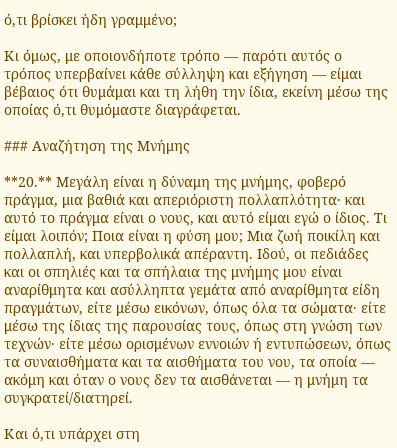ό,τι βρίσκει ήδη γραμμένο;

Κι όμως, με οποιονδήποτε τρόπο — παρότι αυτός ο τρόπος υπερβαίνει κάθε σύλληψη και εξήγηση — είμαι βέβαιος ότι θυμάμαι και τη λήθη την ίδια, εκείνη μέσω της οποίας ό,τι θυμόμαστε διαγράφεται.

### Αναζήτηση της Μνήμης

**20.** Μεγάλη είναι η δύναμη της μνήμης, φοβερό πράγμα, μια βαθιά και απεριόριστη πολλαπλότητα· και αυτό το πράγμα είναι ο νους, και αυτό είμαι εγώ ο ίδιος. Τι είμαι λοιπόν; Ποια είναι η φύση μου; Μια ζωή ποικίλη και πολλαπλή, και υπερβολικά απέραντη. Ιδού, οι πεδιάδες και οι σπηλιές και τα σπήλαια της μνήμης μου είναι αναρίθμητα και ασύλληπτα γεμάτα από αναρίθμητα είδη πραγμάτων, είτε μέσω εικόνων, όπως όλα τα σώματα· είτε μέσω της ίδιας της παρουσίας τους, όπως στη γνώση των τεχνών· είτε μέσω ορισμένων εννοιών ή εντυπώσεων, όπως τα συναισθήματα και τα αισθήματα του νου, τα οποία — ακόμη και όταν ο νους δεν τα αισθάνεται — η μνήμη τα συγκρατεί/διατηρεί.

Και ό,τι υπάρχει στη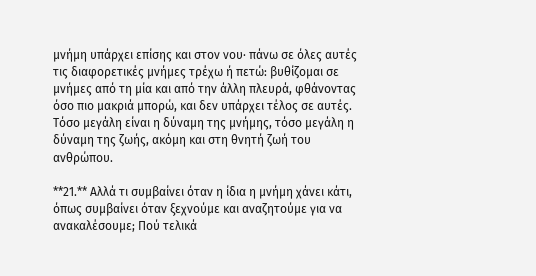μνήμη υπάρχει επίσης και στον νου· πάνω σε όλες αυτές τις διαφορετικές μνήμες τρέχω ή πετώ: βυθίζομαι σε μνήμες από τη μία και από την άλλη πλευρά, φθάνοντας όσο πιο μακριά μπορώ, και δεν υπάρχει τέλος σε αυτές. Τόσο μεγάλη είναι η δύναμη της μνήμης, τόσο μεγάλη η δύναμη της ζωής, ακόμη και στη θνητή ζωή του ανθρώπου.

**21.** Αλλά τι συμβαίνει όταν η ίδια η μνήμη χάνει κάτι, όπως συμβαίνει όταν ξεχνούμε και αναζητούμε για να ανακαλέσουμε; Πού τελικά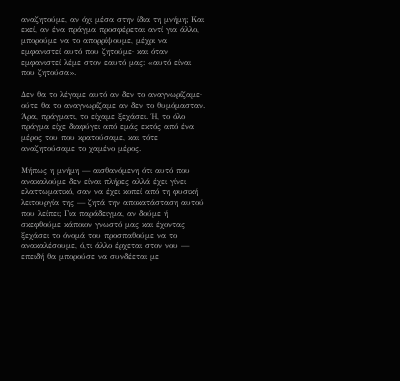αναζητούμε, αν όχι μέσα στην ίδια τη μνήμη; Και εκεί, αν ένα πράγμα προσφέρεται αντί για άλλο, μπορούμε να το απορρίψουμε, μέχρι να εμφανιστεί αυτό που ζητούμε· και όταν εμφανιστεί λέμε στον εαυτό μας: «αυτό είναι που ζητούσα».

Δεν θα το λέγαμε αυτό αν δεν το αναγνωρίζαμε· ούτε θα το αναγνωρίζαμε αν δεν το θυμόμασταν. Άρα, πράγματι, το είχαμε ξεχάσει. Ή, το όλο πράγμα είχε διαφύγει από εμάς εκτός από ένα μέρος του που κρατούσαμε, και τότε αναζητούσαμε το χαμένο μέρος.

Μήπως η μνήμη — αισθανόμενη ότι αυτό που ανακαλούμε δεν είναι πλήρες αλλά έχει γίνει ελαττωματικό, σαν να έχει κοπεί από τη φυσική λειτουργία της — ζητά την αποκατάσταση αυτού που λείπει; Για παράδειγμα, αν δούμε ή σκεφθούμε κάποιον γνωστό μας και έχοντας ξεχάσει το όνομά του προσπαθούμε να το ανακαλέσουμε, ό,τι άλλο έρχεται στον νου — επειδή θα μπορούσε να συνδέεται με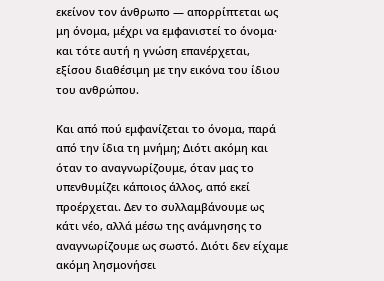εκείνον τον άνθρωπο — απορρίπτεται ως μη όνομα, μέχρι να εμφανιστεί το όνομα· και τότε αυτή η γνώση επανέρχεται, εξίσου διαθέσιμη με την εικόνα του ίδιου του ανθρώπου.

Και από πού εμφανίζεται το όνομα, παρά από την ίδια τη μνήμη; Διότι ακόμη και όταν το αναγνωρίζουμε, όταν μας το υπενθυμίζει κάποιος άλλος, από εκεί προέρχεται. Δεν το συλλαμβάνουμε ως κάτι νέο, αλλά μέσω της ανάμνησης το αναγνωρίζουμε ως σωστό. Διότι δεν είχαμε ακόμη λησμονήσει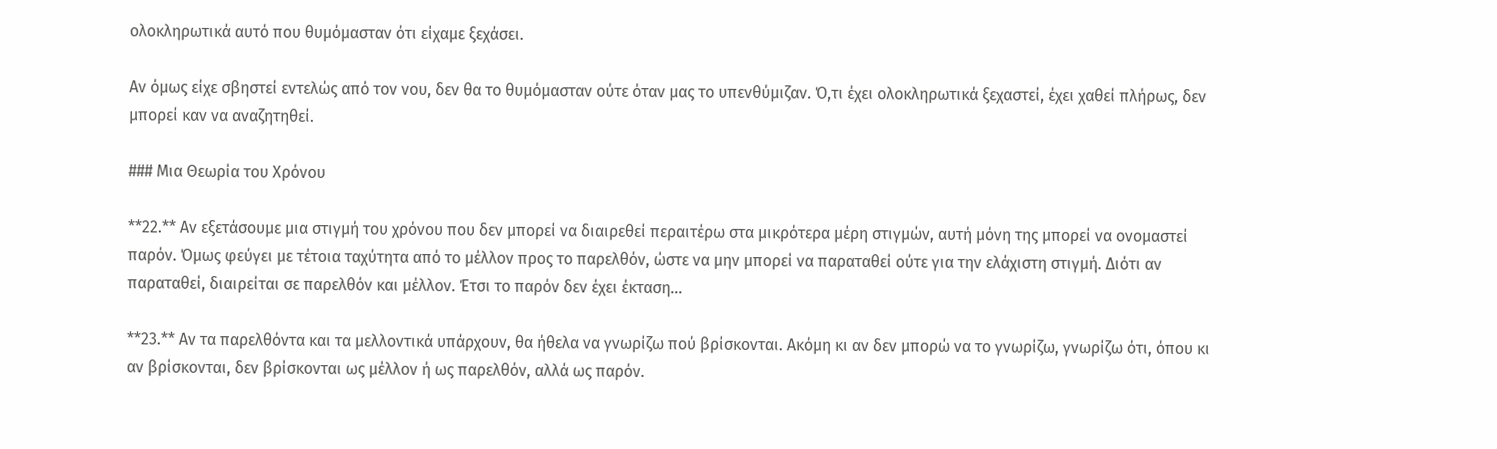ολοκληρωτικά αυτό που θυμόμασταν ότι είχαμε ξεχάσει.

Αν όμως είχε σβηστεί εντελώς από τον νου, δεν θα το θυμόμασταν ούτε όταν μας το υπενθύμιζαν. Ό,τι έχει ολοκληρωτικά ξεχαστεί, έχει χαθεί πλήρως, δεν μπορεί καν να αναζητηθεί.

### Μια Θεωρία του Χρόνου

**22.** Αν εξετάσουμε μια στιγμή του χρόνου που δεν μπορεί να διαιρεθεί περαιτέρω στα μικρότερα μέρη στιγμών, αυτή μόνη της μπορεί να ονομαστεί παρόν. Όμως φεύγει με τέτοια ταχύτητα από το μέλλον προς το παρελθόν, ώστε να μην μπορεί να παραταθεί ούτε για την ελάχιστη στιγμή. Διότι αν παραταθεί, διαιρείται σε παρελθόν και μέλλον. Έτσι το παρόν δεν έχει έκταση…

**23.** Αν τα παρελθόντα και τα μελλοντικά υπάρχουν, θα ήθελα να γνωρίζω πού βρίσκονται. Ακόμη κι αν δεν μπορώ να το γνωρίζω, γνωρίζω ότι, όπου κι αν βρίσκονται, δεν βρίσκονται ως μέλλον ή ως παρελθόν, αλλά ως παρόν.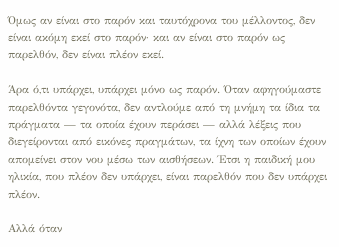Όμως αν είναι στο παρόν και ταυτόχρονα του μέλλοντος, δεν είναι ακόμη εκεί στο παρόν· και αν είναι στο παρόν ως παρελθόν, δεν είναι πλέον εκεί.

Άρα ό,τι υπάρχει, υπάρχει μόνο ως παρόν. Όταν αφηγούμαστε παρελθόντα γεγονότα, δεν αντλούμε από τη μνήμη τα ίδια τα πράγματα — τα οποία έχουν περάσει — αλλά λέξεις που διεγείρονται από εικόνες πραγμάτων, τα ίχνη των οποίων έχουν απομείνει στον νου μέσω των αισθήσεων. Έτσι η παιδική μου ηλικία, που πλέον δεν υπάρχει, είναι παρελθόν που δεν υπάρχει πλέον.

Αλλά όταν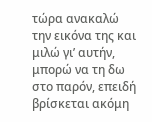τώρα ανακαλώ την εικόνα της και μιλώ γι’ αυτήν, μπορώ να τη δω στο παρόν, επειδή βρίσκεται ακόμη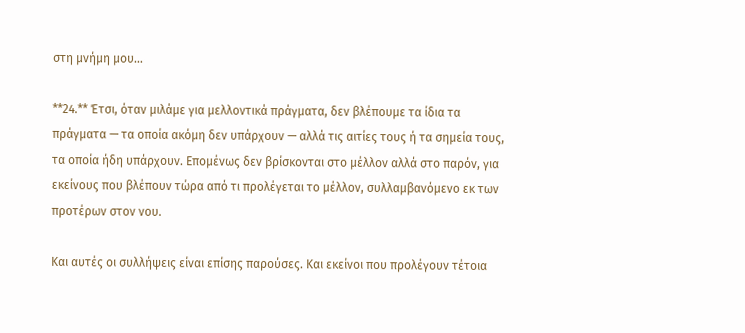στη μνήμη μου…

**24.** Έτσι, όταν μιλάμε για μελλοντικά πράγματα, δεν βλέπουμε τα ίδια τα πράγματα — τα οποία ακόμη δεν υπάρχουν — αλλά τις αιτίες τους ή τα σημεία τους, τα οποία ήδη υπάρχουν. Επομένως δεν βρίσκονται στο μέλλον αλλά στο παρόν, για εκείνους που βλέπουν τώρα από τι προλέγεται το μέλλον, συλλαμβανόμενο εκ των προτέρων στον νου.

Και αυτές οι συλλήψεις είναι επίσης παρούσες. Και εκείνοι που προλέγουν τέτοια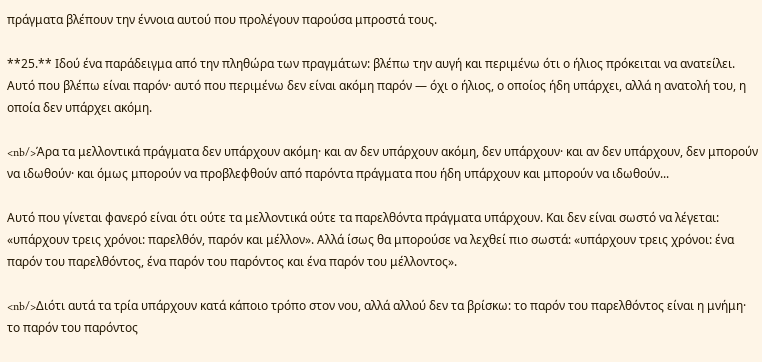πράγματα βλέπουν την έννοια αυτού που προλέγουν παρούσα μπροστά τους.

**25.** Ιδού ένα παράδειγμα από την πληθώρα των πραγμάτων: βλέπω την αυγή και περιμένω ότι ο ήλιος πρόκειται να ανατείλει. Αυτό που βλέπω είναι παρόν· αυτό που περιμένω δεν είναι ακόμη παρόν — όχι ο ήλιος, ο οποίος ήδη υπάρχει, αλλά η ανατολή του, η οποία δεν υπάρχει ακόμη.

<nb/>Άρα τα μελλοντικά πράγματα δεν υπάρχουν ακόμη· και αν δεν υπάρχουν ακόμη, δεν υπάρχουν· και αν δεν υπάρχουν, δεν μπορούν να ιδωθούν· και όμως μπορούν να προβλεφθούν από παρόντα πράγματα που ήδη υπάρχουν και μπορούν να ιδωθούν...

Αυτό που γίνεται φανερό είναι ότι ούτε τα μελλοντικά ούτε τα παρελθόντα πράγματα υπάρχουν. Και δεν είναι σωστό να λέγεται: «υπάρχουν τρεις χρόνοι: παρελθόν, παρόν και μέλλον». Αλλά ίσως θα μπορούσε να λεχθεί πιο σωστά: «υπάρχουν τρεις χρόνοι: ένα παρόν του παρελθόντος, ένα παρόν του παρόντος και ένα παρόν του μέλλοντος».

<nb/>Διότι αυτά τα τρία υπάρχουν κατά κάποιο τρόπο στον νου, αλλά αλλού δεν τα βρίσκω: το παρόν του παρελθόντος είναι η μνήμη· το παρόν του παρόντος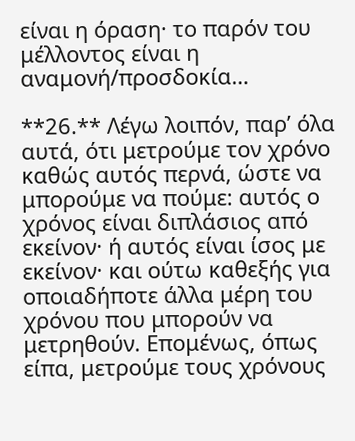είναι η όραση· το παρόν του μέλλοντος είναι η αναμονή/προσδοκία…

**26.** Λέγω λοιπόν, παρ’ όλα αυτά, ότι μετρούμε τον χρόνο καθώς αυτός περνά, ώστε να μπορούμε να πούμε: αυτός ο χρόνος είναι διπλάσιος από εκείνον· ή αυτός είναι ίσος με εκείνον· και ούτω καθεξής για οποιαδήποτε άλλα μέρη του χρόνου που μπορούν να μετρηθούν. Επομένως, όπως είπα, μετρούμε τους χρόνους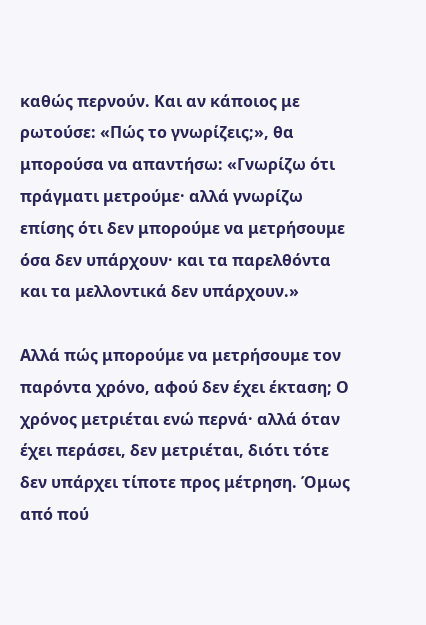καθώς περνούν. Και αν κάποιος με ρωτούσε: «Πώς το γνωρίζεις;», θα μπορούσα να απαντήσω: «Γνωρίζω ότι πράγματι μετρούμε· αλλά γνωρίζω επίσης ότι δεν μπορούμε να μετρήσουμε όσα δεν υπάρχουν· και τα παρελθόντα και τα μελλοντικά δεν υπάρχουν.»

Αλλά πώς μπορούμε να μετρήσουμε τον παρόντα χρόνο, αφού δεν έχει έκταση; Ο χρόνος μετριέται ενώ περνά· αλλά όταν έχει περάσει, δεν μετριέται, διότι τότε δεν υπάρχει τίποτε προς μέτρηση. Όμως από πού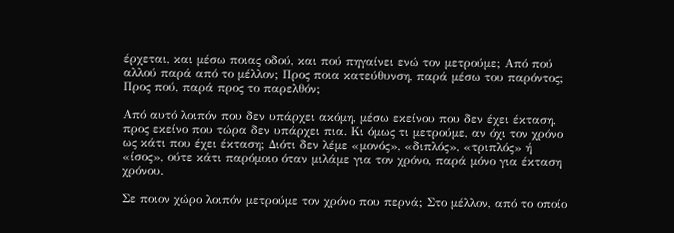έρχεται, και μέσω ποιας οδού, και πού πηγαίνει ενώ τον μετρούμε; Από πού αλλού παρά από το μέλλον; Προς ποια κατεύθυνση, παρά μέσω του παρόντος; Προς πού, παρά προς το παρελθόν;

Από αυτό λοιπόν που δεν υπάρχει ακόμη, μέσω εκείνου που δεν έχει έκταση, προς εκείνο που τώρα δεν υπάρχει πια. Κι όμως τι μετρούμε, αν όχι τον χρόνο ως κάτι που έχει έκταση; Διότι δεν λέμε «μονός», «διπλός», «τριπλός» ή «ίσος», ούτε κάτι παρόμοιο όταν μιλάμε για τον χρόνο, παρά μόνο για έκταση χρόνου.

Σε ποιον χώρο λοιπόν μετρούμε τον χρόνο που περνά; Στο μέλλον, από το οποίο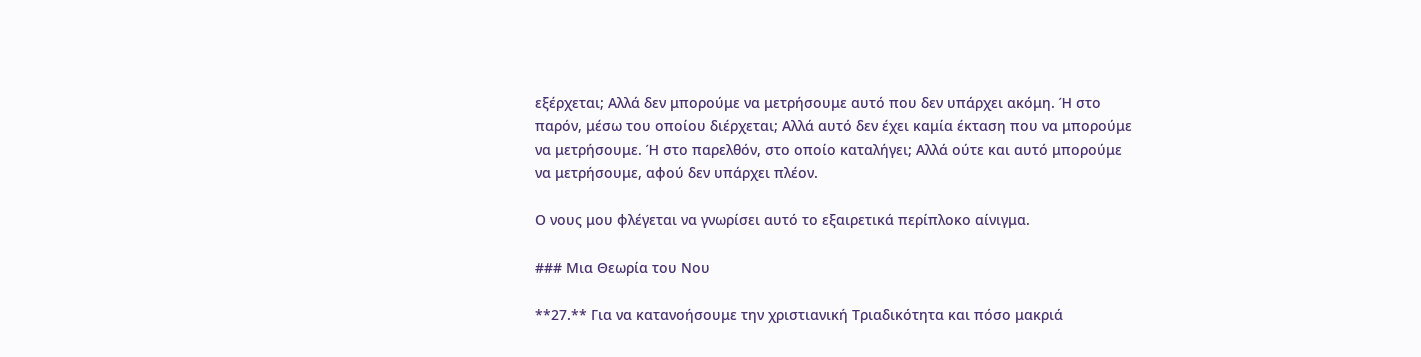εξέρχεται; Αλλά δεν μπορούμε να μετρήσουμε αυτό που δεν υπάρχει ακόμη. Ή στο παρόν, μέσω του οποίου διέρχεται; Αλλά αυτό δεν έχει καμία έκταση που να μπορούμε να μετρήσουμε. Ή στο παρελθόν, στο οποίο καταλήγει; Αλλά ούτε και αυτό μπορούμε να μετρήσουμε, αφού δεν υπάρχει πλέον.

Ο νους μου φλέγεται να γνωρίσει αυτό το εξαιρετικά περίπλοκο αίνιγμα.

### Μια Θεωρία του Νου

**27.** Για να κατανοήσουμε την χριστιανική Τριαδικότητα και πόσο μακριά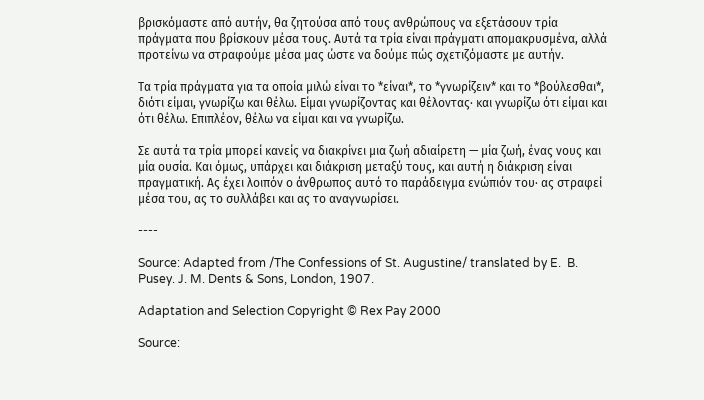βρισκόμαστε από αυτήν, θα ζητούσα από τους ανθρώπους να εξετάσουν τρία πράγματα που βρίσκουν μέσα τους. Αυτά τα τρία είναι πράγματι απομακρυσμένα, αλλά προτείνω να στραφούμε μέσα μας ώστε να δούμε πώς σχετιζόμαστε με αυτήν.

Τα τρία πράγματα για τα οποία μιλώ είναι το *είναι*, το *γνωρίζειν* και το *βούλεσθαι*, διότι είμαι, γνωρίζω και θέλω. Είμαι γνωρίζοντας και θέλοντας· και γνωρίζω ότι είμαι και ότι θέλω. Επιπλέον, θέλω να είμαι και να γνωρίζω.

Σε αυτά τα τρία μπορεί κανείς να διακρίνει μια ζωή αδιαίρετη — μία ζωή, ένας νους και μία ουσία. Και όμως, υπάρχει και διάκριση μεταξύ τους, και αυτή η διάκριση είναι πραγματική. Ας έχει λοιπόν ο άνθρωπος αυτό το παράδειγμα ενώπιόν του· ας στραφεί μέσα του, ας το συλλάβει και ας το αναγνωρίσει.

----

Source: Adapted from /The Confessions of St. Augustine/ translated by E.  B. Pusey. J. M. Dents & Sons, London, 1907.

Adaptation and Selection Copyright © Rex Pay 2000

Source: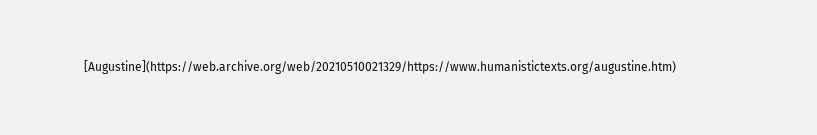[Augustine](https://web.archive.org/web/20210510021329/https://www.humanistictexts.org/augustine.htm)